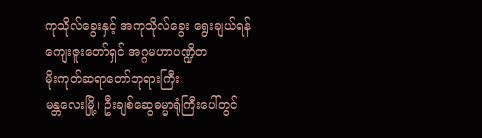ကုသိုလ်ခွေးနှင့် အကုသိုလ်ခွေး ရွေးချယ်ရန်
ကျေးဇူးတော်ရှင် အဂ္ဂမဟာပဏ္ဍိတ
မိုးကုတ်ဆရာတော်ဘုရားကြီး
မန္တလေးမြို့၊ ဦးချစ်ဆွေဓမ္မာရုံကြီးပေါ်တွင်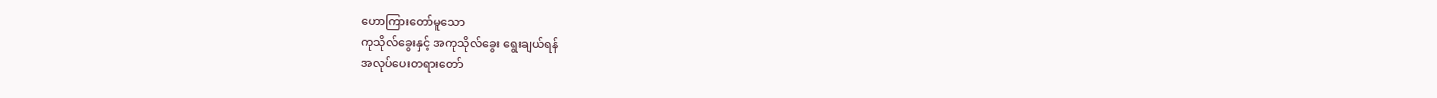ဟောကြားတော်မူသော
ကုသိုလ်ခွေးနှင့် အကုသိုလ်ခွေး ရွေးချယ်ရန်
အလုပ်ပေးတရားတော်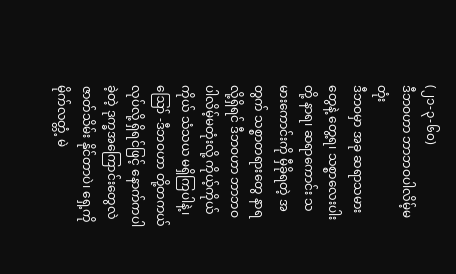(၂၁-၃-၆၀)
ဒီဘဝဟာ ဘာဘဝပါလိမ့်မတုံး
ဒီဘဝမှာ အခု ဆရာသမားတွေနဲ့ တွေ့ရ၊ သစ္စာလေးပါးတို့ နာရ၊ ဆရာကောင်း သမားကောင်းကို မှီခိုရတဲ့ အတွက် သစ္စာတရားတွေ နာရလို့ရှိရင် ဒီဘဝဟာ ဘာဘဝပါလိမ့်မတုံးလို့ ကိုယ့်ကိုယ်ကိုယ် သံသယ မရှိကြပါနဲ့၊
ဪ -ဒီဘဝဟာ တို့တကယ်လုပ်လို့ ရှိရင်ဖြင့် နောက်ကပါခဲ့တဲ့ ဒုက္ခအကြောင်းတွေလဲ ဇာတ်သိမ်း နိုင်တာပဲ၊ ရှေ့ကို မိုက်လတ္တံ့ မဲ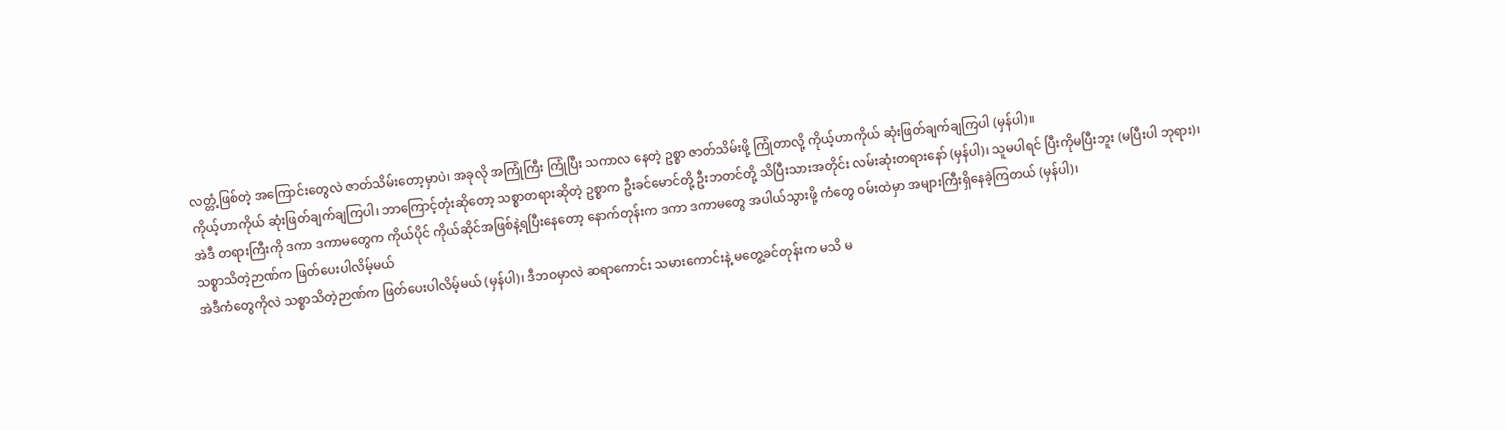လတ္တံ့ဖြစ်တဲ့ အကြောင်းတွေလဲ ဇာတ်သိမ်းတော့မှာပဲ၊ အခုလို အကြုံကြီး ကြုံပြီး သကာလ နေတဲ့ ဥစ္စာ ဇာတ်သိမ်းဖို့ ကြုံတာလို့ ကိုယ့်ဟာကိုယ် ဆုံးဖြတ်ချက်ချကြပါ (မှန်ပါ)။
ကိုယ့်ဟာကိုယ် ဆုံးဖြတ်ချက်ချကြပါ၊ ဘာကြောင့်တုံးဆိုတော့ သစ္စာတရားဆိုတဲ့ ဥစ္စာက ဦးခင်မောင်တို့ ဦးဘတင်တို့ သိပြီးသားအတိုင်း လမ်းဆုံးတရားနော် (မှန်ပါ)၊ သူမပါရင် ပြီးကိုမပြီးဘူး (မပြီးပါ ဘုရား)၊
အဲဒီ တရားကြီးကို ဒကာ ဒကာမတွေက ကိုယ်ပိုင် ကိုယ်ဆိုင်အဖြစ်နဲ့ရပြီးနေတော့ နောက်တုန်းက ဒကာ ဒကာမတွေ အပါယ်သွားဖို့ ကံတွေ ဝမ်းထဲမှာ အများကြီးရှိနေခဲ့ကြတယ် (မှန်ပါ)၊
သစ္စာသိတဲ့ဉာဏ်က ဖြတ်ပေးပါလိမ့်မယ်
အဲဒီကံတွေကိုလဲ သစ္စာသိတဲ့ဉာဏ်က ဖြတ်ပေးပါလိမ့်မယ် (မှန်ပါ)၊ ဒီဘဝမှာလဲ ဆရာကောင်း သမားကောင်းနဲ့ မတွေ့ခင်တုန်းက မသိ မ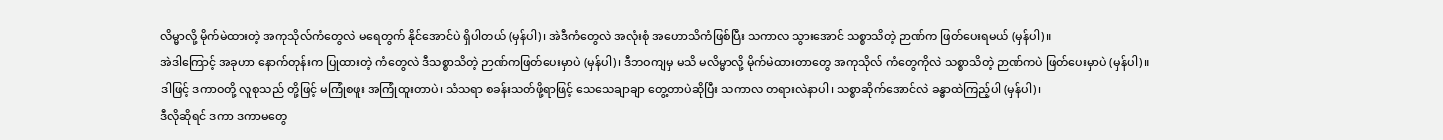လိမ္မာလို့ မိုက်မဲထားတဲ့ အကုသိုလ်ကံတွေလဲ မရေတွက် နိုင်အောင်ပဲ ရှိပါတယ် (မှန်ပါ)၊ အဲဒီကံတွေလဲ အလုံးစုံ အဟောသိကံဖြစ်ပြီး သကာလ သွားအောင် သစ္စာသိတဲ့ ဉာဏ်က ဖြတ်ပေးရမယ် (မှန်ပါ)။
အဲဒါကြောင့် အခုဟာ နောက်တုန်းက ပြုထားတဲ့ ကံတွေလဲ ဒီသစ္စာသိတဲ့ ဉာဏ်ကဖြတ်ပေးမှာပဲ (မှန်ပါ)၊ ဒီဘဝကျမှ မသိ မလိမ္မာလို့ မိုက်မဲထားတာတွေ အကုသိုလ် ကံတွေကိုလဲ သစ္စာသိတဲ့ ဉာဏ်ကပဲ ဖြတ်ပေးမှာပဲ (မှန်ပါ)။
ဒါဖြင့် ဒကာဝတို့ လူစုသည် တို့ဖြင့် မကြုံစဖူး အကြုံထူးတာပဲ၊ သံသရာ စခန်းသတ်ဖို့ရာဖြင့် သေသေချာချာ တွေ့တာပဲဆိုပြီး သကာလ တရားလဲနာပါ၊ သစ္စာဆိုက်အောင်လဲ ခန္ဓာထဲကြည့်ပါ (မှန်ပါ)၊
ဒီလိုဆိုရင် ဒကာ ဒကာမတွေ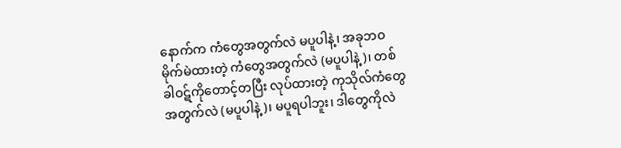နောက်က ကံတွေအတွက်လဲ မပူပါနဲ့၊ အခုဘဝ မိုက်မဲထားတဲ့ ကံတွေအတွက်လဲ (မပူပါနဲ့)၊ တစ်ခါဝဋ်ကိုတောင့်တပြီး လုပ်ထားတဲ့ ကုသိုလ်ကံတွေအတွက်လဲ (မပူပါနဲ့)၊ မပူရပါဘူး၊ ဒါတွေကိုလဲ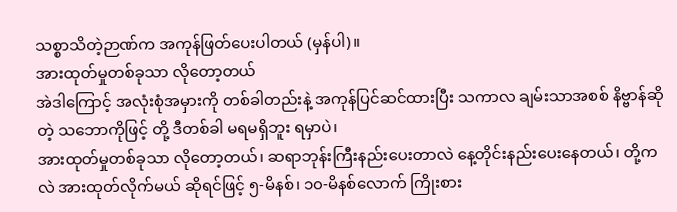သစ္စာသိတဲ့ဉာဏ်က အကုန်ဖြတ်ပေးပါတယ် (မှန်ပါ)။
အားထုတ်မှုတစ်ခုသာ လိုတော့တယ်
အဲဒါကြောင့် အလုံးစုံအမှားကို တစ်ခါတည်းနဲ့ အကုန်ပြင်ဆင်ထားပြီး သကာလ ချမ်းသာအစစ် နိဗ္ဗာန်ဆိုတဲ့ သဘောကိုဖြင့် တို့ ဒီတစ်ခါ မရမရှိဘူး ရမှာပဲ၊
အားထုတ်မှုတစ်ခုသာ လိုတော့တယ်၊ ဆရာဘုန်းကြီးနည်းပေးတာလဲ နေ့တိုင်းနည်းပေးနေတယ်၊ တို့ကလဲ အားထုတ်လိုက်မယ် ဆိုရင်ဖြင့် ၅-မိနစ်၊ ၁၀-မိနစ်လောက် ကြိုးစား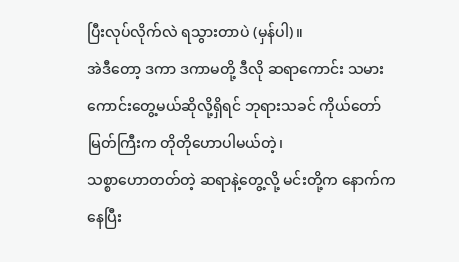ပြီးလုပ်လိုက်လဲ ရသွားတာပဲ (မှန်ပါ)။
အဲဒီတော့ ဒကာ ဒကာမတို့ ဒီလို ဆရာကောင်း သမားကောင်းတွေ့မယ်ဆိုလို့ရှိရင် ဘုရားသခင် ကိုယ်တော် မြတ်ကြီးက တိုတိုဟောပါမယ်တဲ့၊
သစ္စာဟောတတ်တဲ့ ဆရာနဲ့တွေ့လို့ မင်းတို့က နောက်ကနေပြီး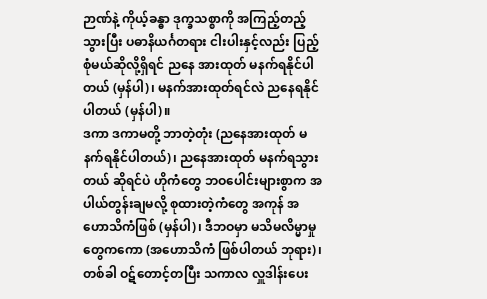ဉာဏ်နဲ့ ကိုယ့်ခန္ဓာ ဒုက္ခသစ္စာကို အကြည့်တည့်သွားပြီး ပဓာနိယင်္ဂတရား ငါးပါးနှင့်လည်း ပြည့်စုံမယ်ဆိုလို့ရှိရင် ညနေ အားထုတ် မနက်ရနိုင်ပါတယ် (မှန်ပါ)၊ မနက်အားထုတ်ရင်လဲ ညနေရနိုင်ပါတယ် (မှန်ပါ)။
ဒကာ ဒကာမတို့ ဘာတဲ့တုံး (ညနေအားထုတ် မနက်ရနိုင်ပါတယ်)၊ ညနေအားထုတ် မနက်ရသွားတယ် ဆိုရင်ပဲ ဟိုကံတွေ ဘဝပေါင်းများစွာက အပါယ်တွန်းချမလို့ စုထားတဲ့ကံတွေ အကုန် အဟောသိကံဖြစ် (မှန်ပါ)၊ ဒီဘဝမှာ မသိမလိမ္မာမှုတွေကကော (အဟောသိကံ ဖြစ်ပါတယ် ဘုရား)၊
တစ်ခါ ဝဋ်တောင့်တပြီး သကာလ လှူဒါန်းပေး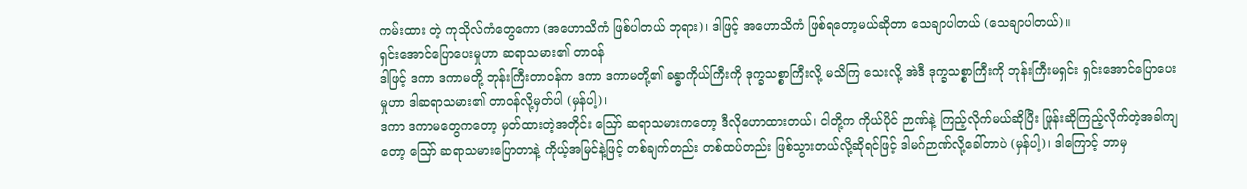ကမ်းထား တဲ့ ကုသိုလ်ကံတွေကော (အဟောသိကံ ဖြစ်ပါတယ် ဘုရား)၊ ဒါဖြင့် အဟောသိကံ ဖြစ်ရတော့မယ်ဆိုတာ သေချာပါတယ် (သေချာပါတယ်)။
ရှင်းအောင်ပြောပေးမှုဟာ ဆရာသမား၏ တာဝန်
ဒါဖြင့် ဒကာ ဒကာမတို့ ဘုန်းကြီးတာဝန်က ဒကာ ဒကာမတို့၏ ခန္ဓာကိုယ်ကြီးကို ဒုက္ခသစ္စာကြီးလို့ မသိကြ သေးလို့ အဲဒီ ဒုက္ခသစ္စာကြီးကို ဘုန်းကြီးမရှင်း ရှင်းအောင်ပြောပေးမှုဟာ ဒါဆရာသမား၏ တာဝန်လို့မှတ်ပါ (မှန်ပါ့)၊
ဒကာ ဒကာမတွေကတော့ မှတ်ထားတဲ့အတိုင်း ဪ ဆရာသမားကတော့ ဒီလိုဟောထားတယ်၊ ငါတို့က ကိုယ်ပိုင် ဉာဏ်နဲ့ ကြည့်လိုက်မယ်ဆိုပြီး ဖြုန်းဆိုကြည့်လိုက်တဲ့အခါကျတော့ ဪ ဆရာသမားပြောတာနဲ့ ကိုယ့်အမြင်နဲ့ဖြင့် တစ်ချက်တည်း တစ်ထပ်တည်း ဖြစ်သွားတယ်လို့ဆိုရင်ဖြင့် ဒါမဂ်ဉာဏ်လို့ခေါ်တာပဲ (မှန်ပါ့)၊ ဒါကြောင့် ဘာမှ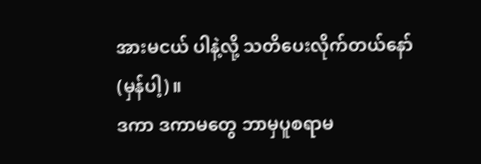အားမငယ် ပါနဲ့လို့ သတိပေးလိုက်တယ်နော် (မှန်ပါ့)။
ဒကာ ဒကာမတွေ ဘာမှပူစရာမ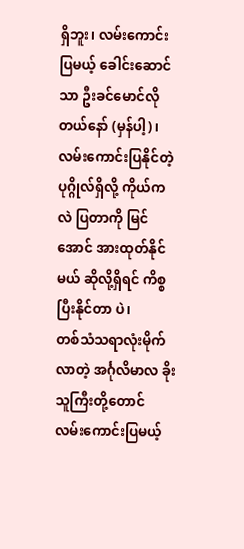ရှိဘူး၊ လမ်းကောင်းပြမယ့် ခေါင်းဆောင်သာ ဦးခင်မောင်လိုတယ်နော် (မှန်ပါ့)၊ လမ်းကောင်းပြနိုင်တဲ့ ပုဂ္ဂိုလ်ရှိလို့ ကိုယ်ကလဲ ပြတာကို မြင်အောင် အားထုတ်နိုင်မယ် ဆိုလို့ရှိရင် ကိစ္စပြီးနိုင်တာ ပဲ၊
တစ်သံသရာလုံးမိုက်လာတဲ့ အင်္ဂုလိမာလ ခိုးသူကြီးတို့တောင် လမ်းကောင်းပြမယ့်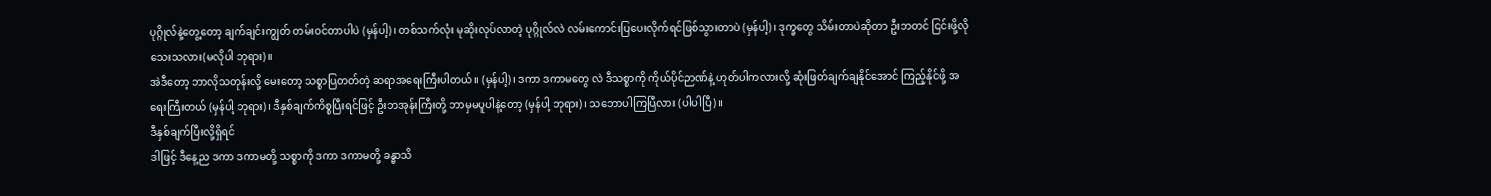ပုဂ္ဂိုလ်နဲ့တွေ့တော့ ချက်ချင်းကျွတ် တမ်းဝင်တာပါပဲ (မှန်ပါ့)၊ တစ်သက်လုံး မုဆိုးလုပ်လာတဲ့ ပုဂ္ဂိုလ်လဲ လမ်းကောင်းပြပေးလိုက်ရင်ဖြစ်သွားတာပဲ (မှန်ပါ့)၊ ဒုက္ခတွေ သိမ်းတာပဲဆိုတာ ဦးဘတင် ငြင်းဖို့လိုသေးသလား(မလိုပါ ဘုရား)။
အဲဒီတော့ ဘာလိုသတုန်းလို့ မေးတော့ သစ္စာပြတတ်တဲ့ ဆရာအရေးကြီးပါတယ်။ (မှန်ပါ့)၊ ဒကာ ဒကာမတွေ လဲ ဒီသစ္စာကို ကိုယ်ပိုင်ဉာဏ်နဲ့ ဟုတ်ပါကလားလို့ ဆုံးဖြတ်ချက်ချနိုင်အောင် ကြည့်နိုင်ဖို့ အရေးကြီးတယ် (မှန်ပါ့ ဘုရား)၊ ဒီနှစ်ချက်ကိစ္စပြီးရင်ဖြင့် ဦးဘအုန်းကြီးတို့ ဘာမှမပူပါနဲ့တော့ (မှန်ပါ့ ဘုရား)၊ သဘောပါကြပြီလား (ပါပါပြီ)။
ဒီနှစ်ချက်ပြီးလို့ရှိရင်
ဒါဖြင့် ဒီနေ့ည ဒကာ ဒကာမတို့ သစ္စာကို ဒကာ ဒကာမတို့ ခန္ဓာသိ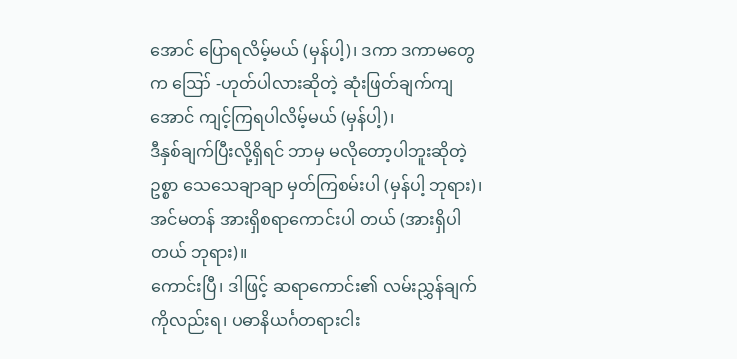အောင် ပြောရလိမ့်မယ် (မှန်ပါ့)၊ ဒကာ ဒကာမတွေက ဪ -ဟုတ်ပါလားဆိုတဲ့ ဆုံးဖြတ်ချက်ကျအောင် ကျင့်ကြရပါလိမ့်မယ် (မှန်ပါ့)၊
ဒီနှစ်ချက်ပြီးလို့ရှိရင် ဘာမှ မလိုတော့ပါဘူးဆိုတဲ့ ဥစ္စာ သေသေချာချာ မှတ်ကြစမ်းပါ (မှန်ပါ့ ဘုရား)၊ အင်မတန် အားရှိစရာကောင်းပါ တယ် (အားရှိပါတယ် ဘုရား)။
ကောင်းပြီ၊ ဒါဖြင့် ဆရာကောင်း၏ လမ်းညွှန်ချက်ကိုလည်းရ၊ ပဓာနိယင်္ဂတရားငါး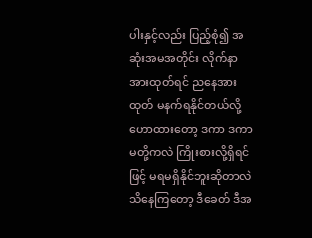ပါးနှင့်လည်း ပြည့်စုံ၍ အဆုံးအမအတိုင်း လိုက်နာအားထုတ်ရင် ညနေအားထုတ် မနက်ရနိုင်တယ်လို့ ဟောထားတော့ ဒကာ ဒကာမတို့ကလဲ ကြိုးစားလို့ရှိရင်ဖြင့် မရမရှိနိုင်ဘူးဆိုတာလဲ သိနေကြတော့ ဒီခေတ် ဒီအ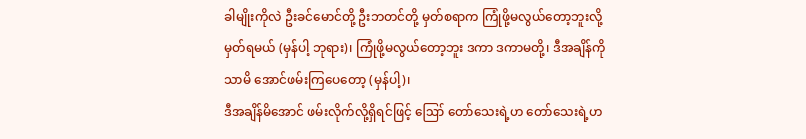ခါမျိုးကိုလဲ ဦးခင်မောင်တို့ ဦးဘတင်တို့ မှတ်စရာက ကြုံဖို့မလွယ်တော့ဘူးလို့ မှတ်ရမယ် (မှန်ပါ့ ဘုရား)၊ ကြုံဖို့မလွယ်တော့ဘူး ဒကာ ဒကာမတို့၊ ဒီအချိန်ကိုသာမိ အောင်ဖမ်းကြပေတော့ (မှန်ပါ့)၊
ဒီအချိန်မိအောင် ဖမ်းလိုက်လို့ရှိရင်ဖြင့် ဪ တော်သေးရဲ့ဟ တော်သေးရဲ့ဟ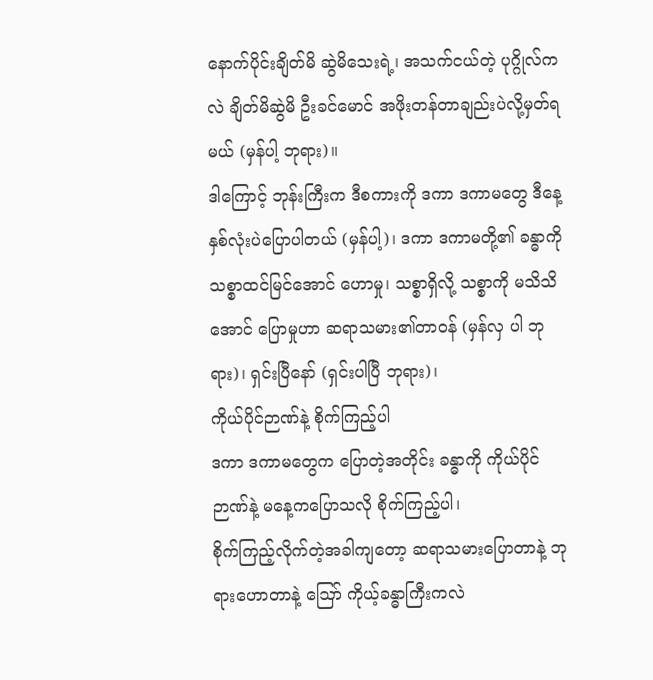နောက်ပိုင်းချိတ်မိ ဆွဲမိသေးရဲ့၊ အသက်ငယ်တဲ့ ပုဂ္ဂိုလ်ကလဲ ချိတ်မိဆွဲမိ ဦးခင်မောင် အဖိုးတန်တာချည်းပဲလို့မှတ်ရမယ် (မှန်ပါ့ ဘုရား)။
ဒါကြောင့် ဘုန်းကြီးက ဒီစကားကို ဒကာ ဒကာမတွေ ဒီနေ့ နှစ်လုံးပဲပြောပါတယ် (မှန်ပါ့)၊ ဒကာ ဒကာမတို့၏ ခန္ဓာကို သစ္စာထင်မြင်အောင် ဟောမှု၊ သစ္စာရှိလို့ သစ္စာကို မသိသိအောင် ပြောမှုဟာ ဆရာသမား၏တာဝန် (မှန်လှ ပါ ဘုရား)၊ ရှင်းပြီနော် (ရှင်းပါပြီ ဘုရား)၊
ကိုယ်ပိုင်ဉာဏ်နဲ့ စိုက်ကြည့်ပါ
ဒကာ ဒကာမတွေက ပြောတဲ့အတိုင်း ခန္ဓာကို ကိုယ်ပိုင်ဉာဏ်နဲ့ မနေ့ကပြောသလို စိုက်ကြည့်ပါ၊
စိုက်ကြည့်လိုက်တဲ့အခါကျတော့ ဆရာသမားပြောတာနဲ့ ဘုရားဟောတာနဲ့ ဪ ကိုယ့်ခန္ဓာကြီးကလဲ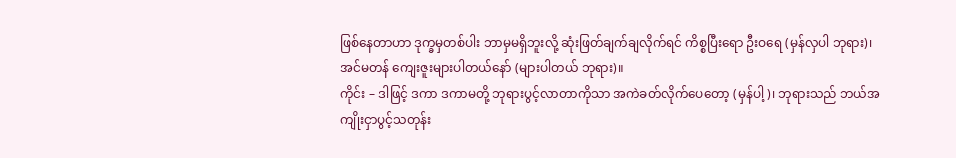ဖြစ်နေတာဟာ ဒုက္ခမှတစ်ပါး ဘာမှမရှိဘူးလို့ ဆုံးဖြတ်ချက်ချလိုက်ရင် ကိစ္စပြီးရော ဦးဝရေ (မှန်လှပါ ဘုရား)၊ အင်မတန် ကျေးဇူးများပါတယ်နော် (များပါတယ် ဘုရား)။
ကိုင်း – ဒါဖြင့် ဒကာ ဒကာမတို့ ဘုရားပွင့်လာတာကိုသာ အကဲခတ်လိုက်ပေတော့ (မှန်ပါ့)၊ ဘုရားသည် ဘယ်အကျိုးငှာပွင့်သတုန်း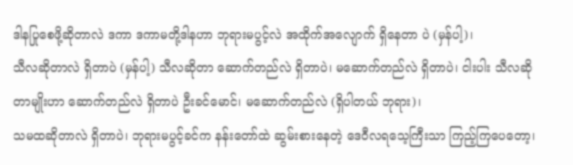ဒါနပြုစေဖို့ဆိုတာလဲ ဒကာ ဒကာမတို့ဒါနဟာ ဘုရားမပွင့်လဲ အထိုက်အလျောက် ရှိနေတာ ပဲ (မှန်ပါ့)၊
သီလဆိုတာလဲ ရှိတာပဲ (မှန်ပါ့) သီလဆိုတာ ဆောက်တည်လဲ ရှိတာပဲ၊ မဆောက်တည်လဲ ရှိတာပဲ၊ ငါးပါး သီလဆိုတာမျိုးဟာ ဆောက်တည်လဲ ရှိတာပဲ ဦးခင်မောင်၊ မဆောက်တည်လဲ (ရှိပါတယ် ဘုရား)၊
သမထဆိုတာလဲ ရှိတာပဲ၊ ဘုရားမပွင့်ခင်က နန်းတော်ထဲ ဆွမ်းစားနေတဲ့ ဒေဝီလရသေ့ကြီးသာ ကြည့်ကြပေတော့၊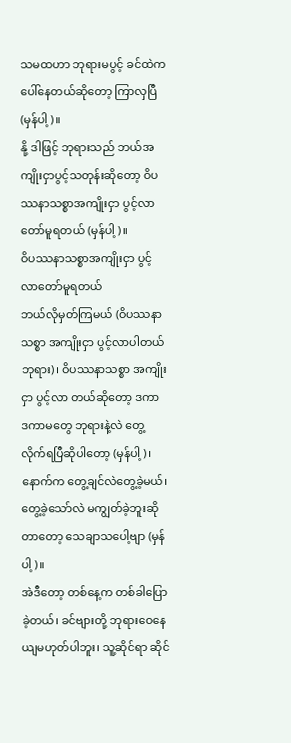သမထဟာ ဘုရားမပွင့် ခင်ထဲက ပေါ်နေတယ်ဆိုတော့ ကြာလှပြီ (မှန်ပါ့)။
နို့ ဒါဖြင့် ဘုရားသည် ဘယ်အကျိုးငှာပွင့်သတုန်းဆိုတော့ ဝိပဿနာသစ္စာအကျိုးငှာ ပွင့်လာတော်မူရတယ် (မှန်ပါ့)။
ဝိပဿနာသစ္စာအကျိုးငှာ ပွင့်လာတော်မူရတယ်
ဘယ်လိုမှတ်ကြမယ် (ဝိပဿနာသစ္စာ အကျိုးငှာ ပွင့်လာပါတယ် ဘုရား)၊ ဝိပဿနာသစ္စာ အကျိုးငှာ ပွင့်လာ တယ်ဆိုတော့ ဒကာ ဒကာမတွေ ဘုရားနဲ့လဲ တွေ့လိုက်ရပြီဆိုပါတော့ (မှန်ပါ့)၊ နောက်က တွေ့ချင်လဲတွေ့ခဲ့မယ်၊ တွေ့ခဲ့သော်လဲ မကျွတ်ခဲ့ဘူးဆိုတာတော့ သေချာသပေါ့ဗျာ (မှန်ပါ့)။
အဲဒီတော့ တစ်နေ့က တစ်ခါပြောခဲ့တယ်၊ ခင်ဗျားတို့ ဘုရားဝေနေယျမဟုတ်ပါဘူး၊ သူ့ဆိုင်ရာ ဆိုင်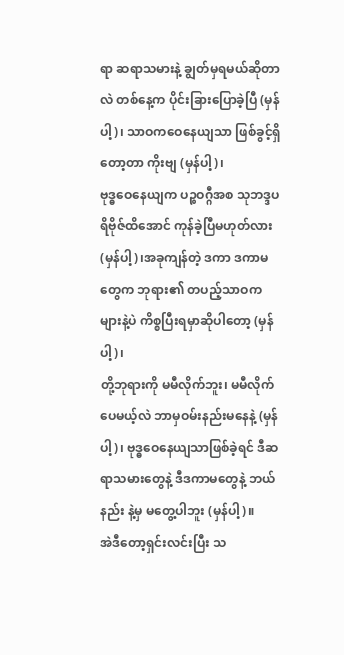ရာ ဆရာသမားနဲ့ ချွတ်မှရမယ်ဆိုတာလဲ တစ်နေ့က ပိုင်းခြားပြောခဲ့ပြီ (မှန်ပါ့)၊ သာဝကဝေနေယျသာ ဖြစ်ခွင့်ရှိတော့တာ ကိုးဗျ (မှန်ပါ့)၊
ဗုဒ္ဓဝေနေယျက ပဉ္စဝဂ္ဂီအစ သုဘဒ္ဒပရိဗိုဇ်ထိအောင် ကုန်ခဲ့ပြီမဟုတ်လား (မှန်ပါ့)၊အခုကျန်တဲ့ ဒကာ ဒကာမတွေက ဘုရား၏ တပည့်သာဝကများနဲ့ပဲ ကိစ္စပြီးရမှာဆိုပါတော့ (မှန်ပါ့)၊
တို့ဘုရားကို မမီလိုက်ဘူး၊ မမီလိုက် ပေမယ့်လဲ ဘာမှဝမ်းနည်းမနေနဲ့ (မှန်ပါ့)၊ ဗုဒ္ဓဝေနေယျသာဖြစ်ခဲ့ရင် ဒီဆရာသမားတွေနဲ့ ဒီဒကာမတွေနဲ့ ဘယ်နည်း နဲ့မှ မတွေ့ပါဘူး (မှန်ပါ့)။
အဲဒီတော့ရှင်းလင်းပြီး သ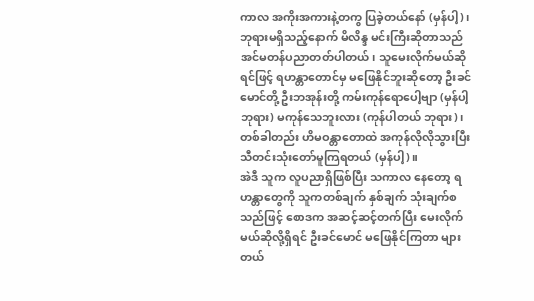ကာလ အကိုးအကားနဲ့တကွ ပြခဲ့တယ်နော် (မှန်ပါ့)၊ ဘုရားမရှိသည့်နောက် မိလိန္ဒ မင်းကြီးဆိုတာသည် အင်မတန်ပညာတတ်ပါတယ်၊ သူမေးလိုက်မယ်ဆိုရင်ဖြင့် ရဟန္တာတောင်မှ မဖြေနိုင်ဘူးဆိုတော့ ဦးခင်မောင်တို့ ဦးဘအုန်းတို့ ကမ်းကုန်ရောပေါ့ဗျာ (မှန်ပါ့ ဘုရား) မကုန်သေဘူးလား (ကုန်ပါတယ် ဘုရား)၊ တစ်ခါတည်း ဟိမဝန္တာတောထဲ အကုန်လိုလိုသွားပြီး သီတင်းသုံးတော်မူကြရတယ် (မှန်ပါ့)။
အဲဒီ သူက လူပညာရှိဖြစ်ပြီး သကာလ နေတော့ ရဟန္တာတွေကို သူကတစ်ချက် နှစ်ချက် သုံးချက်စသည်ဖြင့် စောဒက အဆင့်ဆင့်တက်ပြီး မေးလိုက်မယ်ဆိုလို့ရှိရင် ဦးခင်မောင် မဖြေနိုင်ကြတာ များတယ်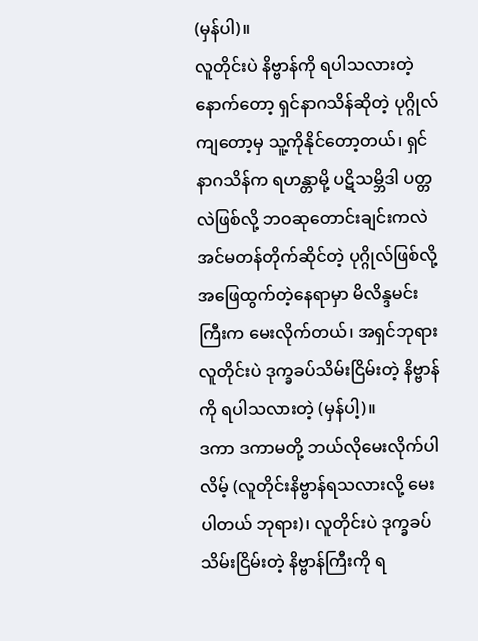(မှန်ပါ)။
လူတိုင်းပဲ နိဗ္ဗာန်ကို ရပါသလားတဲ့
နောက်တော့ ရှင်နာဂသိန်ဆိုတဲ့ ပုဂ္ဂိုလ်ကျတော့မှ သူ့ကိုနိုင်တော့တယ်၊ ရှင်နာဂသိန်က ရဟန္တာမို့ ပဋိသမ္ဘိဒါ ပတ္တလဲဖြစ်လို့ ဘဝဆုတောင်းချင်းကလဲ အင်မတန်တိုက်ဆိုင်တဲ့ ပုဂ္ဂိုလ်ဖြစ်လို့ အဖြေထွက်တဲ့နေရာမှာ မိလိန္ဒမင်းကြီးက မေးလိုက်တယ်၊ အရှင်ဘုရား လူတိုင်းပဲ ဒုက္ခခပ်သိမ်းငြိမ်းတဲ့ နိဗ္ဗာန်ကို ရပါသလားတဲ့ (မှန်ပါ့)။
ဒကာ ဒကာမတို့ ဘယ်လိုမေးလိုက်ပါလိမ့် (လူတိုင်းနိဗ္ဗာန်ရသလားလို့ မေးပါတယ် ဘုရား)၊ လူတိုင်းပဲ ဒုက္ခခပ် သိမ်းငြိမ်းတဲ့ နိဗ္ဗာန်ကြီးကို ရ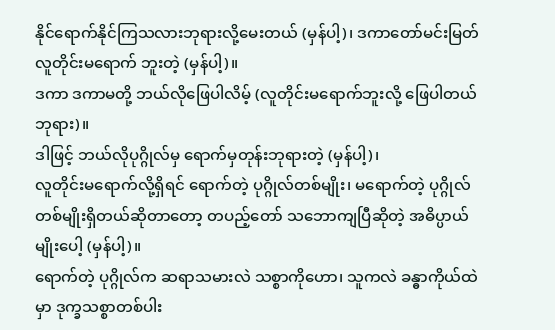နိုင်ရောက်နိုင်ကြသလားဘုရားလို့မေးတယ် (မှန်ပါ့)၊ ဒကာတော်မင်းမြတ် လူတိုင်းမရောက် ဘူးတဲ့ (မှန်ပါ့)။
ဒကာ ဒကာမတို့ ဘယ်လိုဖြေပါလိမ့် (လူတိုင်းမရောက်ဘူးလို့ ဖြေပါတယ် ဘုရား)။
ဒါဖြင့် ဘယ်လိုပုဂ္ဂိုလ်မှ ရောက်မှတုန်းဘုရားတဲ့ (မှန်ပါ့)၊
လူတိုင်းမရောက်လို့ရှိရင် ရောက်တဲ့ ပုဂ္ဂိုလ်တစ်မျိုး၊ မရောက်တဲ့ ပုဂ္ဂိုလ်တစ်မျိုးရှိတယ်ဆိုတာတော့ တပည့်တော် သဘောကျပြီဆိုတဲ့ အဓိပ္ပာယ်မျိုးပေါ့ (မှန်ပါ့)။
ရောက်တဲ့ ပုဂ္ဂိုလ်က ဆရာသမားလဲ သစ္စာကိုဟော၊ သူကလဲ ခန္ဓာကိုယ်ထဲမှာ ဒုက္ခသစ္စာတစ်ပါး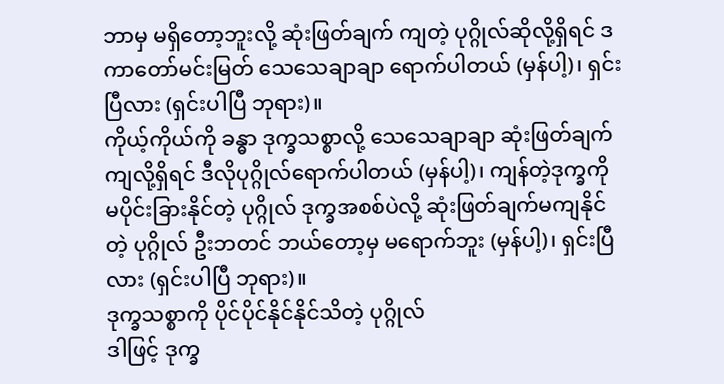ဘာမှ မရှိတော့ဘူးလို့ ဆုံးဖြတ်ချက် ကျတဲ့ ပုဂ္ဂိုလ်ဆိုလို့ရှိရင် ဒကာတော်မင်းမြတ် သေသေချာချာ ရောက်ပါတယ် (မှန်ပါ့)၊ ရှင်းပြီလား (ရှင်းပါပြီ ဘုရား)။
ကိုယ့်ကိုယ်ကို ခန္ဓာ ဒုက္ခသစ္စာလို့ သေသေချာချာ ဆုံးဖြတ်ချက်ကျလို့ရှိရင် ဒီလိုပုဂ္ဂိုလ်ရောက်ပါတယ် (မှန်ပါ့)၊ ကျန်တဲ့ဒုက္ခကို မပိုင်းခြားနိုင်တဲ့ ပုဂ္ဂိုလ် ဒုက္ခအစစ်ပဲလို့ ဆုံးဖြတ်ချက်မကျနိုင်တဲ့ ပုဂ္ဂိုလ် ဦးဘတင် ဘယ်တော့မှ မရောက်ဘူး (မှန်ပါ့)၊ ရှင်းပြီလား (ရှင်းပါပြီ ဘုရား)။
ဒုက္ခသစ္စာကို ပိုင်ပိုင်နိုင်နိုင်သိတဲ့ ပုဂ္ဂိုလ်
ဒါဖြင့် ဒုက္ခ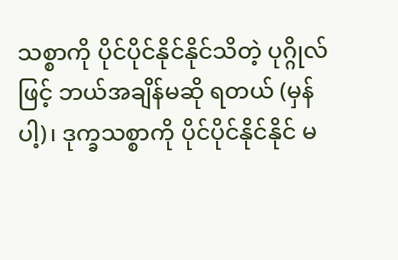သစ္စာကို ပိုင်ပိုင်နိုင်နိုင်သိတဲ့ ပုဂ္ဂိုလ်ဖြင့် ဘယ်အချိန်မဆို ရတယ် (မှန်ပါ့)၊ ဒုက္ခသစ္စာကို ပိုင်ပိုင်နိုင်နိုင် မ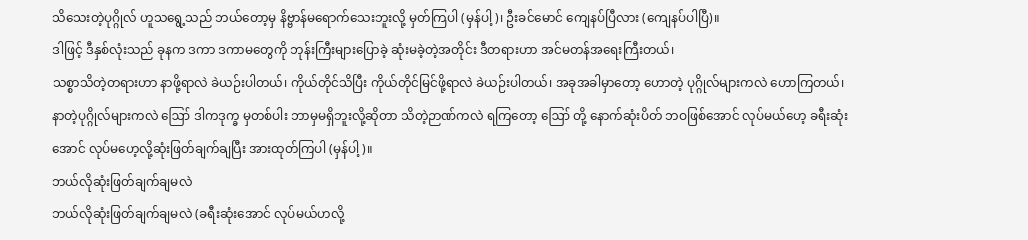သိသေးတဲ့ပုဂ္ဂိုလ် ဟူသရွေ့သည် ဘယ်တော့မှ နိဗ္ဗာန်မရောက်သေးဘူးလို့ မှတ်ကြပါ (မှန်ပါ့)၊ ဦးခင်မောင် ကျေနပ်ပြီလား (ကျေနပ်ပါပြီ)။
ဒါဖြင့် ဒီနှစ်လုံးသည် ခုနက ဒကာ ဒကာမတွေကို ဘုန်းကြီးများပြောခဲ့ ဆုံးမခဲ့တဲ့အတိုင်း ဒီတရားဟာ အင်မတန်အရေးကြီးတယ်၊
သစ္စာသိတဲ့တရားဟာ နာဖို့ရာလဲ ခဲယဉ်းပါတယ်၊ ကိုယ်တိုင်သိပြီး ကိုယ်တိုင်မြင်ဖို့ရာလဲ ခဲယဉ်းပါတယ်၊ အခုအခါမှာတော့ ဟောတဲ့ ပုဂ္ဂိုလ်များကလဲ ဟောကြတယ်၊ နာတဲ့ပုဂ္ဂိုလ်များကလဲ ဪ ဒါကဒုက္ခ မှတစ်ပါး ဘာမှမရှိဘူးလို့ဆိုတာ သိတဲ့ဉာဏ်ကလဲ ရကြတော့ ဪ တို့ နောက်ဆုံးပိတ် ဘဝဖြစ်အောင် လုပ်မယ်ဟေ့ ခရီးဆုံးအောင် လုပ်မဟေ့လို့ဆုံးဖြတ်ချက်ချပြီး အားထုတ်ကြပါ (မှန်ပါ့)။
ဘယ်လိုဆုံးဖြတ်ချက်ချမလဲ
ဘယ်လိုဆုံးဖြတ်ချက်ချမလဲ (ခရီးဆုံးအောင် လုပ်မယ်ဟလို့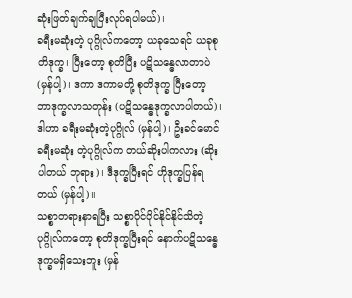ဆုံးဖြတ်ချက်ချပြီးလုပ်ရပါမယ်)၊
ခရီးမဆုံးတဲ့ ပုဂ္ဂိုလ်ကတော့ ယခုသေရင် ယခုစုတိဒုက္ခ၊ ပြီးတော့ စုတိပြီး ပဋိသန္ဓေလာတာပဲ (မှန်ပါ့)၊ ဒကာ ဒကာမတို့ စုတိဒုက္ခ ပြီးတော့ ဘာဒုက္ခလာသတုန်း (ပဋိသန္ဓေဒုက္ခလာပါတယ်)၊ ဒါဟာ ခရီးမဆုံးတဲ့ပုဂ္ဂိုလ် (မှန်ပါ့)၊ ဦးခင်မောင် ခရီးမဆုံး တဲ့ပုဂ္ဂိုလ်က တယ်ဆိုးပါကလား (ဆိုးပါတယ် ဘုရား)၊ ဒီဒုက္ခပြီးရင် ဟိုဒုက္ခပြန်ရတယ် (မှန်ပါ့)။
သစ္စာတရားနာရပြီး သစ္စာပိုင်ပိုင်နိုင်နိုင်သိတဲ့ပုဂ္ဂိုလ်ကတော့ စုတိဒုက္ခပြီးရင် နောက်ပဋိသန္ဓေ ဒုက္ခမရှိသေးဘူး (မှန်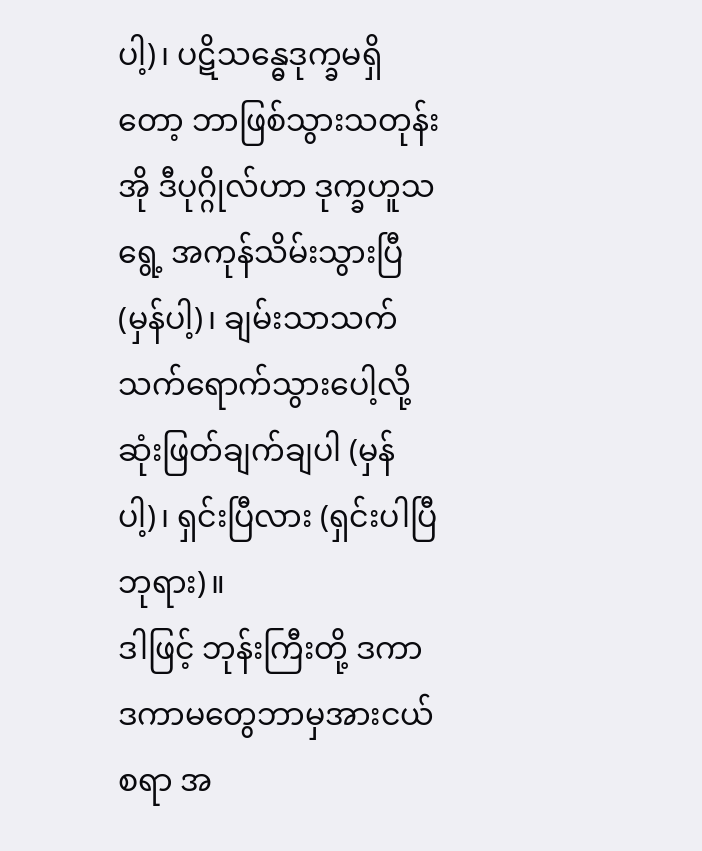ပါ့)၊ ပဋိသန္ဓေဒုက္ခမရှိတော့ ဘာဖြစ်သွားသတုန်း အို ဒီပုဂ္ဂိုလ်ဟာ ဒုက္ခဟူသရွေ့ အကုန်သိမ်းသွားပြီ (မှန်ပါ့)၊ ချမ်းသာသက်သက်ရောက်သွားပေါ့လို့ ဆုံးဖြတ်ချက်ချပါ (မှန်ပါ့)၊ ရှင်းပြီလား (ရှင်းပါပြီ ဘုရား)။
ဒါဖြင့် ဘုန်းကြီးတို့ ဒကာ ဒကာမတွေဘာမှအားငယ်စရာ အ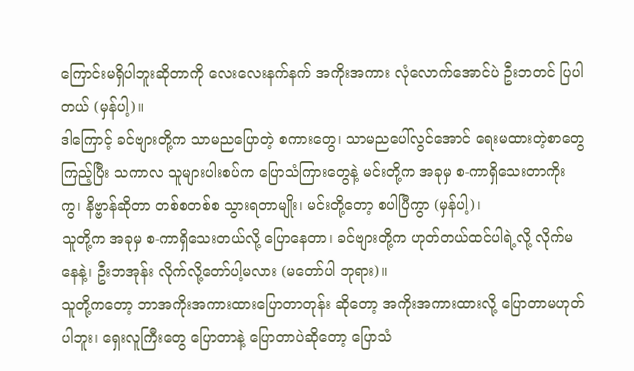ကြောင်းမရှိပါဘူးဆိုတာကို လေးလေးနက်နက် အကိုးအကား လုံလောက်အောင်ပဲ ဦးဘတင် ပြပါတယ် (မှန်ပါ့)။
ဒါကြောင့် ခင်ဗျားတို့က သာမညပြောတဲ့ စကားတွေ၊ သာမညပေါ်လွင်အောင် ရေးမထားတဲ့စာတွေ ကြည့်ပြီး သကာလ သူများပါးစပ်က ပြောသံကြားတွေနဲ့ မင်းတို့က အခုမှ စ-ကာရှိသေးတာကိုးကွ၊ နိဗ္ဗာန်ဆိုတာ တစ်စတစ်စ သွားရတာမျိုး၊ မင်းတို့တော့ စပါပြီကွာ (မှန်ပါ့)၊
သူတို့က အခုမှ စ-ကာရှိသေးတယ်လို့ ပြောနေတာ၊ ခင်ဗျားတို့က ဟုတ်တယ်ထင်ပါရဲ့လို့ လိုက်မနေနဲ့၊ ဦးဘအုန်း လိုက်လို့တော်ပါ့မလား (မတော်ပါ ဘုရား)။
သူတို့ကတော့ ဘာအကိုးအကားထားပြောတာတုန်း ဆိုတော့ အကိုးအကားထားလို့ ပြောတာမဟုတ်ပါဘူး၊ ရှေးလူကြီးတွေ ပြောတာနဲ့ ပြောတာပဲဆိုတော့ ပြောသံ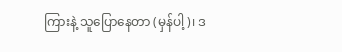ကြားနဲ့ သူပြောနေတာ (မှန်ပါ့)၊ ဒ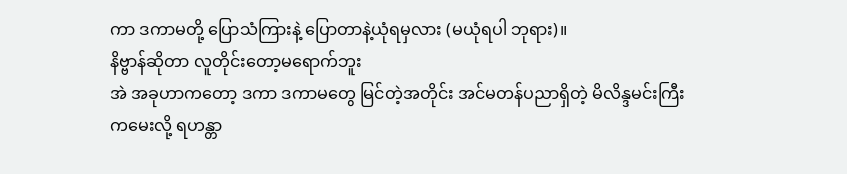ကာ ဒကာမတို့ ပြောသံကြားနဲ့ ပြောတာနဲ့ယုံရမှလား (မယုံရပါ ဘုရား)။
နိဗ္ဗာန်ဆိုတာ လူတိုင်းတော့မရောက်ဘူး
အဲ အခုဟာကတော့ ဒကာ ဒကာမတွေ မြင်တဲ့အတိုင်း အင်မတန်ပညာရှိတဲ့ မိလိန္ဒမင်းကြီးကမေးလို့ ရဟန္တာ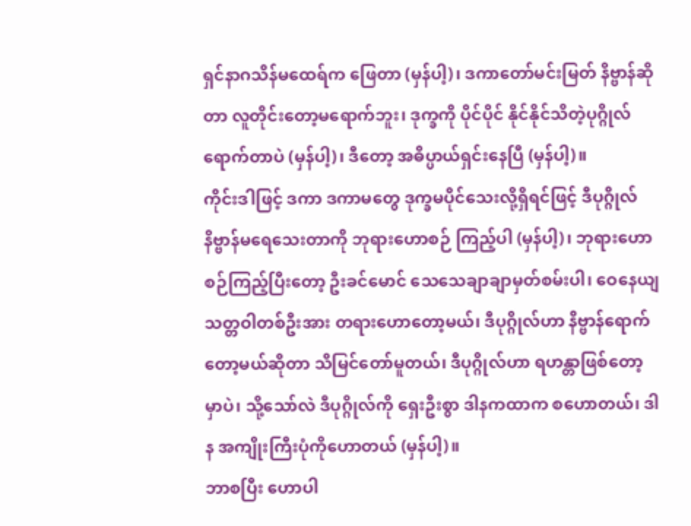ရှင်နာဂသိန်မထေရ်က ဖြေတာ (မှန်ပါ့)၊ ဒကာတော်မင်းမြတ် နိဗ္ဗာန်ဆိုတာ လူတိုင်းတော့မရောက်ဘူး၊ ဒုက္ခကို ပိုင်ပိုင် နိုင်နိုင်သိတဲ့ပုဂ္ဂိုလ် ရောက်တာပဲ (မှန်ပါ့)၊ ဒီတော့ အဓိပ္ပာယ်ရှင်းနေပြီ (မှန်ပါ့)။
ကိုင်းဒါဖြင့် ဒကာ ဒကာမတွေ ဒုက္ခမပိုင်သေးလို့ရှိရင်ဖြင့် ဒီပုဂ္ဂိုလ်နိဗ္ဗာန်မရေသေးတာကို ဘုရားဟောစဉ် ကြည့်ပါ (မှန်ပါ့)၊ ဘုရားဟောစဉ်ကြည့်ပြီးတော့ ဦးခင်မောင် သေသေချာချာမှတ်စမ်းပါ၊ ဝေနေယျသတ္တဝါတစ်ဦးအား တရားဟောတော့မယ်၊ ဒီပုဂ္ဂိုလ်ဟာ နိဗ္ဗာန်ရောက်တော့မယ်ဆိုတာ သိမြင်တော်မူတယ်၊ ဒီပုဂ္ဂိုလ်ဟာ ရဟန္တာဖြစ်တော့ မှာပဲ၊ သို့သော်လဲ ဒီပုဂ္ဂိုလ်ကို ရှေးဦးစွာ ဒါနကထာက စဟောတယ်၊ ဒါန အကျိုးကြီးပုံကိုဟောတယ် (မှန်ပါ့)။
ဘာစပြီး ဟောပါ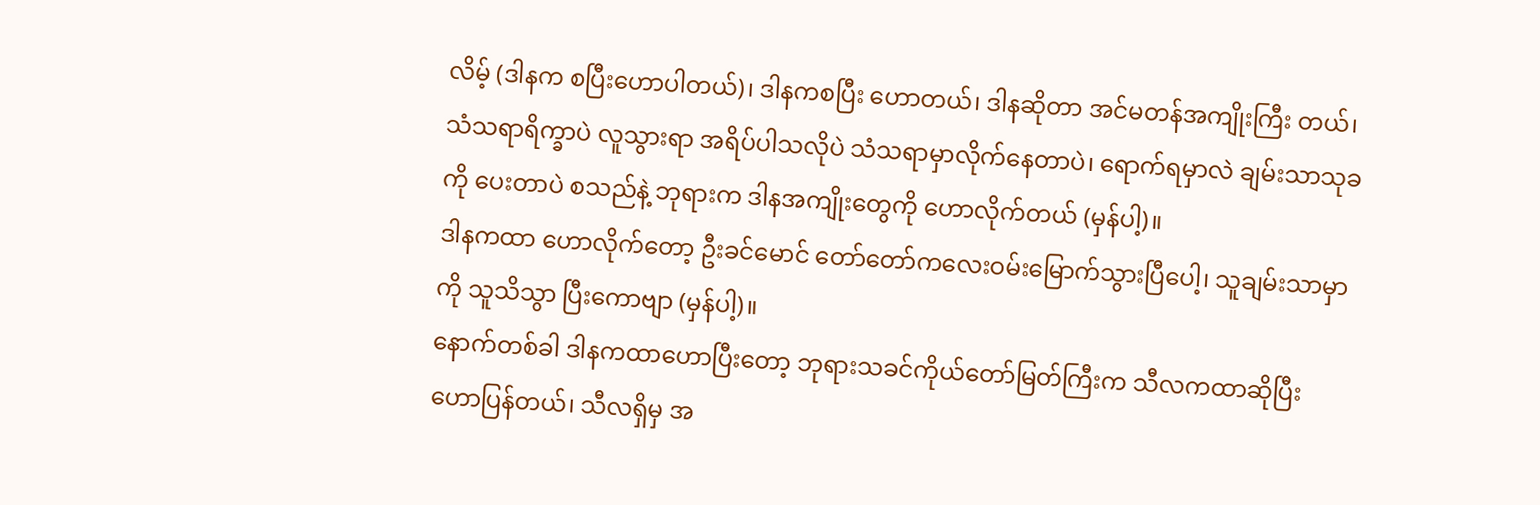လိမ့် (ဒါနက စပြီးဟောပါတယ်)၊ ဒါနကစပြီး ဟောတယ်၊ ဒါနဆိုတာ အင်မတန်အကျိုးကြီး တယ်၊ သံသရာရိက္ခာပဲ လူသွားရာ အရိပ်ပါသလိုပဲ သံသရာမှာလိုက်နေတာပဲ၊ ရောက်ရမှာလဲ ချမ်းသာသုခကို ပေးတာပဲ စသည်နဲ့ ဘုရားက ဒါနအကျိုးတွေကို ဟောလိုက်တယ် (မှန်ပါ့)။
ဒါနကထာ ဟောလိုက်တော့ ဦးခင်မောင် တော်တော်ကလေးဝမ်းမြောက်သွားပြီပေါ့၊ သူချမ်းသာမှာကို သူသိသွာ ပြီးကောဗျာ (မှန်ပါ့)။
နောက်တစ်ခါ ဒါနကထာဟောပြီးတော့ ဘုရားသခင်ကိုယ်တော်မြတ်ကြီးက သီလကထာဆိုပြီး ဟောပြန်တယ်၊ သီလရှိမှ အ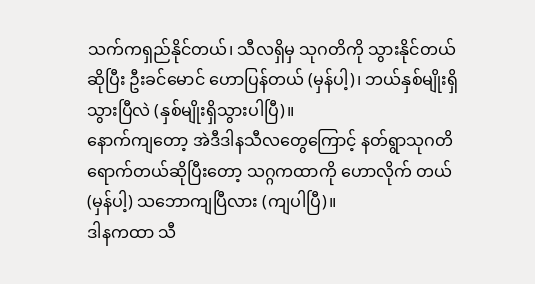သက်ကရှည်နိုင်တယ်၊ သီလရှိမှ သုဂတိကို သွားနိုင်တယ်ဆိုပြီး ဦးခင်မောင် ဟောပြန်တယ် (မှန်ပါ့)၊ ဘယ်နှစ်မျိုးရှိသွားပြီလဲ (နှစ်မျိုးရှိသွားပါပြီ)။
နောက်ကျတော့ အဲဒီဒါနသီလတွေကြောင့် နတ်ရွာသုဂတိရောက်တယ်ဆိုပြီးတော့ သဂ္ဂကထာကို ဟောလိုက် တယ် (မှန်ပါ့) သဘောကျပြီလား (ကျပါပြီ)။
ဒါနကထာ သီ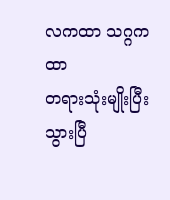လကထာ သဂ္ဂကထာ
တရားသုံးမျိုးပြီးသွားပြီ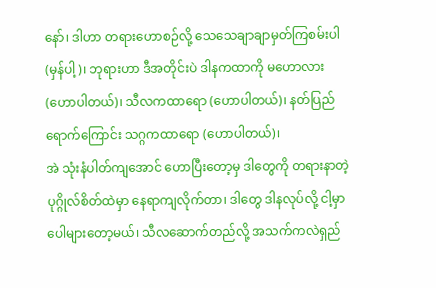နော်၊ ဒါဟာ တရားဟောစဉ်လို့ သေသေချာချာမှတ်ကြစမ်းပါ (မှန်ပါ့)၊ ဘုရားဟာ ဒီအတိုင်းပဲ ဒါနကထာကို မဟောလား (ဟောပါတယ်)၊ သီလကထာရော (ဟောပါတယ်)၊ နတ်ပြည်ရောက်ကြောင်း သဂ္ဂကထာရော (ဟောပါတယ်)၊
အဲ သုံးနံပါတ်ကျအောင် ဟောပြီးတော့မှ ဒါတွေကို တရားနာတဲ့ ပုဂ္ဂိုလ်စိတ်ထဲမှာ နေရာကျလိုက်တာ၊ ဒါတွေ ဒါနလုပ်လို့ ငါ့မှာပေါများတော့မယ်၊ သီလဆောက်တည်လို့ အသက်ကလဲရှည်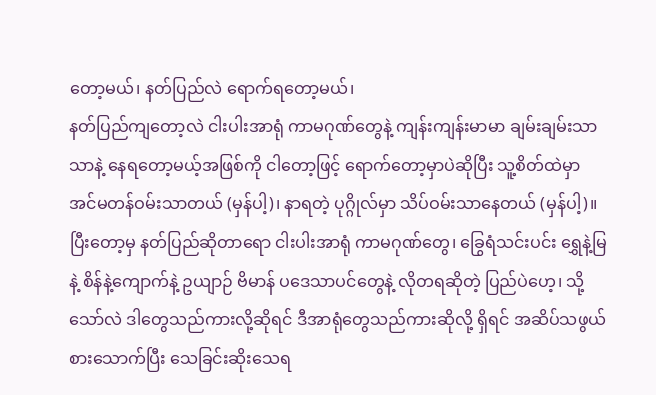တော့မယ်၊ နတ်ပြည်လဲ ရောက်ရတော့မယ်၊
နတ်ပြည်ကျတော့လဲ ငါးပါးအာရုံ ကာမဂုဏ်တွေနဲ့ ကျန်းကျန်းမာမာ ချမ်းချမ်းသာသာနဲ့ နေရတော့မယ့်အဖြစ်ကို ငါတော့ဖြင့် ရောက်တော့မှာပဲဆိုပြီး သူ့စိတ်ထဲမှာ အင်မတန်ဝမ်းသာတယ် (မှန်ပါ့)၊ နာရတဲ့ ပုဂ္ဂိုလ်မှာ သိပ်ဝမ်းသာနေတယ် (မှန်ပါ့)။
ပြီးတော့မှ နတ်ပြည်ဆိုတာရော ငါးပါးအာရုံ ကာမဂုဏ်တွေ၊ ခြွေရံသင်းပင်း ရွှေနဲ့မြနဲ့ စိန်နဲ့ကျောက်နဲ့ ဥယျာဉ် ဗိမာန် ပဒေသာပင်တွေနဲ့ လိုတရဆိုတဲ့ ပြည်ပဲဟေ့၊ သို့သော်လဲ ဒါတွေသည်ကားလို့ဆိုရင် ဒီအာရုံတွေသည်ကားဆိုလို့ ရှိရင် အဆိပ်သဖွယ်စားသောက်ပြီး သေခြင်းဆိုးသေရ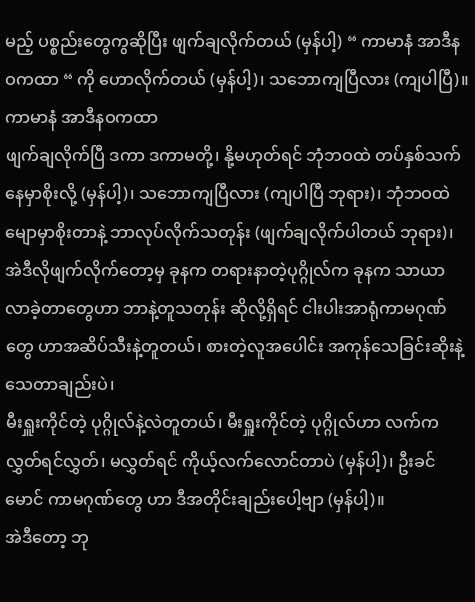မည့် ပစ္စည်းတွေကွဆိုပြီး ဖျက်ချလိုက်တယ် (မှန်ပါ့) “ ကာမာနံ အာဒီနဝကထာ “ ကို ဟောလိုက်တယ် (မှန်ပါ့)၊ သဘောကျပြီလား (ကျပါပြီ)။
ကာမာနံ အာဒီနဝကထာ
ဖျက်ချလိုက်ပြီ ဒကာ ဒကာမတို့၊ နို့မဟုတ်ရင် ဘုံဘဝထဲ တပ်နှစ်သက်နေမှာစိုးလို့ (မှန်ပါ့)၊ သဘောကျပြီလား (ကျပါပြီ ဘုရား)၊ ဘုံဘဝထဲမျောမှာစိုးတာနဲ့ ဘာလုပ်လိုက်သတုန်း (ဖျက်ချလိုက်ပါတယ် ဘုရား)၊
အဲဒီလိုဖျက်လိုက်တော့မှ ခုနက တရားနာတဲ့ပုဂ္ဂိုလ်က ခုနက သာယာလာခဲ့တာတွေဟာ ဘာနဲ့တူသတုန်း ဆိုလို့ရှိရင် ငါးပါးအာရုံကာမဂုဏ်တွေ ဟာအဆိပ်သီးနဲ့တူတယ်၊ စားတဲ့လူအပေါင်း အကုန်သေခြင်းဆိုးနဲ့ သေတာချည်းပဲ၊
မီးရှူးကိုင်တဲ့ ပုဂ္ဂိုလ်နဲ့လဲတူတယ်၊ မီးရှူးကိုင်တဲ့ ပုဂ္ဂိုလ်ဟာ လက်ကလွှတ်ရင်လွှတ်၊ မလွှတ်ရင် ကိုယ့်လက်လောင်တာပဲ (မှန်ပါ့)၊ ဦးခင်မောင် ကာမဂုဏ်တွေ ဟာ ဒီအတိုင်းချည်းပေါ့ဗျာ (မှန်ပါ့)။
အဲဒီတော့ ဘု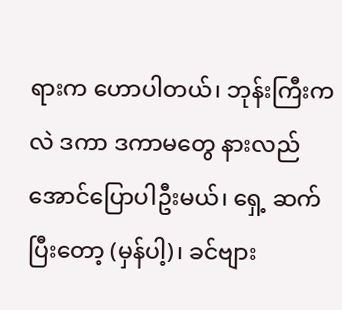ရားက ဟောပါတယ်၊ ဘုန်းကြီးကလဲ ဒကာ ဒကာမတွေ နားလည်အောင်ပြောပါဦးမယ်၊ ရှေ့ ဆက်ပြီးတော့ (မှန်ပါ့)၊ ခင်ဗျား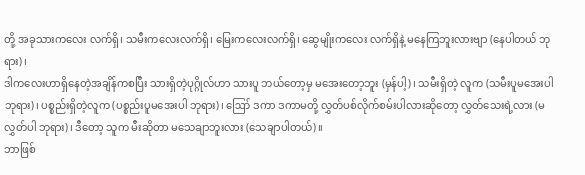တို့ အခုသားကလေး လက်ရှိ၊ သမီးကလေးလက်ရှိ၊ မြေးကလေးလက်ရှိ၊ ဆွေမျိုးကလေး လက်ရှိနဲ့ မနေကြဘူးလားဗျာ (နေပါတယ် ဘုရား)၊
ဒါကလေးဟာရှိနေတဲ့အချိန်ကစပြီး သားရှိတဲ့ပုဂ္ဂိုလ်ဟာ သားပူ ဘယ်တော့မှ မအေးတော့ဘူး (မှန်ပါ့)၊ သမီးရှိတဲ့ လူက (သမီးပူမအေးပါ ဘုရား)၊ ပစ္စည်းရှိတဲ့လူက (ပစ္စည်းပူမအေးပါ ဘုရား)၊ ဪ ဒကာ ဒကာမတို့ လွှတ်ပစ်လိုက်စမ်းပါလားဆိုတော့ လွှတ်သေးရဲ့လား (မလွှတ်ပါ ဘုရား)၊ ဒီတော့ သူက မီးဆိုတာ မသေချာဘူးလား (သေချာပါတယ်)။
ဘာဖြစ်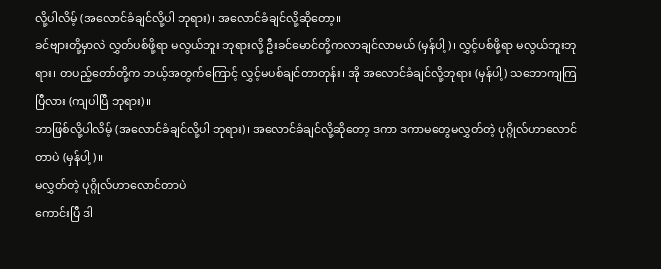လို့ပါလိမ့် (အလောင်ခံချင်လို့ပါ ဘုရား)၊ အလောင်ခံချင်လို့ဆိုတော့။
ခင်ဗျားတို့မှာလဲ လွှတ်ပစ်ဖို့ရာ မလွယ်ဘူး ဘုရားလို့ ဦးခင်မောင်တို့ကလာချင်လာမယ် (မှန်ပါ့)၊ လွှင့်ပစ်ဖို့ရာ မလွယ်ဘူးဘုရား၊ တပည့်တော်တို့က ဘယ့်အတွက်ကြောင့် လွှင့်မပစ်ချင်တာတုန်း၊ အို အလောင်ခံချင်လို့ဘုရား (မှန်ပါ့) သဘောကျကြပြီလား (ကျပါပြီ ဘုရား)။
ဘာဖြစ်လို့ပါလိမ့် (အလောင်ခံချင်လို့ပါ ဘုရား)၊ အလောင်ခံချင်လို့ဆိုတော့ ဒကာ ဒကာမတွေမလွှတ်တဲ့ ပုဂ္ဂိုလ်ဟာလောင်တာပဲ (မှန်ပါ့)။
မလွှတ်တဲ့ ပုဂ္ဂိုလ်ဟာလောင်တာပဲ
ကောင်းပြီ ဒါ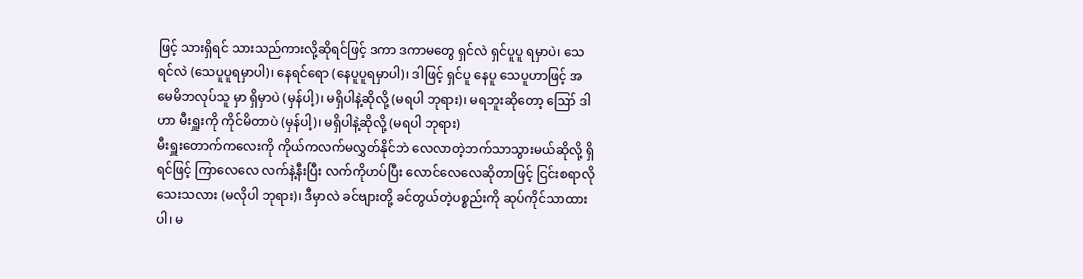ဖြင့် သားရှိရင် သားသည်ကားလို့ဆိုရင်ဖြင့် ဒကာ ဒကာမတွေ ရှင်လဲ ရှင်ပူပူ ရမှာပဲ၊ သေရင်လဲ (သေပူပူရမှာပါ)၊ နေရင်ရော (နေပူပူရမှာပါ)၊ ဒါဖြင့် ရှင်ပူ နေပူ သေပူဟာဖြင့် အမေမိဘလုပ်သူ မှာ ရှိမှာပဲ (မှန်ပါ့)၊ မရှိပါနဲ့ဆိုလို့ (မရပါ ဘုရား)၊ မရဘူးဆိုတော့ ဪ ဒါဟာ မီးရှူးကို ကိုင်မိတာပဲ (မှန်ပါ့)၊ မရှိပါနဲ့ဆိုလို့ (မရပါ ဘုရား)
မီးရှူးတောက်ကလေးကို ကိုယ်ကလက်မလွှတ်နိုင်ဘဲ လေလာတဲ့ဘက်သာသွားမယ်ဆိုလို့ ရှိရင်ဖြင့် ကြာလေလေ လက်နဲ့နီးပြီး လက်ကိုဟပ်ပြီး လောင်လေလေဆိုတာဖြင့် ငြင်းစရာလိုသေးသလား (မလိုပါ ဘုရား)၊ ဒီမှာလဲ ခင်ဗျားတို့ ခင်တွယ်တဲ့ပစ္စည်းကို ဆုပ်ကိုင်သာထားပါ၊ မ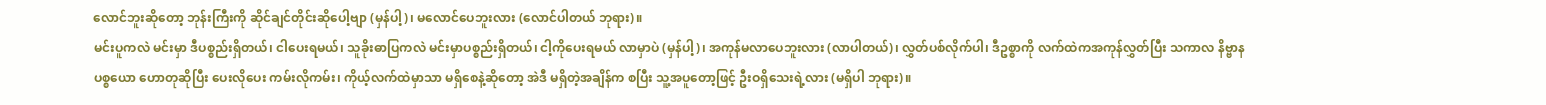လောင်ဘူးဆိုတော့ ဘုန်းကြီးကို ဆိုင်ချင်တိုင်းဆိုပေါ့ဗျာ (မှန်ပါ့)၊ မလောင်ပေဘူးလား (လောင်ပါတယ် ဘုရား)။
မင်းပူကလဲ မင်းမှာ ဒီပစ္စည်းရှိတယ်၊ ငါပေးရမယ်၊ သူခိုးဓာပြကလဲ မင်းမှာပစ္စည်းရှိတယ်၊ ငါ့ကိုပေးရမယ် လာမှာပဲ (မှန်ပါ့)၊ အကုန်မလာပေဘူးလား (လာပါတယ်)၊ လွှတ်ပစ်လိုက်ပါ၊ ဒီဥစ္စာကို လက်ထဲကအကုန်လွှတ်ပြီး သကာလ နိဗ္ဗာနပစ္စယော ဟောတုဆိုပြီး ပေးလိုပေး ကမ်းလိုကမ်း၊ ကိုယ့်လက်ထဲမှာသာ မရှိစေနဲ့ဆိုတော့ အဲဒီ မရှိတဲ့အချိန်က စပြီး သူ့အပူတော့ဖြင့် ဦးဝရှိသေးရဲ့လား (မရှိပါ ဘုရား)။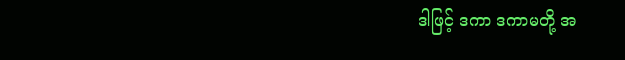ဒါဖြင့် ဒကာ ဒကာမတို့ အ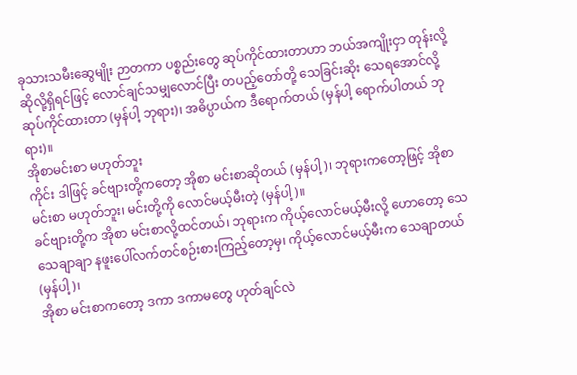ခုသားသမီးဆွေမျိုး ဉာတကာ ပစ္စည်းတွေ ဆုပ်ကိုင်ထားတာဟာ ဘယ်အကျိုးငှာ တုန်းလို့ဆိုလို့ရှိရင်ဖြင့် လောင်ချင်သမျှလောင်ပြီး တပည့်တော်တို့ သေခြင်းဆိုး သေရအောင်လို့ ဆုပ်ကိုင်ထားတာ (မှန်ပါ့ ဘုရား)၊ အဓိပ္ပာယ်က ဒီရောက်တယ် (မှန်ပါ့ ရောက်ပါတယ် ဘုရား)။
အိုစာမင်းစာ မဟုတ်ဘူး
ကိုင်း ဒါဖြင့် ခင်ဗျားတို့ကတော့ အိုစာ မင်းစာဆိုတယ် (မှန်ပါ့)၊ ဘုရားကတော့ဖြင့် အိုစာမင်းစာ မဟုတ်ဘူး၊ မင်းတို့ကို လောင်မယ့်မီးတဲ့ (မှန်ပါ့)။
ခင်ဗျားတို့က အိုစာ မင်းစာလို့ထင်တယ်၊ ဘုရားက ကိုယ့်လောင်မယ့်မီးလို့ ဟောတော့ သေသေချာချာ နဖူးပေါ်လက်တင်စဉ်းစားကြည့်တော့မှ၊ ကိုယ့်လောင်မယ့်မီးက သေချာတယ် (မှန်ပါ့)၊
အိုစာ မင်းစာကတော့ ဒကာ ဒကာမတွေ ဟုတ်ချင်လဲ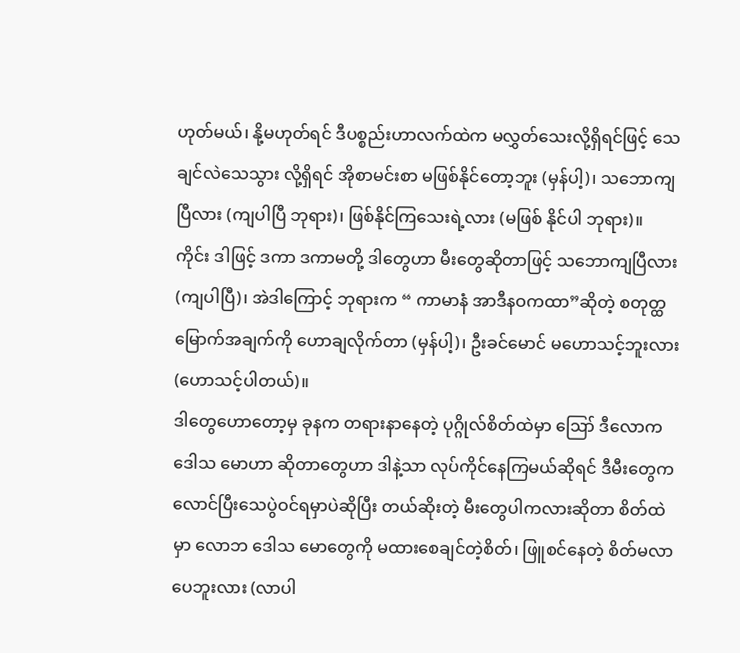ဟုတ်မယ်၊ နို့မဟုတ်ရင် ဒီပစ္စည်းဟာလက်ထဲက မလွှတ်သေးလို့ရှိရင်ဖြင့် သေချင်လဲသေသွား လို့ရှိရင် အိုစာမင်းစာ မဖြစ်နိုင်တော့ဘူး (မှန်ပါ့)၊ သဘောကျပြီလား (ကျပါပြီ ဘုရား)၊ ဖြစ်နိုင်ကြသေးရဲ့လား (မဖြစ် နိုင်ပါ ဘုရား)။
ကိုင်း ဒါဖြင့် ဒကာ ဒကာမတို့ ဒါတွေဟာ မီးတွေဆိုတာဖြင့် သဘောကျပြီလား (ကျပါပြီ)၊ အဲဒါကြောင့် ဘုရားက “ ကာမာနံ အာဒီနဝကထာ”ဆိုတဲ့ စတုတ္ထမြောက်အချက်ကို ဟောချလိုက်တာ (မှန်ပါ့)၊ ဦးခင်မောင် မဟောသင့်ဘူးလား(ဟောသင့်ပါတယ်)။
ဒါတွေဟောတော့မှ ခုနက တရားနာနေတဲ့ ပုဂ္ဂိုလ်စိတ်ထဲမှာ ဪ ဒီလောက ဒေါသ မောဟာ ဆိုတာတွေဟာ ဒါနဲ့သာ လုပ်ကိုင်နေကြမယ်ဆိုရင် ဒီမီးတွေက လောင်ပြီးသေပွဲဝင်ရမှာပဲဆိုပြီး တယ်ဆိုးတဲ့ မီးတွေပါကလားဆိုတာ စိတ်ထဲမှာ လောဘ ဒေါသ မောတွေကို မထားစေချင်တဲ့စိတ်၊ ဖြူစင်နေတဲ့ စိတ်မလာပေဘူးလား (လာပါ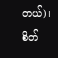တယ်)၊ စိတ်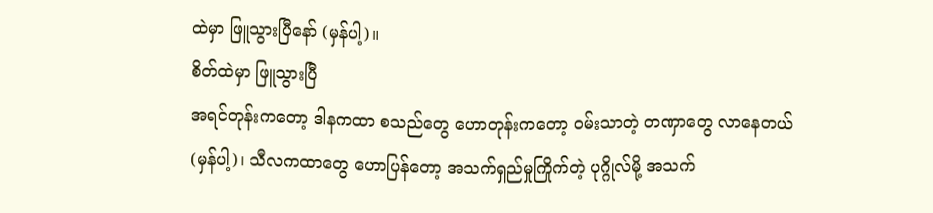ထဲမှာ ဖြူသွားပြီနော် (မှန်ပါ့)။
စိတ်ထဲမှာ ဖြူသွားပြီ
အရင်တုန်းကတော့ ဒါနကထာ စသည်တွေ ဟောတုန်းကတော့ ဝမ်းသာတဲ့ တဏှာတွေ လာနေတယ် (မှန်ပါ့)၊ သီလကထာတွေ ဟောပြန်တော့ အသက်ရှည်မှုကြိုက်တဲ့ ပုဂ္ဂိုလ်မို့ အသက်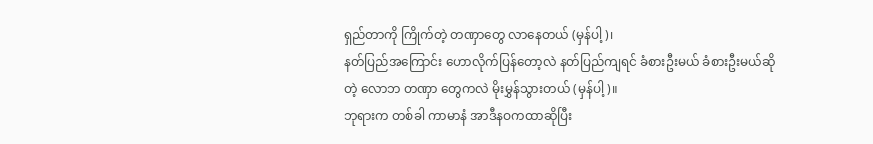ရှည်တာကို ကြိုက်တဲ့ တဏှာတွေ လာနေတယ် (မှန်ပါ့)၊
နတ်ပြည်အကြောင်း ဟောလိုက်ပြန်တော့လဲ နတ်ပြည်ကျရင် ခံစားဦးမယ် ခံစားဦးမယ်ဆိုတဲ့ လောဘ တဏှာ တွေကလဲ မိုးမွှန်သွားတယ် (မှန်ပါ့)။
ဘုရားက တစ်ခါ ကာမာနံ အာဒီနဝကထာဆိုပြီး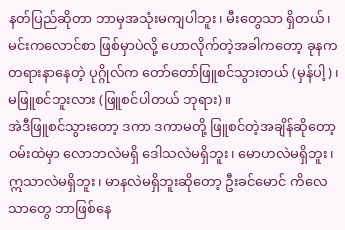နတ်ပြည်ဆိုတာ ဘာမှအသုံးမကျပါဘူး၊ မီးတွေသာ ရှိတယ်၊ မင်းကလောင်စာ ဖြစ်မှာပဲလို့ ဟောလိုက်တဲ့အခါကတော့ ခုနကတရားနာနေတဲ့ ပုဂ္ဂိုလ်က တော်တော်ဖြူစင်သွားတယ် (မှန်ပါ့)၊ မဖြူစင်ဘူးလား (ဖြူစင်ပါတယ် ဘုရား)။
အဲဒီဖြူစင်သွားတော့ ဒကာ ဒကာမတို့ ဖြူစင်တဲ့အချိန်ဆိုတော့ ဝမ်းထဲမှာ လောဘလဲမရှိ ဒေါသလဲမရှိဘူး၊ မောဟလဲမရှိဘူး၊ ဣသာလဲမရှိဘူး၊ မာနလဲမရှိဘူးဆိုတော့ ဦးခင်မောင် ကိလေသာတွေ ဘာဖြစ်နေ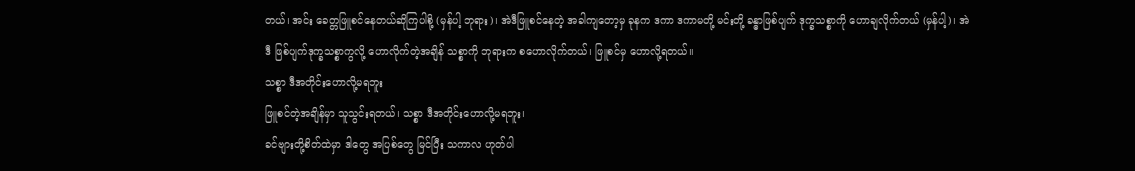တယ်၊ အင်း ခေတ္တဖြူစင်နေတယ်ဆိုကြပါစို့ (မှန်ပါ့ ဘုရား)၊ အဲဒီဖြူစင်နေတဲ့ အခါကျတော့မှ ခုနက ဒကာ ဒကာမတို့ မင်းတို့ ခန္ဓာဖြစ်ပျက် ဒုက္ခသစ္စာကို ဟောချလိုက်တယ် (မှန်ပါ့)၊ အဲဒီ ဖြစ်ပျက်ဒုက္ခသစ္စာကွလို့ ဟောလိုက်တဲ့အချိန် သစ္စာကို ဘုရားက စဟောလိုက်တယ်၊ ဖြူစင်မှ ဟောလို့ရတယ်။
သစ္စာ ဒီအတိုင်းဟောလို့မရဘူး
ဖြူစင်တဲ့အချိန်မှာ သူသွင်းရတယ်၊ သစ္စာ ဒီအတိုင်းဟောလို့မရဘူး၊
ခင်ဗျားတို့စိတ်ထဲမှာ ဒါတွေ အပြစ်တွေ မြင်ပြီး သကာလ ဟုတ်ပါ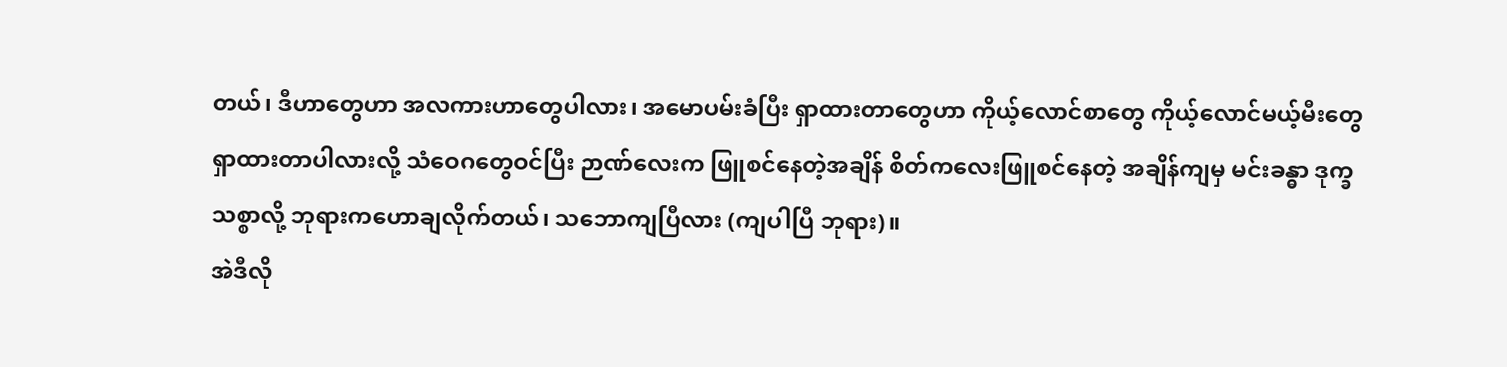တယ်၊ ဒီဟာတွေဟာ အလကားဟာတွေပါလား၊ အမောပမ်းခံပြီး ရှာထားတာတွေဟာ ကိုယ့်လောင်စာတွေ ကိုယ့်လောင်မယ့်မီးတွေ ရှာထားတာပါလားလို့ သံဝေဂတွေဝင်ပြီး ဉာဏ်လေးက ဖြူစင်နေတဲ့အချိန် စိတ်ကလေးဖြူစင်နေတဲ့ အချိန်ကျမှ မင်းခန္ဓာ ဒုက္ခသစ္စာလို့ ဘုရားကဟောချလိုက်တယ်၊ သဘောကျပြီလား (ကျပါပြီ ဘုရား)။
အဲဒီလို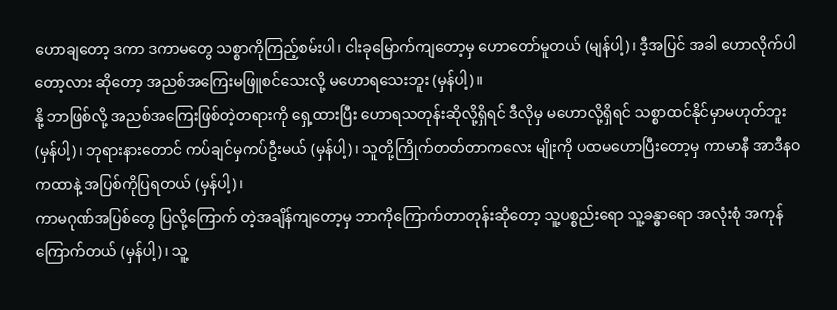ဟောချတော့ ဒကာ ဒကာမတွေ သစ္စာကိုကြည့်စမ်းပါ၊ ငါးခုမြောက်ကျတော့မှ ဟောတော်မူတယ် (မျန်ပါ့)၊ ဒီ့အပြင် အခါ ဟောလိုက်ပါတော့လား ဆိုတော့ အညစ်အကြေးမဖြူစင်သေးလို့ မဟောရသေးဘူး (မှန်ပါ့)။
နို့ ဘာဖြစ်လို့ အညစ်အကြေးဖြစ်တဲ့တရားကို ရှေ့ထားပြီး ဟောရသတုန်းဆိုလို့ရှိရင် ဒီလိုမှ မဟောလို့ရှိရင် သစ္စာထင်နိုင်မှာမဟုတ်ဘူး (မှန်ပါ့)၊ ဘုရားနားတောင် ကပ်ချင်မှကပ်ဦးမယ် (မှန်ပါ့)၊ သူတို့ကြိုက်တတ်တာကလေး မျိုးကို ပထမဟောပြီးတော့မှ ကာမာနီ အာဒီနဝကထာနဲ့ အပြစ်ကိုပြရတယ် (မှန်ပါ့)၊
ကာမဂုဏ်အပြစ်တွေ ပြလို့ကြောက် တဲ့အချိန်ကျတော့မှ ဘာကိုကြောက်တာတုန်းဆိုတော့ သူ့ပစ္စည်းရော သူ့ခန္ဓာရော အလုံးစုံ အကုန်ကြောက်တယ် (မှန်ပါ့)၊ သူ့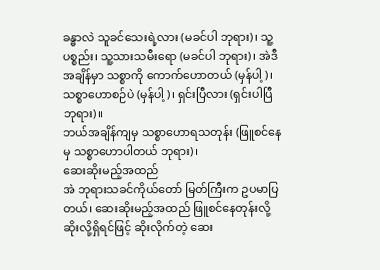ခန္ဓာလဲ သူခင်သေးရဲ့လား (မခင်ပါ ဘုရား)၊ သူ့ပစ္စည်း၊ သူ့သားသမီးရော (မခင်ပါ ဘုရား)၊ အဲဒီအချိန်မှာ သစ္စာကို ကောက်ဟောတယ် (မှန်ပါ့)၊ သစ္စာဟောစဉ်ပဲ (မှန်ပါ့)၊ ရှင်းပြီလား (ရှင်းပါပြီ ဘုရား)။
ဘယ်အချိန်ကျမှ သစ္စာဟောရသတုန်း (ဖြူစင်နေမှ သစ္စာဟောပါတယ် ဘုရား)၊
ဆေးဆိုးမည့်အထည်
အဲ ဘုရားသခင်ကိုယ်တော် မြတ်ကြီးက ဥပမာပြတယ်၊ ဆေးဆိုးမည့်အထည် ဖြူစင်နေတုန်းလို့ ဆိုးလို့ရှိရင်ဖြင့် ဆိုးလိုက်တဲ့ ဆေး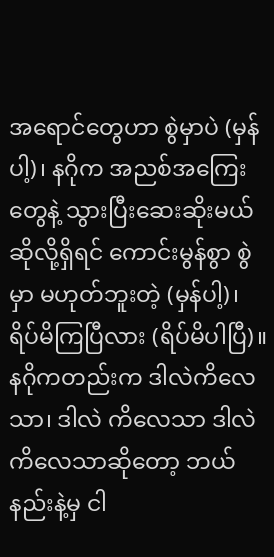အရောင်တွေဟာ စွဲမှာပဲ (မှန်ပါ့)၊ နဂိုက အညစ်အကြေးတွေနဲ့ သွားပြီးဆေးဆိုးမယ်ဆိုလို့ရှိရင် ကောင်းမွန်စွာ စွဲမှာ မဟုတ်ဘူးတဲ့ (မှန်ပါ့)၊ ရိပ်မိကြပြီလား (ရိပ်မိပါပြီ)။
နဂိုကတည်းက ဒါလဲကိလေသာ၊ ဒါလဲ ကိလေသာ ဒါလဲ ကိလေသာဆိုတော့ ဘယ်နည်းနဲ့မှ ငါ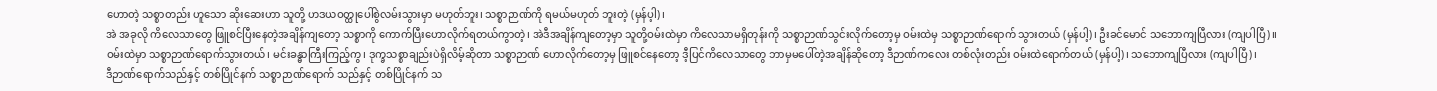ဟောတဲ့ သစ္စာတည်း ဟူသော ဆိုးဆေးဟာ သူတို့ ဟဒယဝတ္ထုပေါ်စွဲလမ်းသွားမှာ မဟုတ်ဘူး၊ သစ္စာဉာဏ်ကို ရမယ်မဟုတ် ဘူးတဲ့ (မှန်ပ့ါ)၊
အဲ အခုလို ကိလေသာတွေ ဖြူစင်ပြီးနေတဲ့အချိန်ကျတော့ သစ္စာကို ကောက်ပြီးဟောလိုက်ရတယ်ကွာတဲ့၊ အဲဒီအချိန်ကျတော့မှာ သူတို့ဝမ်းထဲမှာ ကိလေသာမရှိတုန်းကို သစ္စာဉာဏ်သွင်းလိုက်တော့မှ ဝမ်းထဲမှ သစ္စာဉာဏ်ရောက် သွားတယ် (မှန်ပါ့)၊ ဦးခင်မောင် သဘောကျပြီလား (ကျပါပြီ)။
ဝမ်းထဲမှာ သစ္စာဉာဏ်ရောက်သွားတယ်၊ မင်းခန္ဓာကြီးကြည့်ကွ၊ ဒုက္ခသစ္စာချည်းပဲရှိလိမ့်ဆိုတာ သစ္စာဉာဏ် ဟောလိုက်တော့မှ ဖြူစင်နေတော့ ဒီ့ပြင်ကိလေသာတွေ ဘာမှမပေါ်တဲ့အချိန်ဆိုတော့ ဒီဉာဏ်ကလေး တစ်လုံးတည်း ဝမ်းထဲရောက်တယ် (မှန်ပါ့)၊ သဘောကျပြီလား (ကျပါပြီ)၊
ဒီဉာဏ်ရောက်သည်နှင့် တစ်ပြိုင်နက် သစ္စာဉာဏ်ရောက် သည်နှင့် တစ်ပြိုင်နက် သ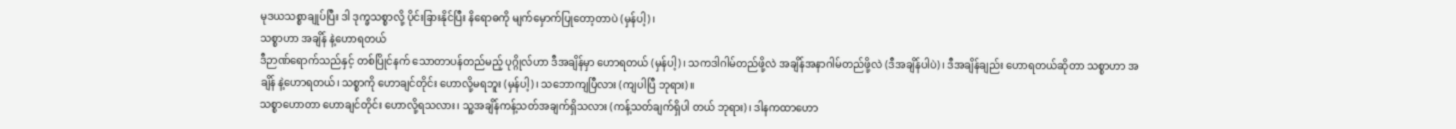မုဒယသစ္စာချုပ်ပြီး ဒါ ဒုက္ခသစ္စာလို့ ပိုင်းခြားနိုင်ပြီး နိရောဓကို မျက်မှောက်ပြုတော့တာပဲ (မှန်ပါ့)၊
သစ္စာဟာ အချိန် နဲ့ဟောရတယ်
ဒီဉာဏ်ရောက်သည်နှင့် တစ်ပြိုင်နက် သောတာပန်တည်မည့် ပုဂ္ဂိုလ်ဟာ ဒီအချိန်မှာ ဟောရတယ် (မှန်ပါ့)၊ သကဒါဂါမ်တည်ဖို့လဲ အချိန်အနာဂါမ်တည်ဖို့လဲ (ဒီအချိန်ပါပဲ)၊ ဒီအချိန်ချည်း ဟောရတယ်ဆိုတာ သစ္စာဟာ အချိန် နဲ့ဟောရတယ်၊ သစ္စာကို ဟောချင်တိုင်း ဟောလို့မရဘူး (မှန်ပါ့)၊ သဘောကျပြီလား (ကျပါပြီ ဘုရား)။
သစ္စာဟောတာ ဟောချင်တိုင်း ဟောလို့ရသလား၊ သူ့အချိန်ကန့်သတ်အချက်ရှိသလား (ကန့်သတ်ချက်ရှိပါ တယ် ဘုရား)၊ ဒါနကထာဟော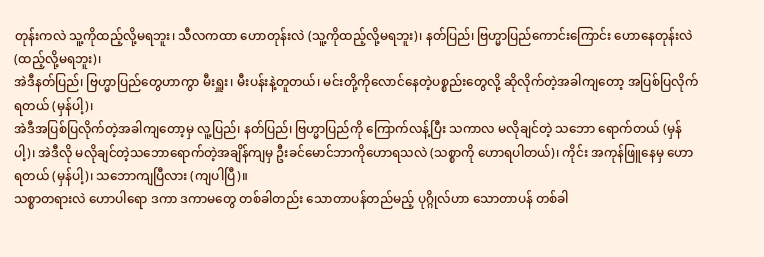တုန်းကလဲ သူ့ကိုထည့်လို့မရဘူး၊ သီလကထာ ဟောတုန်းလဲ (သူ့ကိုထည့်လို့မရဘူး)၊ နတ်ပြည်၊ ဗြဟ္မာပြည်ကောင်းကြောင်း ဟောနေတုန်းလဲ (ထည့်လို့မရဘူး)၊
အဲဒီနတ်ပြည်၊ ဗြဟ္မာပြည်တွေဟာကွာ မီးရှူး၊ မီးပန်းနဲ့တူတယ်၊ မင်းတို့ကိုလောင်နေတဲ့ပစ္စည်းတွေလို့ ဆိုလိုက်တဲ့အခါကျတော့ အပြစ်ပြလိုက်ရတယ် (မှန်ပါ့)၊
အဲဒီအပြစ်ပြလိုက်တဲ့အခါကျတော့မှ လူ့ပြည်၊ နတ်ပြည်၊ ဗြဟ္မာပြည်ကို ကြောက်လန့်ပြီး သကာလ မလိုချင်တဲ့ သဘော ရောက်တယ် (မှန်ပါ့)၊ အဲဒီလို မလိုချင်တဲ့သဘောရောက်တဲ့အချိန်ကျမှ ဦးခင်မောင်ဘာကိုဟောရသလဲ (သစ္စာကို ဟောရပါတယ်)၊ ကိုင်း အကုန်ဖြူနေမှ ဟောရတယ် (မှန်ပါ့)၊ သဘောကျပြီလား (ကျပါပြီ)။
သစ္စာတရားလဲ ဟောပါရော ဒကာ ဒကာမတွေ တစ်ခါတည်း သောတာပန်တည်မည့် ပုဂ္ဂိုလ်ဟာ သောတာပန် တစ်ခါ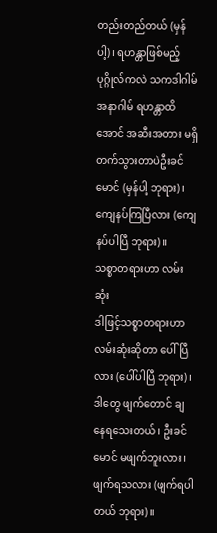တည်းတည်တယ် (မှန်ပါ့)၊ ရဟန္တာဖြစ်မည့်ပုဂ္ဂိုလ်ကလဲ သကဒါဂါမ် အနာဂါမ် ရဟန္တာထိအောင် အဆီးအတား မရှိ တက်သွားတာပဲဦးခင်မောင် (မှန်ပါ့ ဘုရား)၊ ကျေနပ်ကြပြီလား (ကျေနပ်ပါပြီ ဘုရား)။
သစ္စာတရားဟာ လမ်းဆုံး
ဒါဖြင့်သစ္စာတရားဟာ လမ်းဆုံးဆိုတာ ပေါ်ပြီလား (ပေါ်ပါပြီ ဘုရား)၊ ဒါတွေ ဖျက်တောင် ချနေရသေးတယ်၊ ဦးခင်မောင် မဖျက်ဘူးလား၊ ဖျက်ရသလား (ဖျက်ရပါတယ် ဘုရား)။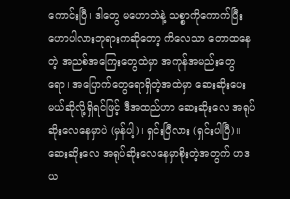ကောင်းပြီ၊ ဒါတွေ မဟောဘဲနဲ့ သစ္စာကိုကောက်ပြီး ဟောပါလားဘုရားကဆိုတော့ ကိလေသာ တောထနေတဲ့ အညစ်အကြေးတွေထဲမှာ အကုန်အမည်းတွေရော၊ အပြောက်တွေရောရှိတဲ့အထဲမှာ ဆေးဆိုးပေးမယ်ဆိုလို့ရှိရင်ဖြင့် ဒီအထည်ဟာ ဆေးဆိုးလေ အရုပ်ဆိုးလေနေမှာပဲ (မှန်ပါ့)၊ ရှင်းပြီလား (ရှင်းပါပြီ)။
ဆေးဆိုးလေ အရုပ်ဆိုးလေနေမှာစိုးတဲ့အတွက် ဟဒယ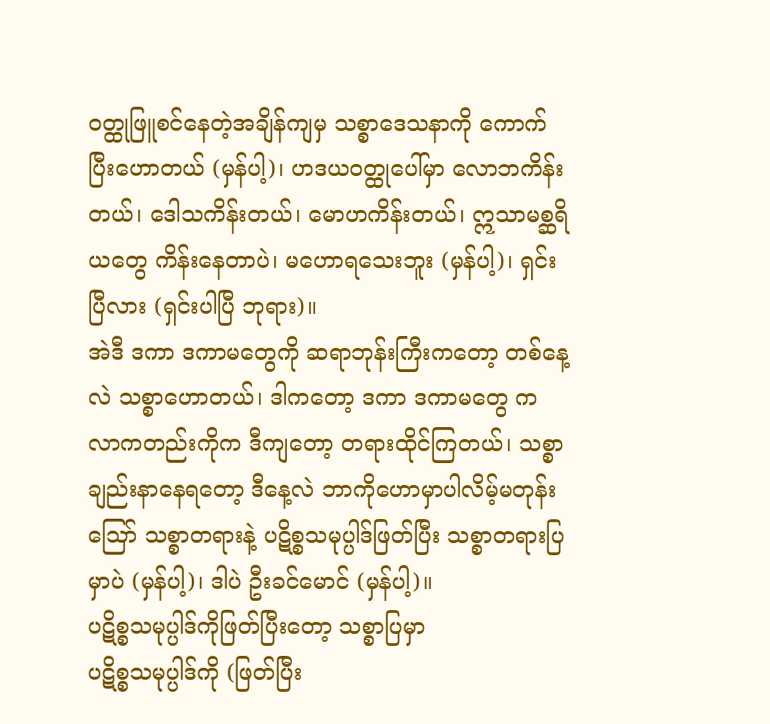ဝတ္ထုဖြူစင်နေတဲ့အချိန်ကျမှ သစ္စာဒေသနာကို ကောက် ပြီးဟောတယ် (မှန်ပါ့)၊ ဟဒယဝတ္ထုပေါ်မှာ လောဘကိန်းတယ်၊ ဒေါသကိန်းတယ်၊ မောဟကိန်းတယ်၊ ဣသာမစ္ဆရိယတွေ ကိန်းနေတာပဲ၊ မဟောရသေးဘူး (မှန်ပါ့)၊ ရှင်းပြီလား (ရှင်းပါပြီ ဘုရား)။
အဲဒီ ဒကာ ဒကာမတွေကို ဆရာဘုန်းကြီးကတော့ တစ်နေ့လဲ သစ္စာဟောတယ်၊ ဒါကတော့ ဒကာ ဒကာမတွေ က လာကတည်းကိုက ဒီကျတော့ တရားထိုင်ကြတယ်၊ သစ္စာချည်းနာနေရတော့ ဒီနေ့လဲ ဘာကိုဟောမှာပါလိမ့်မတုန်း ဪ သစ္စာတရားနဲ့ ပဋိစ္စသမုပ္ပါဒ်ဖြတ်ပြီး သစ္စာတရားပြမှာပဲ (မှန်ပါ့)၊ ဒါပဲ ဦးခင်မောင် (မှန်ပါ့)။
ပဋိစ္စသမုပ္ပါဒ်ကိုဖြတ်ပြီးတော့ သစ္စာပြမှာ
ပဋိစ္စသမုပ္ပါဒ်ကို (ဖြတ်ပြီး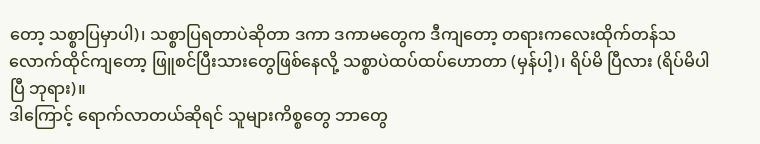တော့ သစ္စာပြမှာပါ)၊ သစ္စာပြရတာပဲဆိုတာ ဒကာ ဒကာမတွေက ဒီကျတော့ တရားကလေးထိုက်တန်သလောက်ထိုင်ကျတော့ ဖြူစင်ပြီးသားတွေဖြစ်နေလို့ သစ္စာပဲထပ်ထပ်ဟောတာ (မှန်ပါ့)၊ ရိပ်မိ ပြီလား (ရိပ်မိပါပြီ ဘုရား)။
ဒါကြောင့် ရောက်လာတယ်ဆိုရင် သူများကိစ္စတွေ ဘာတွေ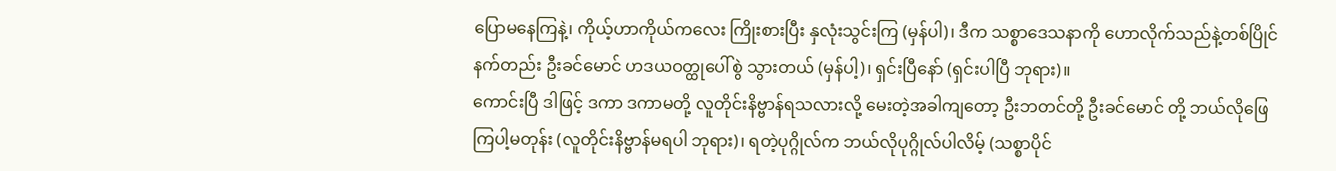ပြောမနေကြနဲ့၊ ကိုယ့်ဟာကိုယ်ကလေး ကြိုးစားပြီး နှလုံးသွင်းကြ (မှန်ပါ)၊ ဒီက သစ္စာဒေသနာကို ဟောလိုက်သည်နဲ့တစ်ပြိုင်နက်တည်း ဦးခင်မောင် ဟဒယဝတ္ထုပေါ်စွဲ သွားတယ် (မှန်ပါ့)၊ ရှင်းပြီနော် (ရှင်းပါပြီ ဘုရား)။
ကောင်းပြီ ဒါဖြင့် ဒကာ ဒကာမတို့ လူတိုင်းနိဗ္ဗာန်ရသလားလို့ မေးတဲ့အခါကျတော့ ဦးဘတင်တို့ ဦးခင်မောင် တို့ ဘယ်လိုဖြေကြပါ့မတုန်း (လူတိုင်းနိဗ္ဗာန်မရပါ ဘုရား)၊ ရတဲ့ပုဂ္ဂိုလ်က ဘယ်လိုပုဂ္ဂိုလ်ပါလိမ့် (သစ္စာပိုင်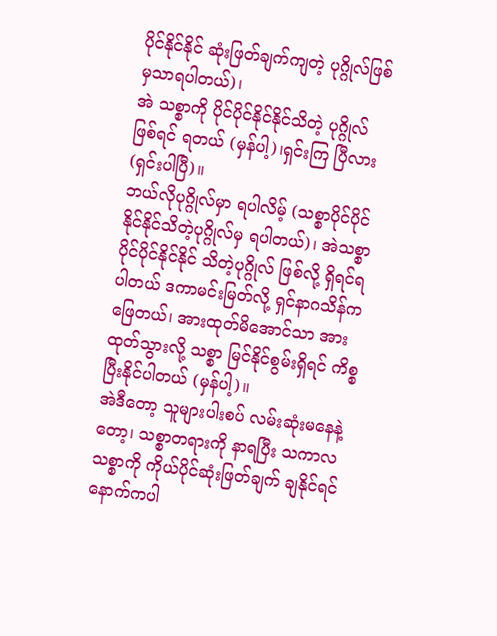ပိုင်နိုင်နိုင် ဆုံးဖြတ်ချက်ကျတဲ့ ပုဂ္ဂိုလ်ဖြစ်မှသာရပါတယ်)၊
အဲ သစ္စာကို ပိုင်ပိုင်နိုင်နိုင်သိတဲ့ ပုဂ္ဂိုလ်ဖြစ်ရင် ရတယ် (မှန်ပါ့)၊ရှင်းကြ ပြီလား (ရှင်းပါပြီ)။
ဘယ်လိုပုဂ္ဂိုလ်မှာ ရပါလိမ့် (သစ္စာပိုင်ပိုင်နိုင်နိုင်သိတဲ့ပုဂ္ဂိုလ်မှ ရပါတယ်)၊ အဲသစ္စာပိုင်ပိုင်နိုင်နိုင် သိတဲ့ပုဂ္ဂိုလ် ဖြစ်လို့ ရှိရင်ရပါတယ် ဒကာမင်းမြတ်လို့ ရှင်နာဂသိန်ကဖြေတယ်၊ အားထုတ်မိအောင်သာ အားထုတ်သွားလို့ သစ္စာ မြင်နိုင်စွမ်းရှိရင် ကိစ္စပြီးနိုင်ပါတယ် (မှန်ပါ့)။
အဲဒီတော့ သူများပါးစပ် လမ်းဆုံးမနေနဲ့တော့၊ သစ္စာတရားကို နာရပြီး သကာလ သစ္စာကို ကိုယ်ပိုင်ဆုံးဖြတ်ချက် ချနိုင်ရင် နောက်ကပါ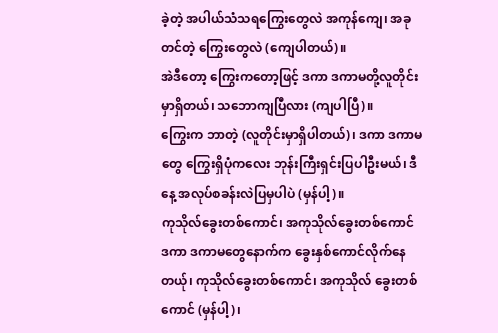ခဲ့တဲ့ အပါယ်သံသရကြွေးတွေလဲ အကုန်ကျေ၊ အခုတင်တဲ့ ကြွေးတွေလဲ (ကျေပါတယ်)။
အဲဒီတော့ ကြွေးကတော့ဖြင့် ဒကာ ဒကာမတို့လူတိုင်းမှာရှိတယ်၊ သဘောကျပြီလား (ကျပါပြီ)။
ကြွေးက ဘာတဲ့ (လူတိုင်းမှာရှိပါတယ်)၊ ဒကာ ဒကာမတွေ ကြွေးရှိပုံကလေး ဘုန်းကြီးရှင်းပြပါဦးမယ်၊ ဒီနေ့ အလုပ်စခန်းလဲပြမှပါပဲ (မှန်ပါ့)။
ကုသိုလ်ခွေးတစ်ကောင်၊ အကုသိုလ်ခွေးတစ်ကောင်
ဒကာ ဒကာမတွေနောက်က ခွေးနှစ်ကောင်လိုက်နေတယ်ု၊ ကုသိုလ်ခွေးတစ်ကောင်၊ အကုသိုလ် ခွေးတစ်ကောင် (မှန်ပါ့)၊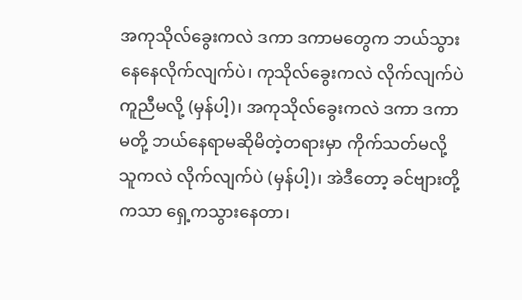အကုသိုလ်ခွေးကလဲ ဒကာ ဒကာမတွေက ဘယ်သွားနေနေလိုက်လျက်ပဲ၊ ကုသိုလ်ခွေးကလဲ လိုက်လျက်ပဲ ကူညီမလို့ (မှန်ပါ့)၊ အကုသိုလ်ခွေးကလဲ ဒကာ ဒကာမတို့ ဘယ်နေရာမဆိုမိတဲ့တရားမှာ ကိုက်သတ်မလို့ သူကလဲ လိုက်လျက်ပဲ (မှန်ပါ့)၊ အဲဒီတော့ ခင်ဗျားတို့ကသာ ရှေ့ကသွားနေတာ၊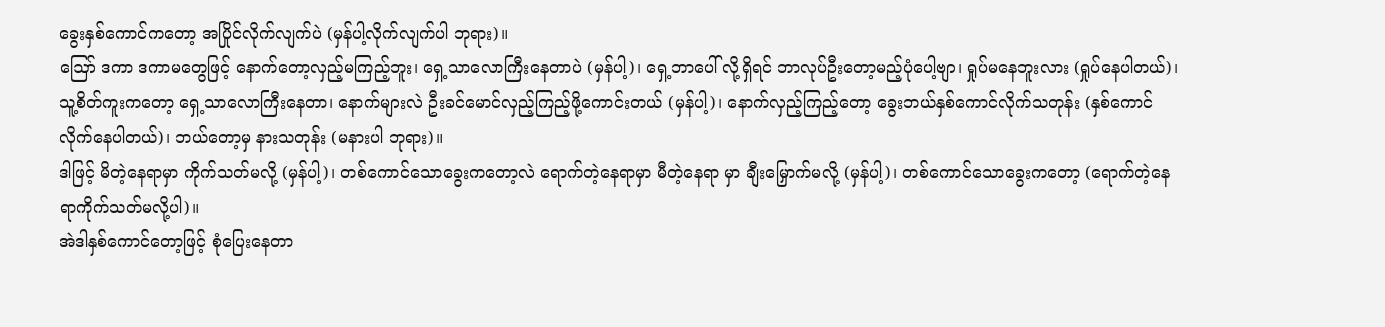ခွေးနှစ်ကောင်ကတော့ အပြိုင်လိုက်လျက်ပဲ (မှန်ပါ့လိုက်လျက်ပါ ဘုရား)။
ဪ ဒကာ ဒကာမတွေဖြင့် နောက်တော့လှည့်မကြည့်ဘူး၊ ရှေ့သာလောကြီးနေတာပဲ (မှန်ပါ့)၊ ရှေ့ဘာပေါ် လို့ရှိရင် ဘာလုပ်ဦးတော့မည့်ပုံပေါ့ဗျာ၊ ရှုပ်မနေဘူးလား (ရှုပ်နေပါတယ်)၊ သူ့စိတ်ကူးကတော့ ရှေ့သာလောကြီးနေတာ၊ နောက်များလဲ ဦးခင်မောင်လှည့်ကြည့်ဖို့ကောင်းတယ် (မှန်ပါ့)၊ နောက်လှည့်ကြည့်တော့ ခွေးဘယ်နှစ်ကောင်လိုက်သတုန်း (နှစ်ကောင်လိုက်နေပါတယ်)၊ ဘယ်တော့မှ နားသတုန်း (မနားပါ ဘုရား)။
ဒါဖြင့် မိတဲ့နေရာမှာ ကိုက်သတ်မလို့ (မှန်ပါ့)၊ တစ်ကောင်သောခွေးကတော့လဲ ရောက်တဲ့နေရာမှာ မီတဲ့နေရာ မှာ ချီးမြှောက်မလို့ (မှန်ပါ့)၊ တစ်ကောင်သောခွေးကတော့ (ရောက်တဲ့နေရာကိုက်သတ်မလို့ပါ)။
အဲဒါနှစ်ကောင်တော့ဖြင့် စုံပြေးနေတာ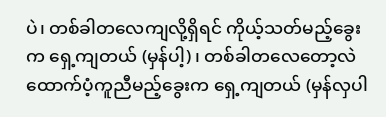ပဲ၊ တစ်ခါတလေကျလို့ရှိရင် ကိုယ့်သတ်မည့်ခွေးက ရှေ့ကျတယ် (မှန်ပါ့)၊ တစ်ခါတလေတော့လဲ ထောက်ပံ့ကူညီမည့်ခွေးက ရှေ့ကျတယ် (မှန်လှပါ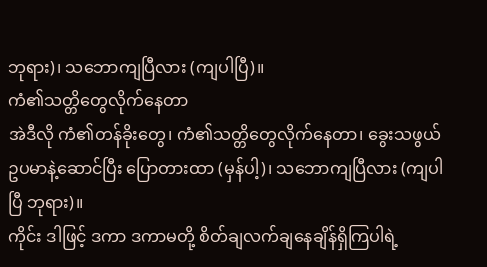ဘုရား)၊ သဘောကျပြီလား (ကျပါပြီ)။
ကံ၏သတ္တိတွေလိုက်နေတာ
အဲဒီလို ကံ၏တန်ခိုးတွေ၊ ကံ၏သတ္တိတွေလိုက်နေတာ၊ ခွေးသဖွယ် ဥပမာနဲ့ဆောင်ပြီး ပြောတားထာ (မှန်ပါ့)၊ သဘောကျပြီလား (ကျပါပြီ ဘုရား)။
ကိုင်း ဒါဖြင့် ဒကာ ဒကာမတို့ စိတ်ချလက်ချနေချိန်ရှိကြပါရဲ့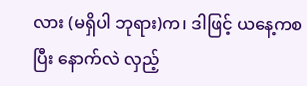လား (မရှိပါ ဘုရား)က၊ ဒါဖြင့် ယနေ့ကစပြီး နောက်လဲ လှည့်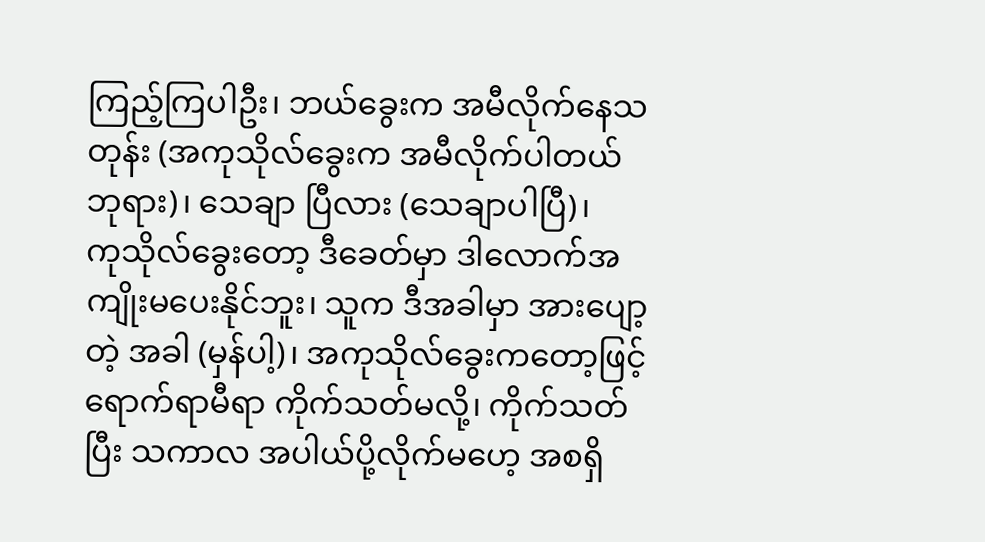ကြည့်ကြပါဦး၊ ဘယ်ခွေးက အမီလိုက်နေသတုန်း (အကုသိုလ်ခွေးက အမီလိုက်ပါတယ် ဘုရား)၊ သေချာ ပြီလား (သေချာပါပြီ)၊
ကုသိုလ်ခွေးတော့ ဒီခေတ်မှာ ဒါလောက်အကျိုးမပေးနိုင်ဘူး၊ သူက ဒီအခါမှာ အားပျော့တဲ့ အခါ (မှန်ပါ့)၊ အကုသိုလ်ခွေးကတော့ဖြင့် ရောက်ရာမီရာ ကိုက်သတ်မလို့၊ ကိုက်သတ်ပြီး သကာလ အပါယ်ပို့လိုက်မဟေ့ အစရှိ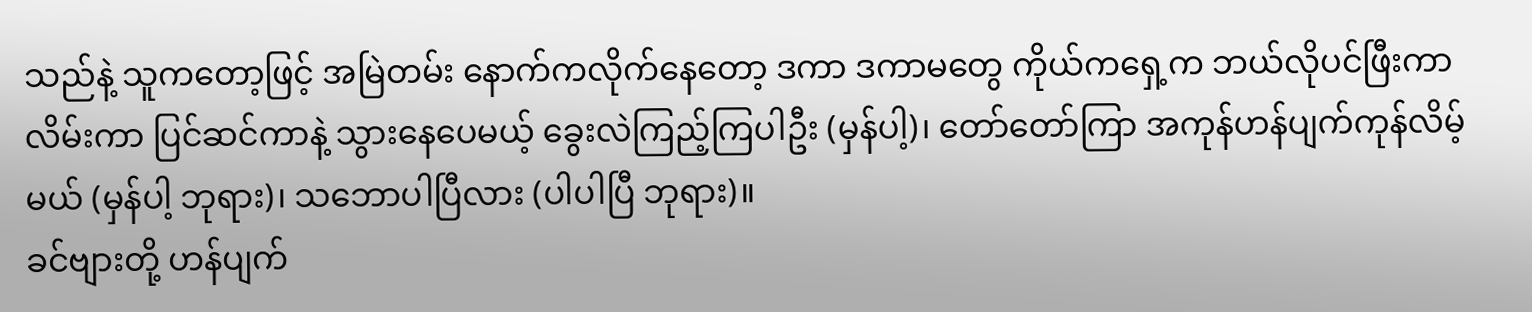သည်နဲ့ သူကတော့ဖြင့် အမြဲတမ်း နောက်ကလိုက်နေတော့ ဒကာ ဒကာမတွေ ကိုယ်ကရှေ့က ဘယ်လိုပင်ဖြီးကာ လိမ်းကာ ပြင်ဆင်ကာနဲ့ သွားနေပေမယ့် ခွေးလဲကြည့်ကြပါဦး (မှန်ပါ့)၊ တော်တော်ကြာ အကုန်ဟန်ပျက်ကုန်လိမ့်မယ် (မှန်ပါ့ ဘုရား)၊ သဘောပါပြီလား (ပါပါပြီ ဘုရား)။
ခင်ဗျားတို့ ဟန်ပျက်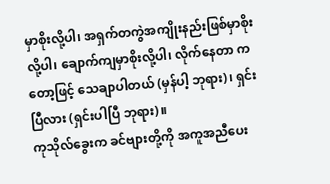မှာစိုးလို့ပါ၊ အရှက်တကွဲအကျိုးနည်းဖြစ်မှာစိုးလို့ပါ၊ ချောက်ကျမှာစိုးလို့ပါ၊ လိုက်နေတာ ကတော့ဖြင့် သေချာပါတယ် (မှန်ပါ့ ဘုရား)၊ ရှင်းပြီလား (ရှင်းပါပြီ ဘုရား)။
ကုသိုလ်ခွေးက ခင်ဗျားတို့ကို အကူအညီပေး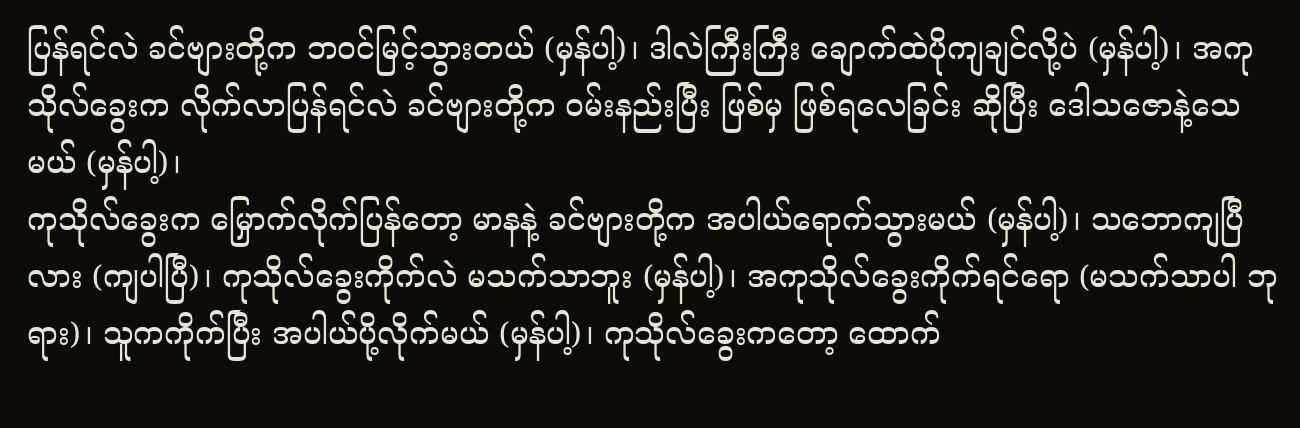ပြန်ရင်လဲ ခင်ဗျားတို့က ဘဝင်မြင့်သွားတယ် (မှန်ပါ့)၊ ဒါလဲကြီးကြီး ချောက်ထဲပိုကျချင်လို့ပဲ (မှန်ပါ့)၊ အကုသိုလ်ခွေးက လိုက်လာပြန်ရင်လဲ ခင်ဗျားတို့က ဝမ်းနည်းပြီး ဖြစ်မှ ဖြစ်ရလေခြင်း ဆိုပြီး ဒေါသဇောနဲ့သေမယ် (မှန်ပါ့)၊
ကုသိုလ်ခွေးက မြှောက်လိုက်ပြန်တော့ မာနနဲ့ ခင်ဗျားတို့က အပါယ်ရောက်သွားမယ် (မှန်ပါ့)၊ သဘောကျပြီလား (ကျပါပြီ)၊ ကုသိုလ်ခွေးကိုက်လဲ မသက်သာဘူး (မှန်ပါ့)၊ အကုသိုလ်ခွေးကိုက်ရင်ရော (မသက်သာပါ ဘုရား)၊ သူကကိုက်ပြီး အပါယ်ပို့လိုက်မယ် (မှန်ပါ့)၊ ကုသိုလ်ခွေးကတော့ ထောက်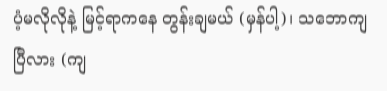ပံ့မလိုလိုနဲ့ မြင့်ရာကနေ တွန်းချမယ် (မှန်ပါ့)၊ သဘောကျပြီလား (ကျ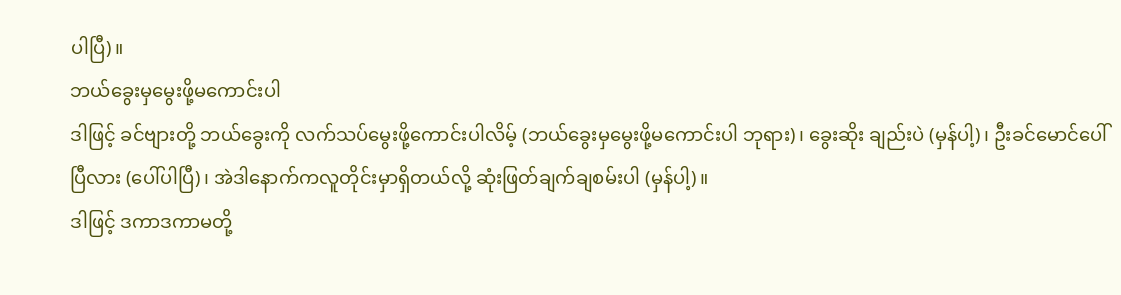ပါပြီ)။
ဘယ်ခွေးမှမွေးဖို့မကောင်းပါ
ဒါဖြင့် ခင်ဗျားတို့ ဘယ်ခွေးကို လက်သပ်မွေးဖို့ကောင်းပါလိမ့် (ဘယ်ခွေးမှမွေးဖို့မကောင်းပါ ဘုရား)၊ ခွေးဆိုး ချည်းပဲ (မှန်ပါ့)၊ ဦးခင်မောင်ပေါ်ပြီလား (ပေါ်ပါပြီ)၊ အဲဒါနောက်ကလူတိုင်းမှာရှိတယ်လို့ ဆုံးဖြတ်ချက်ချစမ်းပါ (မှန်ပါ့)။
ဒါဖြင့် ဒကာဒကာမတို့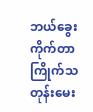ဘယ်ခွေးကိုက်တာ ကြိုက်သတုန်းမေး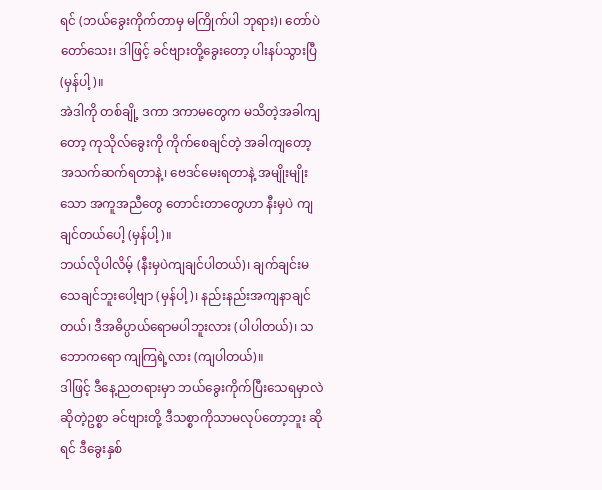ရင် (ဘယ်ခွေးကိုက်တာမှ မကြိုက်ပါ ဘုရား)၊ တော်ပဲတော်သေး၊ ဒါဖြင့် ခင်ဗျားတို့ခွေးတော့ ပါးနပ်သွားပြီ (မှန်ပါ့)။
အဲဒါကို တစ်ချို့ ဒကာ ဒကာမတွေက မသိတဲ့အခါကျတော့ ကုသိုလ်ခွေးကို ကိုက်စေချင်တဲ့ အခါကျတော့ အသက်ဆက်ရတာနဲ့၊ ဗေဒင်မေးရတာနဲ့ အမျိုးမျိုးသော အကူအညီတွေ တောင်းတာတွေဟာ နီးမှပဲ ကျချင်တယ်ပေါ့ (မှန်ပါ့)။
ဘယ်လိုပါလိမ့် (နီးမှပဲကျချင်ပါတယ်)၊ ချက်ချင်းမသေချင်ဘူးပေါ့ဗျာ (မှန်ပါ့)၊ နည်းနည်းအကျနာချင်တယ်၊ ဒီအဓိပ္ပာယ်ရောမပါဘူးလား (ပါပါတယ်)၊ သဘောကရော ကျကြရဲ့လား (ကျပါတယ်)။
ဒါဖြင့် ဒီနေ့ညတရားမှာ ဘယ်ခွေးကိုက်ပြီးသေရမှာလဲဆိုတဲ့ဥစ္စာ ခင်ဗျားတို့ ဒီသစ္စာကိုသာမလုပ်တော့ဘူး ဆိုရင် ဒီခွေးနှစ်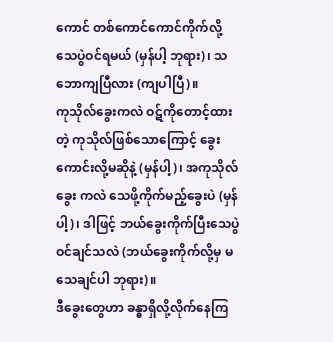ကောင် တစ်ကောင်ကောင်ကိုက်လို့ သေပွဲဝင်ရမယ် (မှန်ပါ့ ဘုရား)၊ သဘောကျပြီလား (ကျပါပြီ)။
ကုသိုလ်ခွေးကလဲ ဝဋ်ကိုတောင့်ထားတဲ့ ကုသိုလ်ဖြစ်သောကြောင့် ခွေးကောင်းလို့မဆိုနဲ့ (မှန်ပါ့)၊ အကုသိုလ်ခွေး ကလဲ သေဖို့ကိုက်မည့်ခွေးပဲ (မှန်ပါ့)၊ ဒါဖြင့် ဘယ်ခွေးကိုက်ပြီးသေပွဲဝင်ချင်သလဲ (ဘယ်ခွေးကိုက်လို့မှ မသေချင်ပါ ဘုရား)။
ဒီခွေးတွေဟာ ခန္ဓာရှိလို့လိုက်နေကြ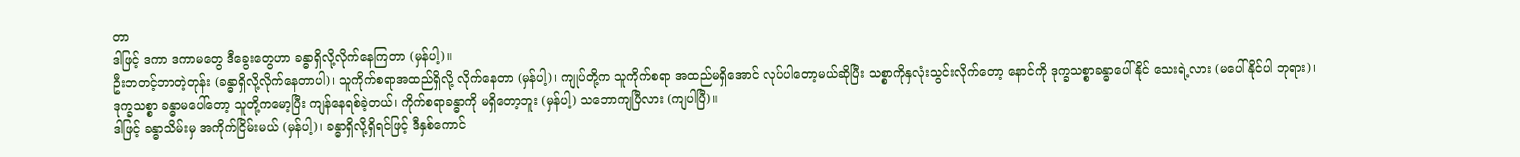တာ
ဒါဖြင့် ဒကာ ဒကာမတွေ ဒီခွေးတွေဟာ ခန္ဓာရှိလို့လိုက်နေကြတာ (မှန်ပါ့)။
ဦးဘတင့်ဘာတဲ့တုန်း (ခန္ဓာရှိလို့လိုက်နေတာပါ)၊ သူကိုက်စရာအထည်ရှိလို့ လိုက်နေတာ (မှန်ပါ့)၊ ကျုပ်တို့က သူကိုက်စရာ အထည်မရှိအောင် လုပ်ပါတော့မယ်ဆိုပြီး သစ္စာကိုနှလုံးသွင်းလိုက်တော့ နောင်ကို ဒုက္ခသစ္စာခန္ဓာပေါ်နိုင် သေးရဲ့လား (မပေါ်နိုင်ပါ ဘုရား)၊
ဒုက္ခသစ္စာ ခန္ဓာမပေါ်တော့ သူတို့ကမော့ပြီး ကျန်နေရစ်ခဲ့တယ်၊ ကိုက်စရာခန္ဓာကို မရှိတော့ဘူး (မှန်ပါ့) သဘောကျပြီလား (ကျပါပြီ)။
ဒါဖြင့် ခန္ဓာသိမ်းမှ အကိုက်ငြိမ်းမယ် (မှန်ပါ့)၊ ခန္ဓာရှိလို့ရှိရင်ဖြင့် ဒီနှစ်ကောင်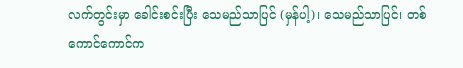လက်တွင်းမှာ ခေါင်းစင်းပြီး သေမည်သာပြင် (မှန်ပါ့)၊ သေမည်သာပြင်၊ တစ်ကောင်ကောင်က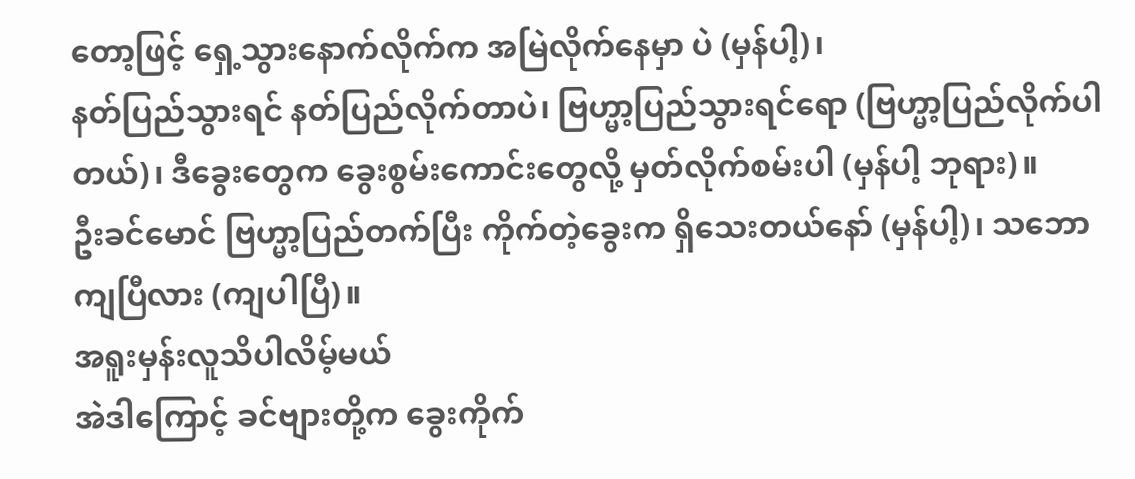တော့ဖြင့် ရှေ့သွားနောက်လိုက်က အမြဲလိုက်နေမှာ ပဲ (မှန်ပါ့)၊
နတ်ပြည်သွားရင် နတ်ပြည်လိုက်တာပဲ၊ ဗြဟ္မာ့ပြည်သွားရင်ရော (ဗြဟ္မာ့ပြည်လိုက်ပါတယ်)၊ ဒီခွေးတွေက ခွေးစွမ်းကောင်းတွေလို့ မှတ်လိုက်စမ်းပါ (မှန်ပါ့ ဘုရား)။
ဦးခင်မောင် ဗြဟ္မာ့ပြည်တက်ပြီး ကိုက်တဲ့ခွေးက ရှိသေးတယ်နော် (မှန်ပါ့)၊ သဘောကျပြီလား (ကျပါပြီ)။
အရူးမှန်းလူသိပါလိမ့်မယ်
အဲဒါကြောင့် ခင်ဗျားတို့က ခွေးကိုက်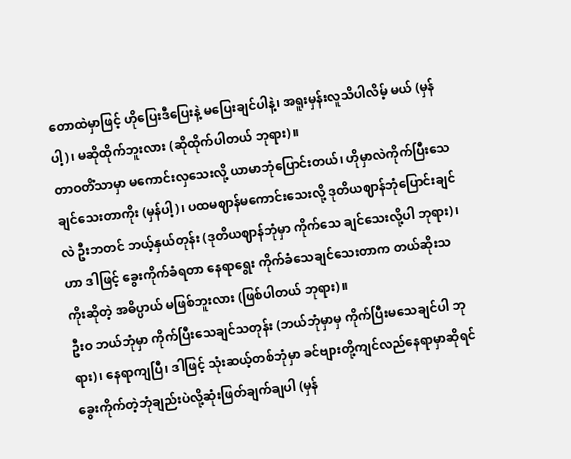တောထဲမှာဖြင့် ဟိုပြေးဒီပြေးနဲ့ မပြေးချင်ပါနဲ့၊ အရူးမှန်းလူသိပါလိမ့် မယ် (မှန်ပါ့)၊ မဆိုထိုက်ဘူးလား (ဆိုထိုက်ပါတယ် ဘုရား)။
တာဝတိံသာမှာ မကောင်းလှသေးလို့ ယာမာဘုံပြောင်းတယ်၊ ဟိုမှာလဲကိုက်ပြီးသေချင်သေးတာကိုး (မှန်ပါ့)၊ ပထမဈာန်မကောင်းသေးလို့ ဒုတိယဈာန်ဘုံပြောင်းချင်လဲ ဦးဘတင် ဘယ့်နှယ်တုန်း (ဒုတိယဈာန်ဘုံမှာ ကိုက်သေ ချင်သေးလို့ပါ ဘုရား)၊ ဟာ ဒါဖြင့် ခွေးကိုက်ခံရတာ နေရာရွေး ကိုက်ခံသေချင်သေးတာက တယ်ဆိုးသကိုးဆိုတဲ့ အဓိပ္ပာယ် မဖြစ်ဘူးလား (ဖြစ်ပါတယ် ဘုရား)။
ဦးဝ ဘယ်ဘုံမှာ ကိုက်ပြီးသေချင်သတုန်း (ဘယ်ဘုံမှာမှ ကိုက်ပြီးမသေချင်ပါ ဘုရား)၊ နေရာကျပြီ၊ ဒါဖြင့် သုံးဆယ့်တစ်ဘုံမှာ ခင်ဗျားတို့ကျင်လည်နေရာမှာဆိုရင် ခွေးကိုက်တဲ့ဘုံချည်းပဲလို့ဆုံးဖြတ်ချက်ချပါ (မှန်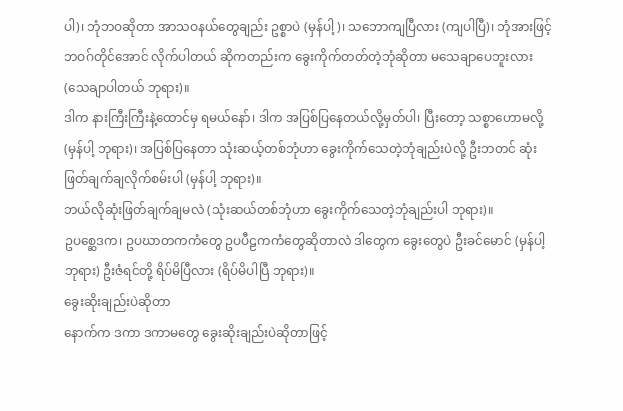ပါ)၊ ဘုံဘဝဆိုတာ အာသဝနယ်တွေချည်း ဥစ္စာပဲ (မှန်ပါ့)၊ သဘောကျပြီလား (ကျပါပြီ)၊ ဘုံအားဖြင့် ဘဝဂ်တိုင်အောင် လိုက်ပါတယ် ဆိုကတည်းက ခွေးကိုက်တတ်တဲ့ဘုံဆိုတာ မသေချာပေဘူးလား (သေချာပါတယ် ဘုရား)။
ဒါက နားကြီးကြီးနဲ့ထောင်မှ ရမယ်နော်၊ ဒါက အပြစ်ပြနေတယ်လို့မှတ်ပါ၊ ပြီးတော့ သစ္စာဟောမလို့ (မှန်ပါ့ ဘုရား)၊ အပြစ်ပြနေတာ သုံးဆယ့်တစ်ဘုံဟာ ခွေးကိုက်သေတဲ့ဘုံချည်းပဲလို့ ဦးဘတင် ဆုံးဖြတ်ချက်ချလိုက်စမ်းပါ (မှန်ပါ့ ဘုရား)။
ဘယ်လိုဆုံးဖြတ်ချက်ချမလဲ (သုံးဆယ်တစ်ဘုံဟာ ခွေးကိုက်သေတဲ့ဘုံချည်းပါ ဘုရား)။
ဥပစ္ဆေဒက၊ ဥပဃာတကကံတွေ ဥပပီဠကကံတွေဆိုတာလဲ ဒါတွေက ခွေးတွေပဲ ဦးခင်မောင် (မှန်ပါ့ ဘုရား) ဦးဇံရင်တို့ ရိပ်မိပြီလား (ရိပ်မိပါပြီ ဘုရား)။
ခွေးဆိုးချည်းပဲဆိုတာ
နောက်က ဒကာ ဒကာမတွေ ခွေးဆိုးချည်းပဲဆိုတာဖြင့်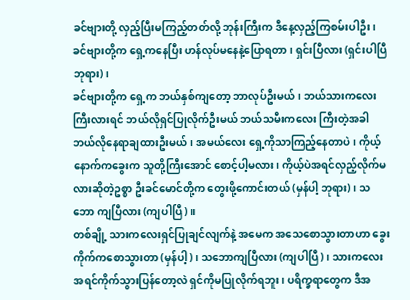ခင်ဗျားတို့ လှည့်ပြီးမကြည့်တတ်လို့ ဘုန်းကြီးက ဒီနေ့လှည့်ကြစမ်းပါဦး၊ ခင်ဗျားတို့က ရှေ့ကနေပြီး ဟန်လုပ်မနေနဲ့ပြောရတာ၊ ရှင်းပြီလား (ရှင်းပါပြီ ဘုရား)၊
ခင်ဗျားတို့က ရှေ့က ဘယ်နှစ်ကျတော့ ဘာလုပ်ဦးမယ်၊ ဘယ်သားကလေးကြီးလားရင် ဘယ်လိုရှင်ပြုလိုက်ဦးမယ် ဘယ်သမီးကလေး ကြီးတဲ့အခါ ဘယ်လိုနေရာချထားဦးမယ်၊ အမယ်လေး ရှေ့ကိုသာကြည့်နေတာပဲ၊ ကိုယ့်နောက်ကခွေးက သူတို့ကြီးအောင် စောင့်ပါ့မလား၊ ကိုယ့်ပဲအရင်လှည့်လိုက်မလားဆိုတဲ့ဥစ္စာ ဦးခင်မောင်တို့က တွေးဖို့ကောင်းတယ် (မှန်ပါ့ ဘုရား)၊ သဘော ကျပြီလား (ကျပါပြီ)။
တစ်ချို့ သားကလေးရှင်ပြုချင်လျက်နဲ့ အမေက အသေစောသွားတာဟာ ခွေးကိုက်ကစောသွားတာ (မှန်ပါ့)၊ သဘောကျပြီလား (ကျပါပြီ)၊ သားကလေးအရင်ကိုက်သွားပြန်တော့လဲ ရှင်ကိုမပြုလိုက်ရဘူး၊ ပရိက္ခရာတွေက ဒီအ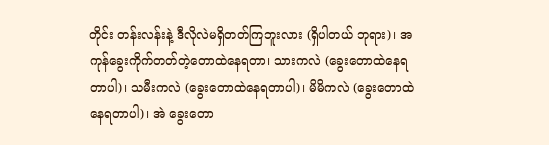တိုင်း တန်းလန်းနဲ့ ဒီလိုလဲမရှိတတ်ကြဘူးလား (ရှိပါတယ် ဘုရား)၊ အကုန်ခွေးကိုက်တတ်တဲ့တောထဲနေရတာ၊ သားကလဲ (ခွေးတောထဲနေရတာပါ)၊ သမီးကလဲ (ခွေးတောထဲနေရတာပါ)၊ မိမိကလဲ (ခွေးတောထဲနေရတာပါ)၊ အဲ ခွေးတော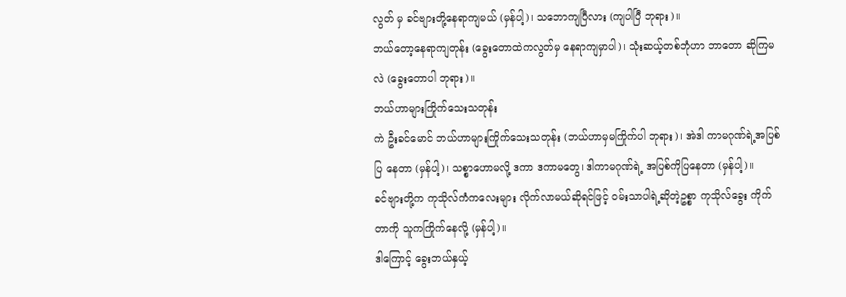လွတ် မှ ခင်ဗျားတို့နေရာကျမယ် (မှန်ပါ့)၊ သဘောကျပြီလား (ကျပါပြီ ဘုရား)။
ဘယ်တော့နေရာကျတုန်း (ခွေးတောထဲကလွတ်မှ နေရာကျမှာပါ)၊ သုံးဆယ့်တစ်ဘုံဟာ ဘာတော ဆိုကြမလဲ (ခွေးတောပါ ဘုရား)။
ဘယ်ဟာများကြိုက်သေးသတုန်း
ကဲ ဦးခင်မောင် ဘယ်ဟာများကြိုက်သေးသတုန်း (ဘယ်ဟာမှမကြိုက်ပါ ဘုရား)၊ အဲဒါ ကာမဂုဏ်ရဲ့အပြစ်ပြ နေတာ (မှန်ပါ့)၊ သစ္စာဟောမလို့ ဒကာ ဒကာမတွေ၊ ဒါကာမဂုဏ်ရဲ့ အပြစ်ကိုပြနေတာ (မှန်ပါ့)။
ခင်ဗျားတို့က ကုသိုလ်ကံကလေးများ လိုက်လာမယ်ဆိုရင်ဖြင့် ဝမ်းသာပါရဲ့ဆိုတဲ့ဥစ္စာ ကုသိုလ်ခွေး ကိုက်တာကို သူကကြိုက်နေလို့ (မှန်ပါ့)။
ဒါကြောင့် ခွေးဘယ်နှယ့်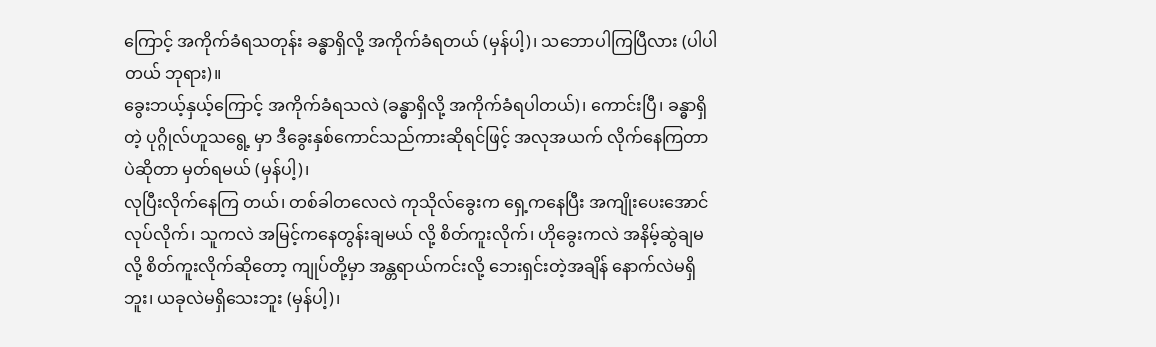ကြောင့် အကိုက်ခံရသတုန်း ခန္ဓာရှိလို့ အကိုက်ခံရတယ် (မှန်ပါ့)၊ သဘောပါကြပြီလား (ပါပါတယ် ဘုရား)။
ခွေးဘယ့်နှယ့်ကြောင့် အကိုက်ခံရသလဲ (ခန္ဓာရှိလို့ အကိုက်ခံရပါတယ်)၊ ကောင်းပြီ၊ ခန္ဓာရှိတဲ့ ပုဂ္ဂိုလ်ဟူသရွေ့ မှာ ဒီခွေးနှစ်ကောင်သည်ကားဆိုရင်ဖြင့် အလုအယက် လိုက်နေကြတာပဲဆိုတာ မှတ်ရမယ် (မှန်ပါ့)၊
လုပြီးလိုက်နေကြ တယ်၊ တစ်ခါတလေလဲ ကုသိုလ်ခွေးက ရှေ့ကနေပြီး အကျိုးပေးအောင် လုပ်လိုက်၊ သူကလဲ အမြင့်ကနေတွန်းချမယ် လို့ စိတ်ကူးလိုက်၊ ဟိုခွေးကလဲ အနိမ့်ဆွဲချမလို့ စိတ်ကူးလိုက်ဆိုတော့ ကျုပ်တို့မှာ အန္တရာယ်ကင်းလို့ ဘေးရှင်းတဲ့အချိန် နောက်လဲမရှိဘူး၊ ယခုလဲမရှိသေးဘူး (မှန်ပါ့)၊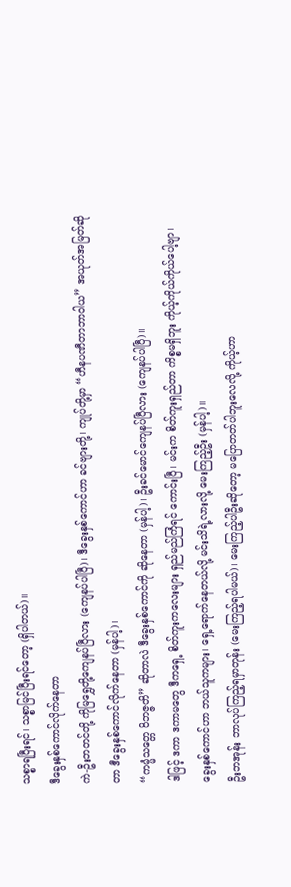သစ္စာရပြီးရင်၊ သစ္စာမြင်ပြီးရင်တော့ (ရှိပါတယ်)။
ဒီခွေးနှစ်ကောင်လိုက်နေတာ
ကဲ-ဦးဘတင်တို့ ကိုမြရွှေတို့ကျေနပ်ပြီလား (ကျေနပ်ပါပြီ)၊ ဒီခွေးနှစ်ကောင်ဟာ ခင်ဗျားတို့၊ ကျုပ်တို့မှာ “ဟီနပဏီတာဘာဝါယ” အယုတ်အမြတ်ဆိုတာ ဒီခွေးနှစ်ကောင်လိုက်နေတာ (မှန်ပါ့)၊
“ကမ္မံသတ္တေ ဝိဘဇ္ဇတိ” ဆိုတာလဲ ဒီခွေးနှစ်ကောင်ကို ဆိုနေတာ (မှန်ပါ့)၊ ဦးခင်မောင်ကျေနပ်ပြီလား (ကျေနပ်ပါပြီ)။
ဒါဖြင့် ဒကာ ဒကာမတွေ ဒီကရှေ့ စိတ်ကူးကလေးများ ရှည်မည်ကြံရင် ကောင်းပြီ၊ မင်းက စိတ်ကူးရှည်တာ ကိစ္စမရှိဘူး ကိုယ့်ကိုယ်ကိုယ်ပေါ့ဗျာ၊ ခွေးနှစ်ကောင်ဟာ ဘယ်သူကများ၊ ရှေ့ရောက်နေတယ်လို့ မင်းသိရဲ့လားလို့ မေးကြည့်ဦး (မှန်ပါ့)။
ဦးဘအုန်း ဘာလုပ်ကြည့်ရမှာတုန်း (မေးကြည့်ရပါမယ်)၊ မေးကြည့်ပါဦးဆိုတော့ မပြောတတ်ပါဘူးလေလို့ ကိုယ့်ဟာ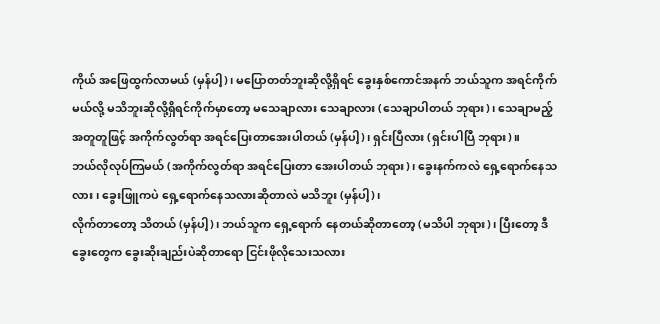ကိုယ် အဖြေထွက်လာမယ် (မှန်ပါ့)၊ မပြောတတ်ဘူးဆိုလို့ရှိရင် ခွေးနှစ်ကောင်အနက် ဘယ်သူက အရင်ကိုက် မယ်လို့ မသိဘူးဆိုလို့ရှိရင်ကိုက်မှာတော့ မသေချာလား သေချာလား (သေချာပါတယ် ဘုရား)၊ သေချာမည့်အတူတူဖြင့် အကိုက်လွတ်ရာ အရင်ပြေးတာအေးပါတယ် (မှန်ပါ့)၊ ရှင်းပြီလား (ရှင်းပါပြီ ဘုရား)။
ဘယ်လိုလုပ်ကြမယ် (အကိုက်လွတ်ရာ အရင်ပြေးတာ အေးပါတယ် ဘုရား)၊ ခွေးနက်ကလဲ ရှေ့ရောက်နေသလား၊ ခွေးဖြူကပဲ ရှေ့ရောက်နေသလားဆိုတာလဲ မသိဘူး (မှန်ပါ့)၊
လိုက်တာတော့ သိတယ် (မှန်ပါ့)၊ ဘယ်သူက ရှေ့ရောက် နေတယ်ဆိုတာတော့ (မသိပါ ဘုရား)၊ ပြီးတော့ ဒီခွေးတွေက ခွေးဆိုးချည်းပဲဆိုတာရော ငြင်းဖိုလိုသေးသလား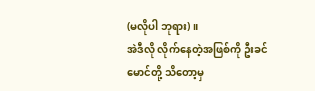(မလိုပါ ဘုရား)။
အဲဒီလို လိုက်နေတဲ့အဖြစ်ကို ဦးခင်မောင်တို့ သိတော့မှ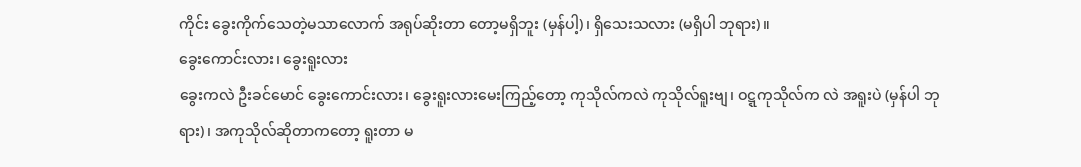ကိုင်း ခွေးကိုက်သေတဲ့မသာလောက် အရုပ်ဆိုးတာ တော့မရှိဘူး (မှန်ပါ့)၊ ရှိသေးသလား (မရှိပါ ဘုရား)။
ခွေးကောင်းလား၊ ခွေးရူးလား
ခွေးကလဲ ဦးခင်မောင် ခွေးကောင်းလား၊ ခွေးရူးလားမေးကြည့်တော့ ကုသိုလ်ကလဲ ကုသိုလ်ရူးဗျ၊ ဝဋ္ဋကုသိုလ်က လဲ အရူးပဲ (မှန်ပါ ဘုရား)၊ အကုသိုလ်ဆိုတာကတော့ ရူးတာ မ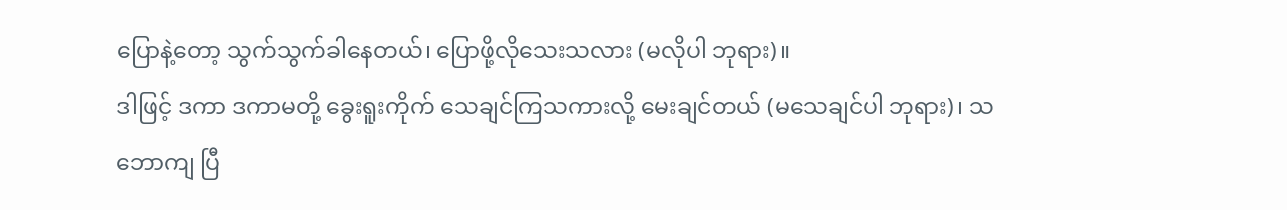ပြောနဲ့တော့ သွက်သွက်ခါနေတယ်၊ ပြောဖို့လိုသေးသလား (မလိုပါ ဘုရား)။
ဒါဖြင့် ဒကာ ဒကာမတို့ ခွေးရူးကိုက် သေချင်ကြသကားလို့ မေးချင်တယ် (မသေချင်ပါ ဘုရား)၊ သဘောကျ ပြီ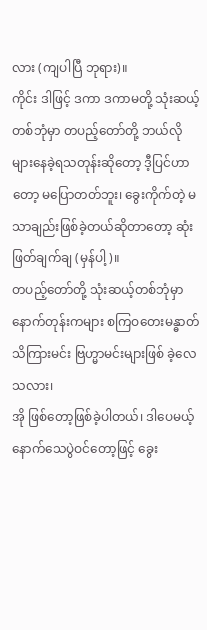လား (ကျပါပြီ ဘုရား)။
ကိုင်း ဒါဖြင့် ဒကာ ဒကာမတို့ သုံးဆယ့်တစ်ဘုံမှာ တပည့်တော်တို့ ဘယ်လိုများနေခဲ့ရသတုန်းဆိုတော့ ဒီ့ပြင်ဟာတော့ မပြောတတ်ဘူး၊ ခွေးကိုက်တဲ့ မသာချည်းဖြစ်ခဲ့တယ်ဆိုတာတော့ ဆုံးဖြတ်ချက်ချ (မှန်ပါ့)။
တပည့်တော်တို့ သုံးဆယ့်တစ်ဘုံမှာ နောက်တုန်းကများ စကြဝတေးမန္ဓာတ် သိကြားမင်း ဗြဟ္မာမင်းများဖြစ် ခဲ့လေသလား၊
အို ဖြစ်တော့ဖြစ်ခဲ့ပါတယ်၊ ဒါပေမယ့် နောက်သေပွဲဝင်တော့ဖြင့် ခွေး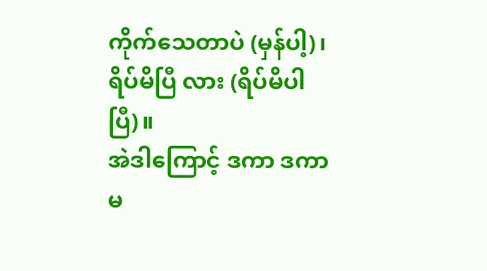ကိုက်သေတာပဲ (မှန်ပါ့)၊ ရိပ်မိပြီ လား (ရိပ်မိပါပြီ)။
အဲဒါကြောင့် ဒကာ ဒကာမ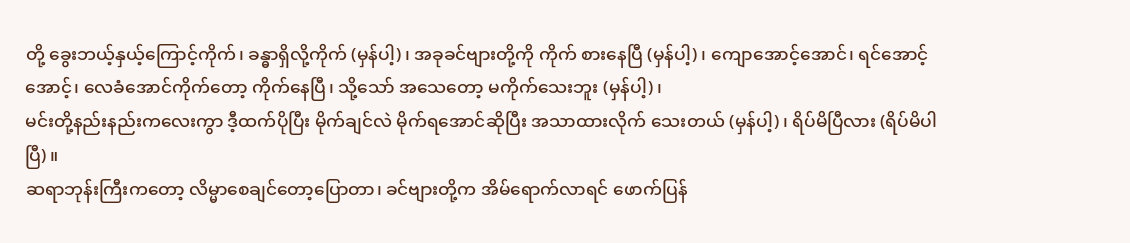တို့ ခွေးဘယ့်နှယ့်ကြောင့်ကိုက်၊ ခန္ဓာရှိလို့ကိုက် (မှန်ပါ့)၊ အခုခင်ဗျားတို့ကို ကိုက် စားနေပြီ (မှန်ပါ့)၊ ကျောအောင့်အောင်၊ ရင်အောင့်အောင့်၊ လေခံအောင်ကိုက်တော့ ကိုက်နေပြီ၊ သို့သော် အသေတော့ မကိုက်သေးဘူး (မှန်ပါ့)၊
မင်းတို့နည်းနည်းကလေးကွာ ဒီ့ထက်ပိုပြီး မိုက်ချင်လဲ မိုက်ရအောင်ဆိုပြီး အသာထားလိုက် သေးတယ် (မှန်ပါ့)၊ ရိပ်မိပြီလား (ရိပ်မိပါပြီ)။
ဆရာဘုန်းကြီးကတော့ လိမ္မာစေချင်တော့ပြောတာ၊ ခင်ဗျားတို့က အိမ်ရောက်လာရင် ဖောက်ပြန်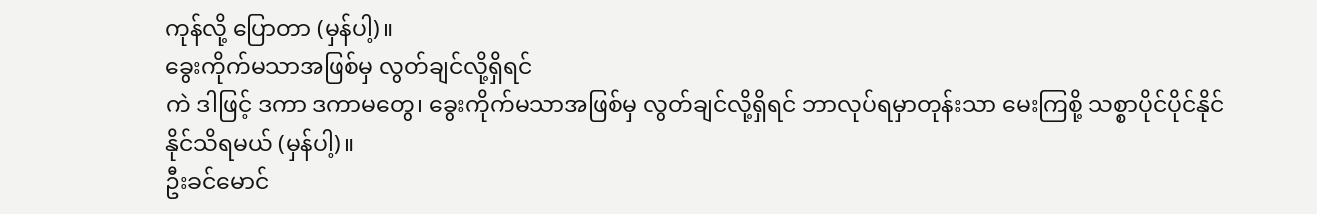ကုန်လို့ ပြောတာ (မှန်ပါ့)။
ခွေးကိုက်မသာအဖြစ်မှ လွတ်ချင်လို့ရှိရင်
ကဲ ဒါဖြင့် ဒကာ ဒကာမတွေ၊ ခွေးကိုက်မသာအဖြစ်မှ လွတ်ချင်လို့ရှိရင် ဘာလုပ်ရမှာတုန်းသာ မေးကြစို့ သစ္စာပိုင်ပိုင်နိုင်နိုင်သိရမယ် (မှန်ပါ့)။
ဦးခင်မောင်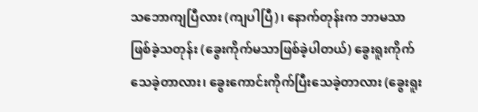သဘောကျပြီလား (ကျပါပြီ)၊ နောက်တုန်းက ဘာမသာဖြစ်ခဲ့သတုန်း (ခွေးကိုက်မသာဖြစ်ခဲ့ပါတယ်) ခွေးရူးကိုက်သေခဲ့တာလား၊ ခွေးကောင်းကိုက်ပြီးသေခဲ့တာလား (ခွေးရူး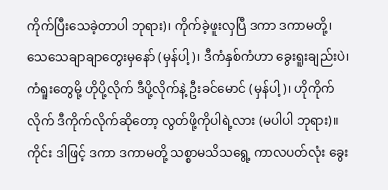ကိုက်ပြီးသေခဲ့တာပါ ဘုရား)၊ ကိုက်ခဲ့ဖူးလှပြီ ဒကာ ဒကာမတို့၊ သေသေချာချာတွေးမှနော် (မှန်ပါ့)၊ ဒီကံနှစ်ကံဟာ ခွေးရူးချည်းပဲ၊ ကံရူးတွေမို့ ဟိုပို့လိုက် ဒီပို့လိုက်နဲ့ ဦးခင်မောင် (မှန်ပါ့)၊ ဟိုကိုက်လိုက် ဒီကိုက်လိုက်ဆိုတော့ လွတ်ဖို့ကိုပါရဲ့လား (မပါပါ ဘုရား)။
ကိုင်း ဒါဖြင့် ဒကာ ဒကာမတို့ သစ္စာမသိသရွေ့ ကာလပတ်လုံး ခွေး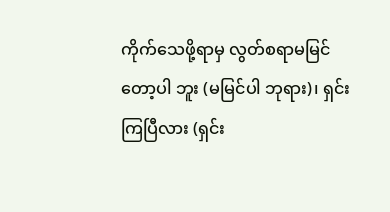ကိုက်သေဖို့ရာမှ လွတ်စရာမမြင်တော့ပါ ဘူး (မမြင်ပါ ဘုရား)၊ ရှင်းကြပြီလား (ရှင်း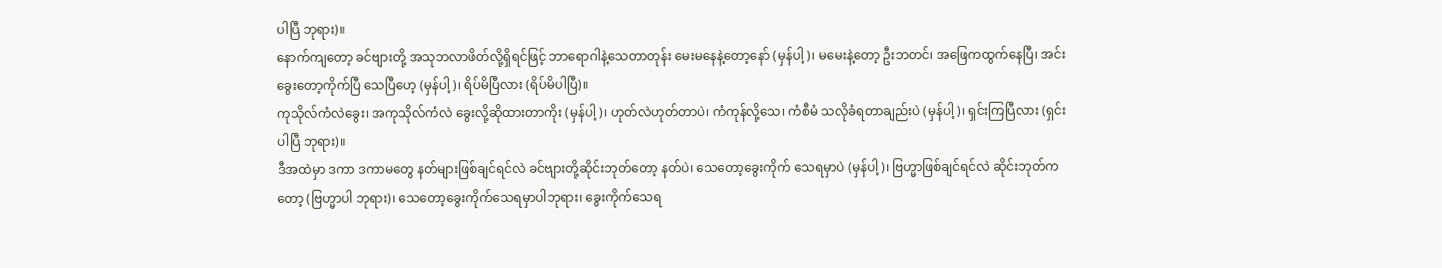ပါပြီ ဘုရား)။
နောက်ကျတော့ ခင်ဗျားတို့ အသုဘလာဖိတ်လို့ရှိရင်ဖြင့် ဘာရောဂါနဲ့သေတာတုန်း မေးမနေနဲ့တော့နော် (မှန်ပါ့)၊ မမေးနဲ့တော့ ဦးဘတင်၊ အဖြေကထွက်နေပြီ၊ အင်း ခွေးတော့ကိုက်ပြီ သေပြီဟေ့ (မှန်ပါ့)၊ ရိပ်မိပြီလား (ရိပ်မိပါပြီ)။
ကုသိုလ်ကံလဲခွေး၊ အကုသိုလ်ကံလဲ ခွေးလို့ဆိုထားတာကိုး (မှန်ပါ့)၊ ဟုတ်လဲဟုတ်တာပဲ၊ ကံကုန်လို့သေ၊ ကံစီမံ သလိုခံရတာချည်းပဲ (မှန်ပါ့)၊ ရှင်းကြပြီလား (ရှင်းပါပြီ ဘုရား)။
ဒီအထဲမှာ ဒကာ ဒကာမတွေ နတ်များဖြစ်ချင်ရင်လဲ ခင်ဗျားတို့ဆိုင်းဘုတ်တော့ နတ်ပဲ၊ သေတော့ခွေးကိုက် သေရမှာပဲ (မှန်ပါ့)၊ ဗြဟ္မာဖြစ်ချင်ရင်လဲ ဆိုင်းဘုတ်ကတော့ (ဗြဟ္မာပါ ဘုရား)၊ သေတော့ခွေးကိုက်သေရမှာပါဘုရား၊ ခွေးကိုက်သေရ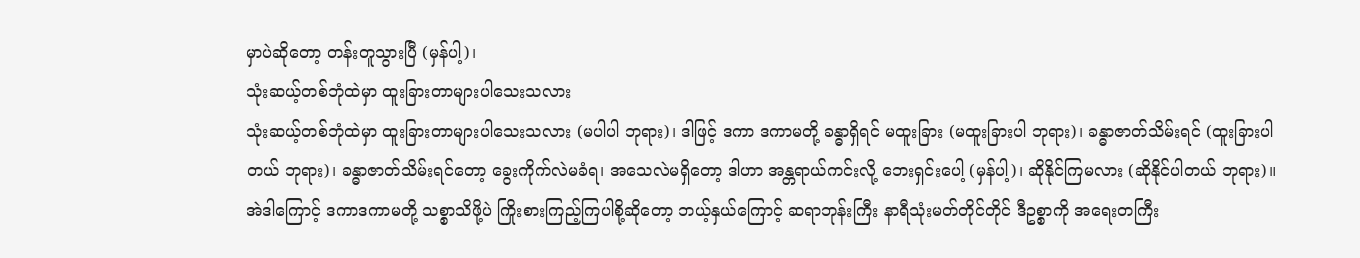မှာပဲဆိုတော့ တန်းတူသွားပြီ (မှန်ပါ့)၊
သုံးဆယ့်တစ်ဘုံထဲမှာ ထူးခြားတာများပါသေးသလား
သုံးဆယ့်တစ်ဘုံထဲမှာ ထူးခြားတာများပါသေးသလား (မပါပါ ဘုရား)၊ ဒါဖြင့် ဒကာ ဒကာမတို့ ခန္ဓာရှိရင် မထူးခြား (မထူးခြားပါ ဘုရား)၊ ခန္ဓာဇာတ်သိမ်းရင် (ထူးခြားပါတယ် ဘုရား)၊ ခန္ဓာဇာတ်သိမ်းရင်တော့ ခွေးကိုက်လဲမခံရ၊ အသေလဲမရှိတော့ ဒါဟာ အန္တရာယ်ကင်းလို့ ဘေးရှင်းပေါ့ (မှန်ပါ့)၊ ဆိုနိုင်ကြမလား (ဆိုနိုင်ပါတယ် ဘုရား)။
အဲဒါကြောင့် ဒကာဒကာမတို့ သစ္စာသိဖို့ပဲ ကြိုးစားကြည့်ကြပါစို့ဆိုတော့ ဘယ့်နှယ်ကြောင့် ဆရာဘုန်းကြီး နာရီသုံးမတ်တိုင်တိုင် ဒီဥစ္စာကို အရေးတကြီး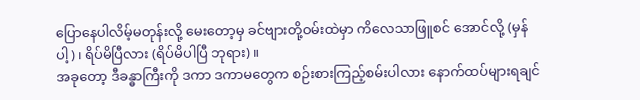ပြောနေပါလိမ့်မတုန်းလို့ မေးတော့မှ ခင်ဗျားတို့ဝမ်းထဲမှာ ကိလေသာဖြူစင် အောင်လို့ (မှန်ပါ့)၊ ရိပ်မိပြီလား (ရိပ်မိပါပြီ ဘုရား)။
အခုတော့ ဒီခန္ဓာကြီးကို ဒကာ ဒကာမတွေက စဉ်းစားကြည့်စမ်းပါလား နောက်ထပ်များရချင်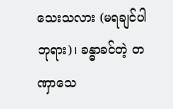သေးသလား (မရချင်ပါ ဘုရား)၊ ခန္ဓာခင်တဲ့ တဏှာသေ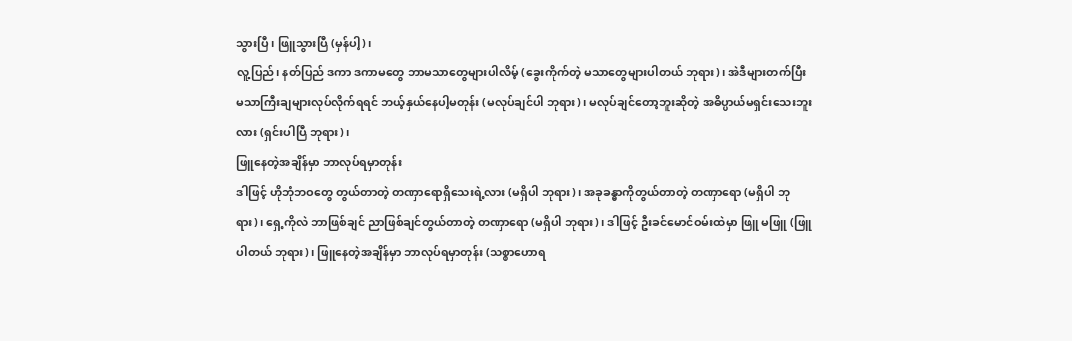သွားပြီ၊ ဖြူသွားပြီ (မှန်ပါ့)၊
လူ့ပြည်၊ နတ်ပြည် ဒကာ ဒကာမတွေ ဘာမသာတွေများပါလိမ့် (ခွေးကိုက်တဲ့ မသာတွေများပါတယ် ဘုရား)၊ အဲဒီများတက်ပြီး မသာကြီးချများလုပ်လိုက်ရရင် ဘယ့်နှယ်နေပါ့မတုန်း (မလုပ်ချင်ပါ ဘုရား)၊ မလုပ်ချင်တော့ဘူးဆိုတဲ့ အဓိပ္ပာယ်မရှင်းသေးဘူးလား (ရှင်းပါပြီ ဘုရား)၊
ဖြူနေတဲ့အချိန်မှာ ဘာလုပ်ရမှာတုန်း
ဒါဖြင့် ဟိုဘုံဘဝတွေ တွယ်တာတဲ့ တဏှာရောရှိသေးရဲ့လား (မရှိပါ ဘုရား)၊ အခုခန္ဓာကိုတွယ်တာတဲ့ တဏှာရော (မရှိပါ ဘုရား)၊ ရှေ့ကိုလဲ ဘာဖြစ်ချင် ညာဖြစ်ချင်တွယ်တာတဲ့ တဏှာရော (မရှိပါ ဘုရား)၊ ဒါဖြင့် ဦးခင်မောင်ဝမ်းထဲမှာ ဖြူ မဖြူ (ဖြူပါတယ် ဘုရား)၊ ဖြူနေတဲ့အချိန်မှာ ဘာလုပ်ရမှာတုန်း (သစ္စာဟောရ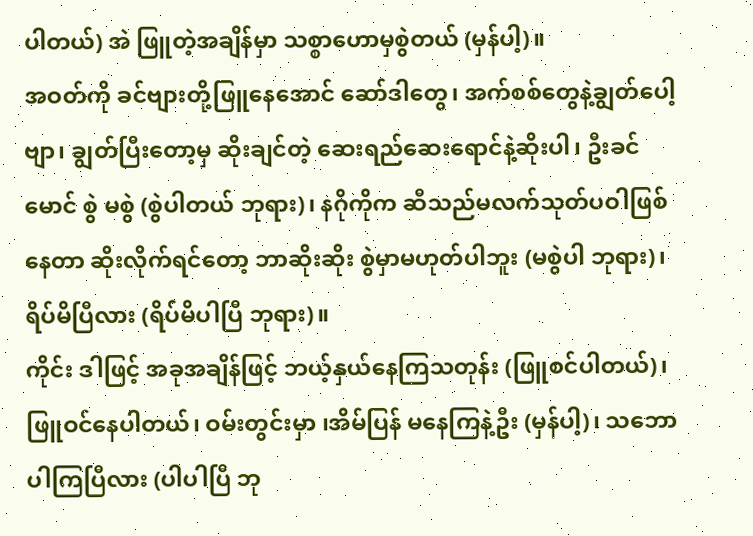ပါတယ်) အဲ ဖြူတဲ့အချိန်မှာ သစ္စာဟောမှစွဲတယ် (မှန်ပါ့)။
အဝတ်ကို ခင်ဗျားတို့ဖြူနေအောင် ဆော်ဒါတွေ၊ အက်စစ်တွေနဲ့ချွတ်ပေါ့ဗျာ၊ ချွတ်ပြီးတော့မှ ဆိုးချင်တဲ့ ဆေးရည်ဆေးရောင်နဲ့ဆိုးပါ၊ ဦးခင်မောင် စွဲ မစွဲ (စွဲပါတယ် ဘုရား)၊ နဂိုကိုက ဆီသည်မလက်သုတ်ပဝါဖြစ်နေတာ ဆိုးလိုက်ရင်တော့ ဘာဆိုးဆိုး စွဲမှာမဟုတ်ပါဘူး (မစွဲပါ ဘုရား)၊ ရိပ်မိပြီလား (ရိပ်မိပါပြီ ဘုရား)။
ကိုင်း ဒါဖြင့် အခုအချိန်ဖြင့် ဘယ့်နှယ်နေကြသတုန်း (ဖြူစင်ပါတယ်)၊ ဖြူဝင်နေပါတယ်၊ ဝမ်းတွင်းမှာ ၊အိမ်ပြန် မနေကြနဲ့ဦး (မှန်ပါ့)၊ သဘောပါကြပြီလား (ပါပါပြီ ဘု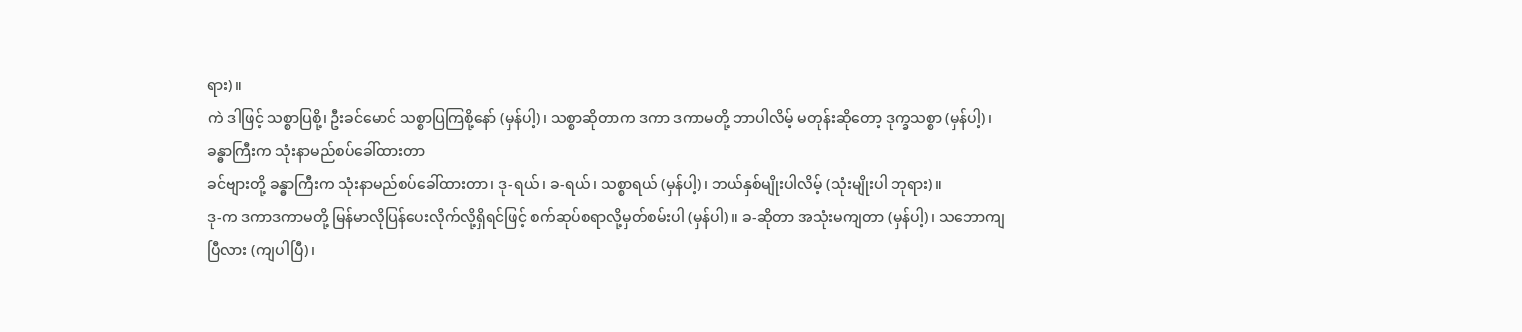ရား)။
ကဲ ဒါဖြင့် သစ္စာပြစို့၊ ဦးခင်မောင် သစ္စာပြကြစို့နော် (မှန်ပါ့)၊ သစ္စာဆိုတာက ဒကာ ဒကာမတို့ ဘာပါလိမ့် မတုန်းဆိုတော့ ဒုက္ခသစ္စာ (မှန်ပါ့)၊
ခန္ဓာကြီးက သုံးနာမည်စပ်ခေါ်ထားတာ
ခင်ဗျားတို့ ခန္ဓာကြီးက သုံးနာမည်စပ်ခေါ်ထားတာ၊ ဒု-ရယ်၊ ခ-ရယ်၊ သစ္စာရယ် (မှန်ပါ့)၊ ဘယ်နှစ်မျိုးပါလိမ့် (သုံးမျိုးပါ ဘုရား)။
ဒု-က ဒကာဒကာမတို့ မြန်မာလိုပြန်ပေးလိုက်လို့ရှိရင်ဖြင့် စက်ဆုပ်စရာလို့မှတ်စမ်းပါ (မှန်ပါ)။ ခ-ဆိုတာ အသုံးမကျတာ (မှန်ပါ့)၊ သဘောကျပြီလား (ကျပါပြီ)၊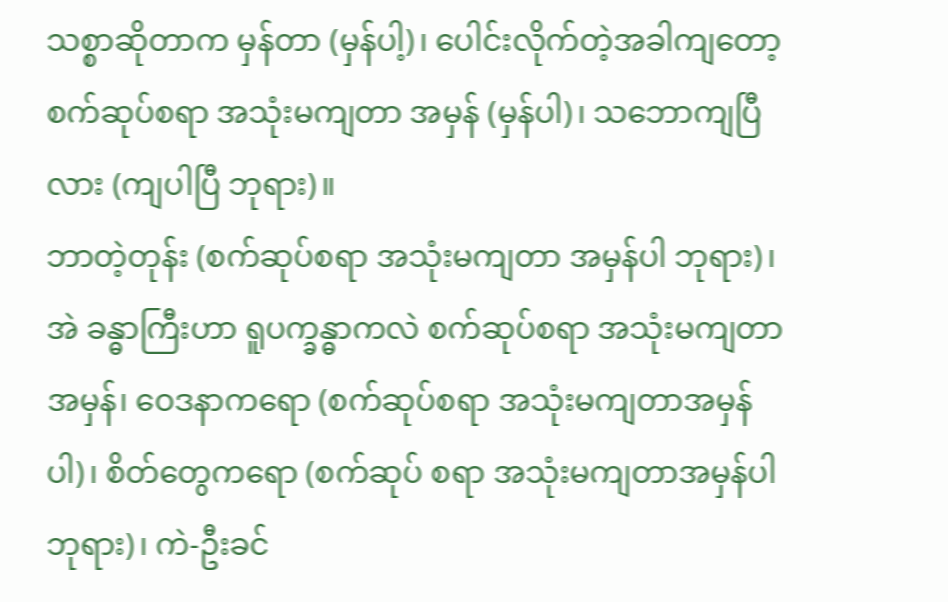သစ္စာဆိုတာက မှန်တာ (မှန်ပါ့)၊ ပေါင်းလိုက်တဲ့အခါကျတော့ စက်ဆုပ်စရာ အသုံးမကျတာ အမှန် (မှန်ပါ)၊ သဘောကျပြီလား (ကျပါပြီ ဘုရား)။
ဘာတဲ့တုန်း (စက်ဆုပ်စရာ အသုံးမကျတာ အမှန်ပါ ဘုရား)၊ အဲ ခန္ဓာကြီးဟာ ရူပက္ခန္ဓာကလဲ စက်ဆုပ်စရာ အသုံးမကျတာအမှန်၊ ဝေဒနာကရော (စက်ဆုပ်စရာ အသုံးမကျတာအမှန်ပါ)၊ စိတ်တွေကရော (စက်ဆုပ် စရာ အသုံးမကျတာအမှန်ပါ ဘုရား)၊ ကဲ-ဦးခင်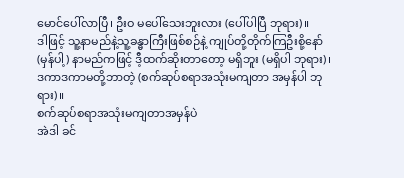မောင်ပေါ်လာပြီ၊ ဦးဝ မပေါ်သေးဘူးလား (ပေါ်ပါပြီ ဘုရား)။
ဒါဖြင့် သူ့နာမည်နဲ့သူ့ခန္ဓာကြီးဖြစ်စဉ်နဲ့ ကျုပ်တို့တိုက်ကြဦးစို့နော် (မှန်ပါ့) နာမည်ကဖြင့် ဒီ့ထက်ဆိုးတာတော့ မရှိဘူး (မရှိပါ ဘုရား)၊ ဒကာဒကာမတို့ဘာတဲ့ (စက်ဆုပ်စရာအသုံးမကျတာ အမှန်ပါ ဘုရား)။
စက်ဆုပ်စရာအသုံးမကျတာအမှန်ပဲ
အဲဒါ ခင်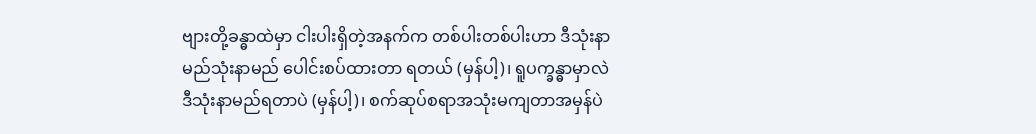ဗျားတို့ခန္ဓာထဲမှာ ငါးပါးရှိတဲ့အနက်က တစ်ပါးတစ်ပါးဟာ ဒီသုံးနာမည်သုံးနာမည် ပေါင်းစပ်ထားတာ ရတယ် (မှန်ပါ့)၊ ရူပက္ခန္ဓာမှာလဲ ဒီသုံးနာမည်ရတာပဲ (မှန်ပါ့)၊ စက်ဆုပ်စရာအသုံးမကျတာအမှန်ပဲ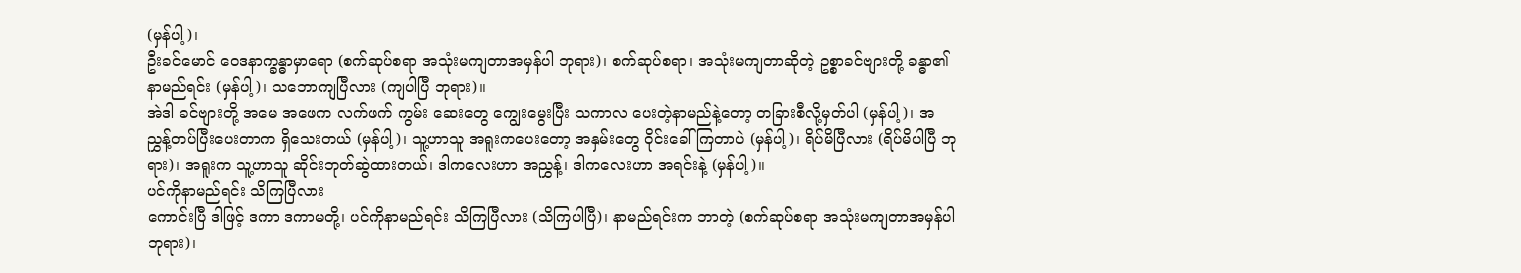(မှန်ပါ့)၊
ဦးခင်မောင် ဝေဒနာက္ခန္ဓာမှာရော (စက်ဆုပ်စရာ အသုံးမကျတာအမှန်ပါ ဘုရား)၊ စက်ဆုပ်စရာ၊ အသုံးမကျတာဆိုတဲ့ ဥစ္စာခင်ဗျားတို့ ခန္ဓာ၏ နာမည်ရင်း (မှန်ပါ့)၊ သဘောကျပြီလား (ကျပါပြီ ဘုရား)။
အဲဒါ ခင်ဗျားတို့ အမေ အဖေက လက်ဖက် ကွမ်း ဆေးတွေ ကျွေးမွေးပြီး သကာလ ပေးတဲ့နာမည်နဲ့တော့ တခြားစီလို့မှတ်ပါ (မှန်ပါ့)၊ အညွှန့်တပ်ပြီးပေးတာက ရှိသေးတယ် (မှန်ပါ့)၊ သူ့ဟာသူ အရူးကပေးတော့ အနှမ်းတွေ ဝိုင်းခေါ်ကြတာပဲ (မှန်ပါ့)၊ ရိပ်မိပြီလား (ရိပ်မိပါပြီ ဘုရား)၊ အရူးက သူ့ဟာသူ ဆိုင်းဘုတ်ဆွဲထားတယ်၊ ဒါကလေးဟာ အညွှန့်၊ ဒါကလေးဟာ အရင်းနဲ့ (မှန်ပါ့)။
ပင်ကိုနာမည်ရင်း သိကြပြီလား
ကောင်းပြီ ဒါဖြင့် ဒကာ ဒကာမတို့၊ ပင်ကိုနာမည်ရင်း သိကြပြီလား (သိကြပါပြီ)၊ နာမည်ရင်းက ဘာတဲ့ (စက်ဆုပ်စရာ အသုံးမကျတာအမှန်ပါ ဘုရား)၊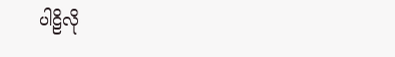ပါဠိလို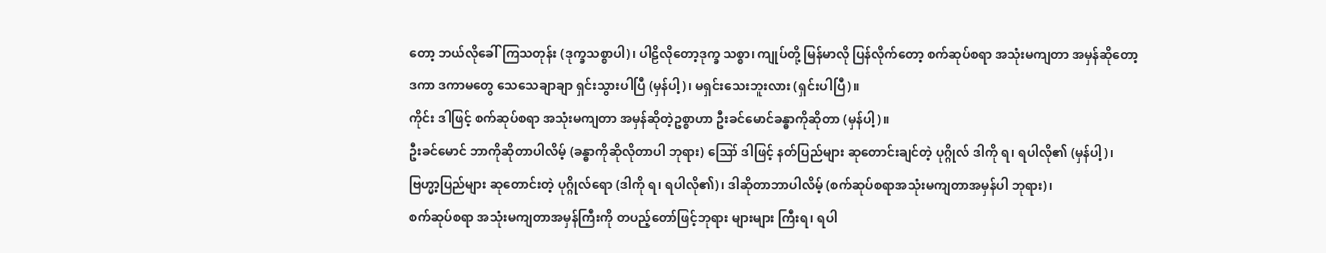တော့ ဘယ်လိုခေါ်ကြသတုန်း (ဒုက္ခသစ္စာပါ)၊ ပါဠိလိုတော့ဒုက္ခ သစ္စာ၊ ကျုပ်တို့ မြန်မာလို ပြန်လိုက်တော့ စက်ဆုပ်စရာ အသုံးမကျတာ အမှန်ဆိုတော့ ဒကာ ဒကာမတွေ သေသေချာချာ ရှင်းသွားပါပြီ (မှန်ပါ့)၊ မရှင်းသေးဘူးလား (ရှင်းပါပြီ)။
ကိုင်း ဒါဖြင့် စက်ဆုပ်စရာ အသုံးမကျတာ အမှန်ဆိုတဲ့ဥစ္စာဟာ ဦးခင်မောင်ခန္ဓာကိုဆိုတာ (မှန်ပါ့)။
ဦးခင်မောင် ဘာကိုဆိုတာပါလိမ့် (ခန္ဓာကိုဆိုလိုတာပါ ဘုရား) ဪ ဒါဖြင့် နတ်ပြည်များ ဆုတောင်းချင်တဲ့ ပုဂ္ဂိုလ် ဒါကို ရ၊ ရပါလို၏ (မှန်ပါ့)၊ ဗြဟ္မာ့ပြည်များ ဆုတောင်းတဲ့ ပုဂ္ဂိုလ်ရော (ဒါကို ရ၊ ရပါလို၏)၊ ဒါဆိုတာဘာပါလိမ့် (စက်ဆုပ်စရာအသုံးမကျတာအမှန်ပါ ဘုရား)၊
စက်ဆုပ်စရာ အသုံးမကျတာအမှန်ကြီးကို တပည့်တော်ဖြင့်ဘုရား များများ ကြီးရ၊ ရပါ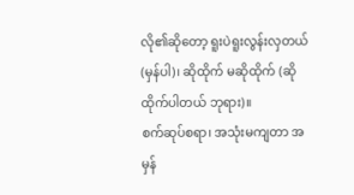လို၏ဆိုတော့ ရူးပဲရူးလွန်းလှတယ် (မှန်ပါ)၊ ဆိုထိုက် မဆိုထိုက် (ဆိုထိုက်ပါတယ် ဘုရား)။
စက်ဆုပ်စရာ၊ အသုံးမကျတာ အမှန်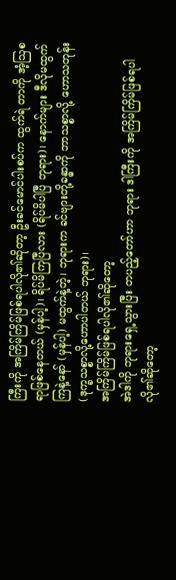ကြီးကို အကြိမ်ကြိမ်ဖြစ်ရပါလို၏ဆိုတာ့ ဦးခင်မောင်ပါးစပ်က ထွက်ရဲ တာကို အံ့ဩစရာဖြစ်နေတယ် (မှန်ပါ့)၊ ရိပ်မိကြပြီလား (ရိပ်မိပါပြီ ဘုရား)၊ နောက်များ ဒီလိုမထွက်ကြနဲ့နော် (မှန်ပါ့) မထွက်နဲ့တဲ့၊ ဘုရားက ခင်ဗျားတို့ခန္ဓာကို ဘာသစ္စာလို့ ဟောသတုန်း (ဒုက္ခသစ္စာလို့ဟောပါတယ် ဘုရား)၊
အကြိမ်ကြိမ်ဖြစ်ရပါလို၏ဆိုတော့
အဲဒါကို ဘုရားရှေ့သွားပြီး တပည့်တော်ဟာ ဘုရား ဒါကြီးကို အကြိမ်ကြိမ်ဖြစ်ရပါလို၏ဆိုတော့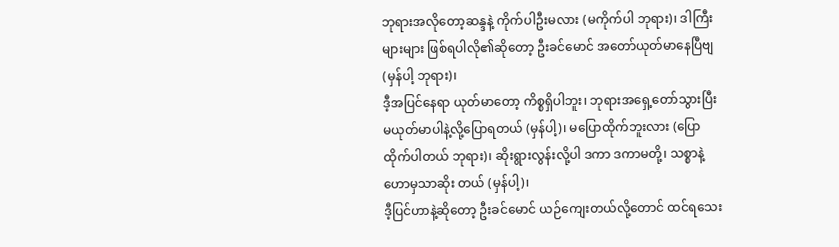ဘုရားအလိုတော့ဆန္ဒနဲ့ ကိုက်ပါဦးမလား (မကိုက်ပါ ဘုရား)၊ ဒါကြီးများများ ဖြစ်ရပါလို၏ဆိုတော့ ဦးခင်မောင် အတော်ယုတ်မာနေပြီဗျ (မှန်ပါ့ ဘုရား)၊
ဒီ့အပြင်နေရာ ယုတ်မာတော့ ကိစ္စရှိပါဘူး၊ ဘုရားအရှေ့တော်သွားပြီး မယုတ်မာပါနဲ့လို့ပြောရတယ် (မှန်ပါ့)၊ မပြောထိုက်ဘူးလား (ပြောထိုက်ပါတယ် ဘုရား)၊ ဆိုးရွားလွန်းလို့ပါ ဒကာ ဒကာမတို့၊ သစ္စာနဲ့ဟောမှသာဆိုး တယ် (မှန်ပါ့)၊
ဒီ့ပြင်ဟာနဲ့ဆိုတော့ ဦးခင်မောင် ယဉ်ကျေးတယ်လို့တောင် ထင်ရသေး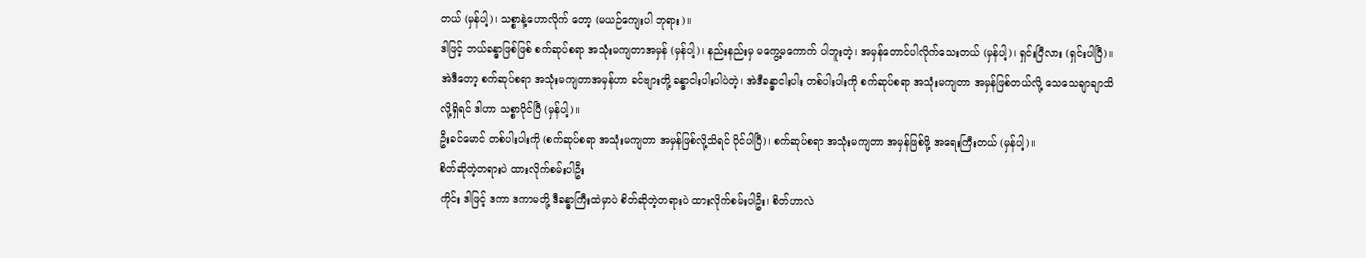တယ် (မှန်ပါ့)၊ သစ္စာနဲ့ဟောလိုက် တော့ (မယဉ်ကျေးပါ ဘုရား)။
ဒါဖြင့် ဘယ်ခန္ဓာဖြစ်ဖြစ် စက်ဆုပ်စရာ အသုံးမကျတာအမှန် (မှန်ပါ့)၊ နည်းနည်းမှ မကွေ့မကောက် ပါဘူးတဲ့၊ အမှန်တောင်ပါလိုက်သေးတယ် (မှန်ပါ့)၊ ရှင်းပြီလား (ရှင်းပါပြီ)။
အဲဒီတော့ စက်ဆုပ်စရာ အသုံးမကျတာအမှန်ဟာ ခင်ဗျားတို့ ခန္ဓာငါးပါးပါပဲတဲ့၊ အဲဒီခန္ဓာငါးပါး တစ်ပါးပါးကို စက်ဆုပ်စရာ အသုံးမကျတာ အမှန်ဖြစ်တယ်လို့ သေသေချာချာသိလို့ရှိရင် ဒါဟာ သစ္စာပိုင်ပြီ (မှန်ပါ့)။
ဦးခင်မောင် တစ်ပါးပါးကို (စက်ဆုပ်စရာ အသုံးမကျတာ အမှန်ဖြစ်လို့သိရင် ပိုင်ပါပြီ)၊ စက်ဆုပ်စရာ အသုံးမကျတာ အမှန်ဖြစ်ဖို့ အရေးကြီးတယ် (မှန်ပါ့)။
စိတ်ဆိုတဲ့တရားပဲ ထားလိုက်စမ်းပါဦး
ကိုင်း ဒါဖြင့် ဒကာ ဒကာမတို့ ဒီခန္ဓာကြီးထဲမှာပဲ စိတ်ဆိုတဲ့တရားပဲ ထားလိုက်စမ်းပါဦး၊ စိတ်ဟာလဲ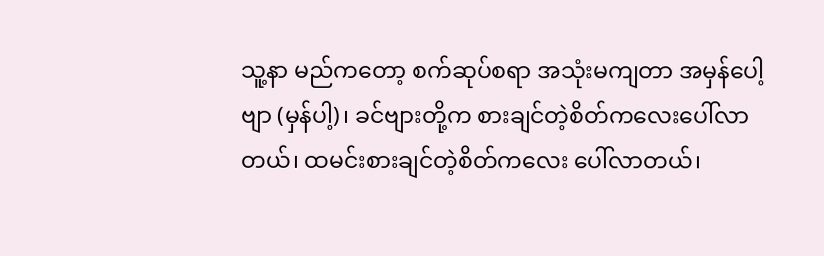သူ့နာ မည်ကတော့ စက်ဆုပ်စရာ အသုံးမကျတာ အမှန်ပေါ့ဗျာ (မှန်ပါ့)၊ ခင်ဗျားတို့က စားချင်တဲ့စိတ်ကလေးပေါ်လာတယ်၊ ထမင်းစားချင်တဲ့စိတ်ကလေး ပေါ်လာတယ်၊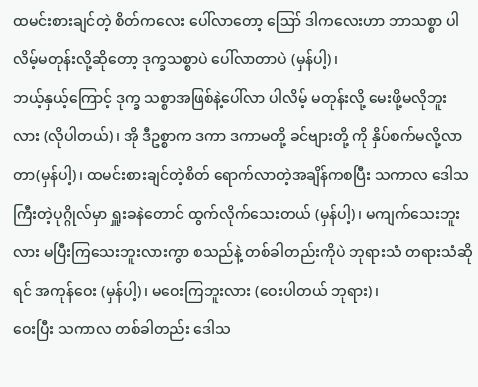ထမင်းစားချင်တဲ့ စိတ်ကလေး ပေါ်လာတော့ ဪ ဒါကလေးဟာ ဘာသစ္စာ ပါလိမ့်မတုန်းလို့ဆိုတော့ ဒုက္ခသစ္စာပဲ ပေါ်လာတာပဲ (မှန်ပါ့)၊
ဘယ့်နှယ့်ကြောင့် ဒုက္ခ သစ္စာအဖြစ်နဲ့ပေါ်လာ ပါလိမ့် မတုန်းလို့ မေးဖို့မလိုဘူးလား (လိုပါတယ်)၊ အို ဒီဥစ္စာက ဒကာ ဒကာမတို့ ခင်ဗျားတို့ ကို နှိပ်စက်မလို့လာတာ(မှန်ပါ့)၊ ထမင်းစားချင်တဲ့စိတ် ရောက်လာတဲ့အချိန်ကစပြီး သကာလ ဒေါသကြီးတဲ့ပုဂ္ဂိုလ်မှာ ရှူးခနဲတောင် ထွက်လိုက်သေးတယ် (မှန်ပါ့)၊ မကျက်သေးဘူးလား မပြီးကြသေးဘူးလားကွာ စသည်နဲ့ တစ်ခါတည်းကိုပဲ ဘုရားသံ တရားသံဆိုရင် အကုန်ဝေး (မှန်ပါ့)၊ မဝေးကြဘူးလား (ဝေးပါတယ် ဘုရား)၊
ဝေးပြီး သကာလ တစ်ခါတည်း ဒေါသ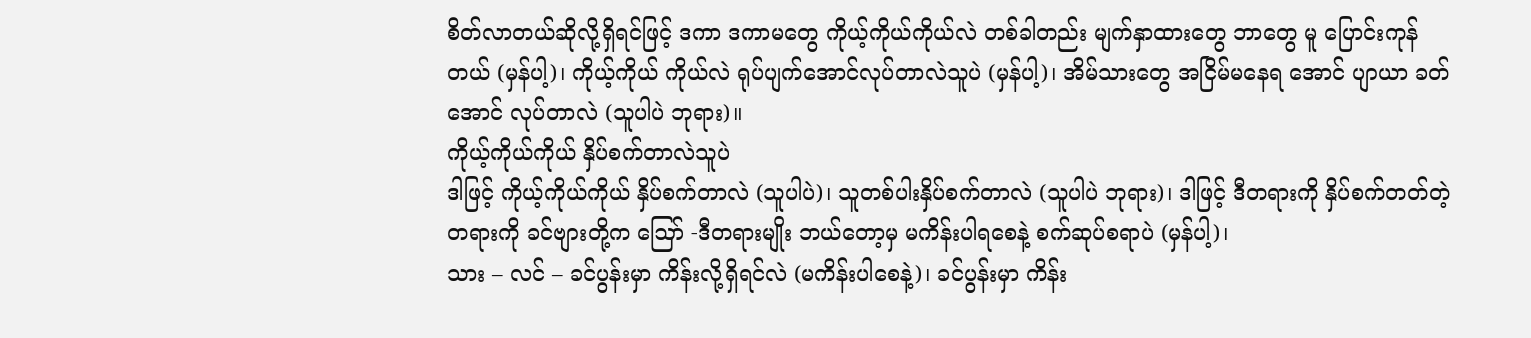စိတ်လာတယ်ဆိုလို့ရှိရင်ဖြင့် ဒကာ ဒကာမတွေ ကိုယ့်ကိုယ်ကိုယ်လဲ တစ်ခါတည်း မျက်နှာထားတွေ ဘာတွေ မူ ပြောင်းကုန်တယ် (မှန်ပါ့)၊ ကိုယ့်ကိုယ် ကိုယ်လဲ ရုပ်ပျက်အောင်လုပ်တာလဲသူပဲ (မှန်ပါ့)၊ အိမ်သားတွေ အငြိမ်မနေရ အောင် ပျာယာ ခတ်အောင် လုပ်တာလဲ (သူပါပဲ ဘုရား)။
ကိုယ့်ကိုယ်ကိုယ် နှိပ်စက်တာလဲသူပဲ
ဒါဖြင့် ကိုယ့်ကိုယ်ကိုယ် နှိပ်စက်တာလဲ (သူပါပဲ)၊ သူတစ်ပါးနှိပ်စက်တာလဲ (သူပါပဲ ဘုရား)၊ ဒါဖြင့် ဒီတရားကို နှိပ်စက်တတ်တဲ့ တရားကို ခင်ဗျားတို့က ဪ -ဒီတရားမျိုး ဘယ်တော့မှ မကိန်းပါရစေနဲ့ စက်ဆုပ်စရာပဲ (မှန်ပါ့)၊
သား – လင် – ခင်ပွန်းမှာ ကိန်းလို့ရှိရင်လဲ (မကိန်းပါစေနဲ့)၊ ခင်ပွန်းမှာ ကိန်း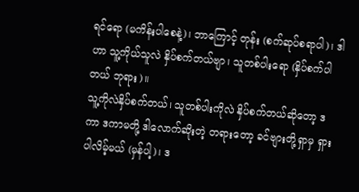ရင်ရော (မကိန်းပါစေနဲ့)၊ ဘာကြောင့် တုန်း (စက်ဆုပ်စရာပါ)၊ ဒါဟာ သူ့ကိုယ်သူလဲ နှိပ်စက်တယ်ဗျာ၊ သူတစ်ပါးရော (နှိပ်စက်ပါတယ် ဘုရား)။
သူ့ကိုလဲနှိပ်စက်တယ်၊ သူတစ်ပါးကိုလဲ နှိပ်စက်တယ်ဆိုတော့ ဒကာ ဒကာမတို့ ဒါလောက်ဆိုးတဲ့ တရားတော့ ခင်ဗျားတို့ရှာမှ ရှားပါလိမ့်မယ် (မှန်ပါ့)၊ ဒ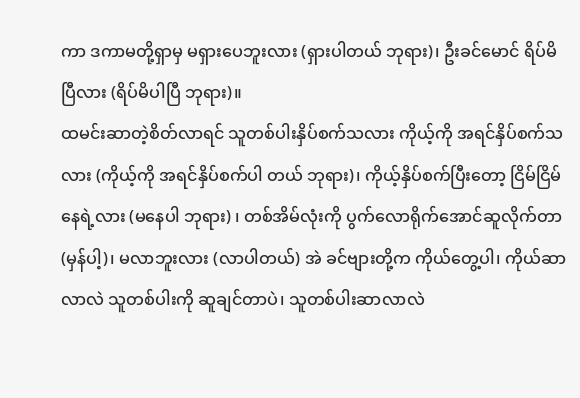ကာ ဒကာမတို့ရှာမှ မရှားပေဘူးလား (ရှားပါတယ် ဘုရား)၊ ဦးခင်မောင် ရိပ်မိပြီလား (ရိပ်မိပါပြီ ဘုရား)။
ထမင်းဆာတဲ့စိတ်လာရင် သူတစ်ပါးနှိပ်စက်သလား ကိုယ့်ကို အရင်နှိပ်စက်သလား (ကိုယ့်ကို အရင်နှိပ်စက်ပါ တယ် ဘုရား)၊ ကိုယ့်နှိပ်စက်ပြီးတော့ ငြိမ်ငြိမ်နေရဲ့လား (မနေပါ ဘုရား) ၊ တစ်အိမ်လုံးကို ပွက်လောရိုက်အောင်ဆူလိုက်တာ (မှန်ပါ့)၊ မလာဘူးလား (လာပါတယ်) အဲ ခင်ဗျားတို့က ကိုယ်တွေ့ပါ၊ ကိုယ်ဆာလာလဲ သူတစ်ပါးကို ဆူချင်တာပဲ၊ သူတစ်ပါးဆာလာလဲ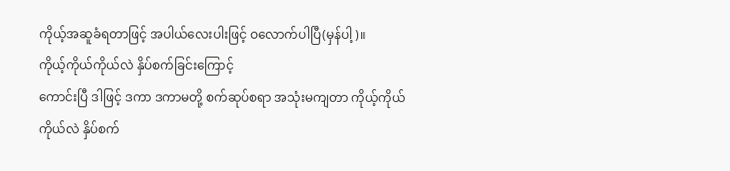ကိုယ့်အဆူခံရတာဖြင့် အပါယ်လေးပါးဖြင့် ဝလောက်ပါပြီ(မှန်ပါ့)။
ကိုယ့်ကိုယ်ကိုယ်လဲ နှိပ်စက်ခြင်းကြောင့်
ကောင်းပြီ ဒါဖြင့် ဒကာ ဒကာမတို့ စက်ဆုပ်စရာ အသုံးမကျတာ ကိုယ့်ကိုယ်ကိုယ်လဲ နှိပ်စက်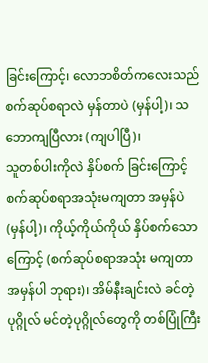ခြင်းကြောင့်၊ လောဘစိတ်ကလေးသည် စက်ဆုပ်စရာလဲ မှန်တာပဲ (မှန်ပါ့)၊ သဘောကျပြီလား (ကျပါပြီ)၊
သူတစ်ပါးကိုလဲ နှိပ်စက် ခြင်းကြောင့် စက်ဆုပ်စရာအသုံးမကျတာ အမှန်ပဲ (မှန်ပါ့)၊ ကိုယ့်ကိုယ်ကိုယ် နှိပ်စက်သောကြောင့် (စက်ဆုပ်စရာအသုံး မကျတာ အမှန်ပါ ဘုရား)၊ အိမ်နီးချင်းလဲ ခင်တဲ့ပုဂ္ဂိုလ် မင်တဲ့ပုဂ္ဂိုလ်တွေကို တစ်ပြုံကြီး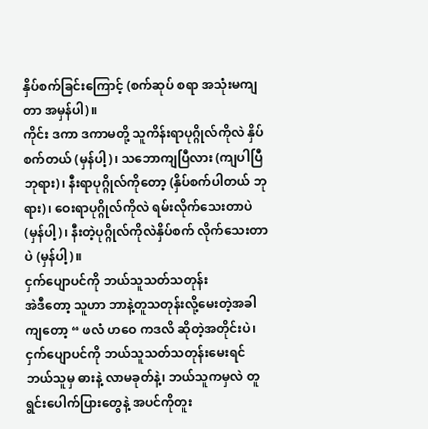နှိပ်စက်ခြင်းကြောင့် (စက်ဆုပ် စရာ အသုံးမကျတာ အမှန်ပါ)။
ကိုင်း ဒကာ ဒကာမတို့ သူကိန်းရာပုဂ္ဂိုလ်ကိုလဲ နှိပ်စက်တယ် (မှန်ပါ့)၊ သဘောကျပြီလား (ကျပါပြီ ဘုရား)၊ နီးရာပုဂ္ဂိုလ်ကိုတော့ (နှိပ်စက်ပါတယ် ဘုရား)၊ ဝေးရာပုဂ္ဂိုလ်ကိုလဲ ရမ်းလိုက်သေးတာပဲ (မှန်ပါ့)၊ နီးတဲ့ပုဂ္ဂိုလ်ကိုလဲနှိပ်စက် လိုက်သေးတာပဲ (မှန်ပါ့)။
ငှက်ပျောပင်ကို ဘယ်သူသတ်သတုန်း
အဲဒီတော့ သူဟာ ဘာနဲ့တူသတုန်းလို့မေးတဲ့အခါကျတော့ “ ဖလံ ဟဝေ ကဒလိ ဆိုတဲ့အတိုင်းပဲ၊ ငှက်ပျောပင်ကို ဘယ်သူသတ်သတုန်းမေးရင် ဘယ်သူမှ ဓားနဲ့ လာမခုတ်နဲ့၊ ဘယ်သူကမှလဲ တူရွင်းပေါက်ပြားတွေနဲ့ အပင်ကိုတူး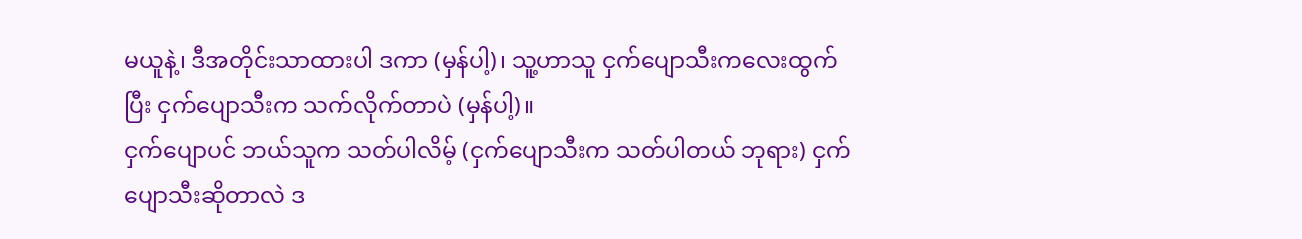မယူနဲ့၊ ဒီအတိုင်းသာထားပါ ဒကာ (မှန်ပါ့)၊ သူ့ဟာသူ ငှက်ပျောသီးကလေးထွက်ပြီး ငှက်ပျောသီးက သက်လိုက်တာပဲ (မှန်ပါ့)။
ငှက်ပျောပင် ဘယ်သူက သတ်ပါလိမ့် (ငှက်ပျောသီးက သတ်ပါတယ် ဘုရား) ငှက်ပျောသီးဆိုတာလဲ ဒ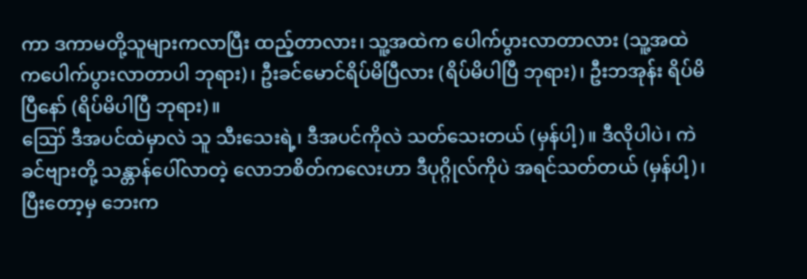ကာ ဒကာမတို့သူများကလာပြီး ထည့်တာလား၊ သူ့အထဲက ပေါက်ပွားလာတာလား (သူ့အထဲကပေါက်ပွားလာတာပါ ဘုရား)၊ ဦးခင်မောင်ရိပ်မိပြီလား (ရိပ်မိပါပြီ ဘုရား)၊ ဦးဘအုန်း ရိပ်မိပြီနော် (ရိပ်မိပါပြီ ဘုရား)။
ဪ ဒီအပင်ထဲမှာလဲ သူ သီးသေးရဲ့၊ ဒီအပင်ကိုလဲ သတ်သေးတယ် (မှန်ပါ့)။ ဒီလိုပါပဲ၊ ကဲ ခင်ဗျားတို့ သန္တာန်ပေါ်လာတဲ့ လောဘစိတ်ကလေးဟာ ဒီပုဂ္ဂိုလ်ကိုပဲ အရင်သတ်တယ် (မှန်ပါ့)၊ ပြီးတော့မှ ဘေးက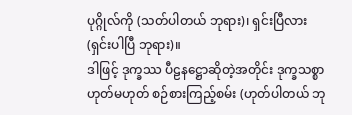ပုဂ္ဂိုလ်ကို (သတ်ပါတယ် ဘုရား)၊ ရှင်းပြီလား (ရှင်းပါပြီ ဘုရား)။
ဒါဖြင့် ဒုက္ခဿ ပီဠနဋ္ဌောဆိုတဲ့အတိုင်း ဒုက္ခသစ္စာ ဟုတ်မဟုတ် စဉ်စားကြည့်စမ်း (ဟုတ်ပါတယ် ဘု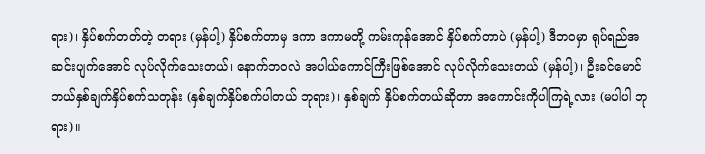ရား)၊ နှိပ်စက်တတ်တဲ့ တရား (မှန်ပါ့) နှိပ်စက်တာမှ ဒကာ ဒကာမတို့ ကမ်းကုန်အောင် နှိပ်စက်တာပဲ (မှန်ပါ့) ဒီဘဝမှာ ရုပ်ရည်အဆင်းပျက်အောင် လုပ်လိုက်သေးတယ်၊ နောက်ဘဝလဲ အပါယ်ကောင်ကြီးဖြစ်အောင် လုပ်လိုက်သေးတယ် (မှန်ပါ့)၊ ဦးခင်မောင် ဘယ်နှစ်ချက်နှိပ်စက်သတုန်း (နှစ်ချက်နှိပ်စက်ပါတယ် ဘုရား)၊ နှစ်ချက် နှိပ်စက်တယ်ဆိုတာ အကောင်းကိုပါကြရဲ့လား (မပါပါ ဘုရား)။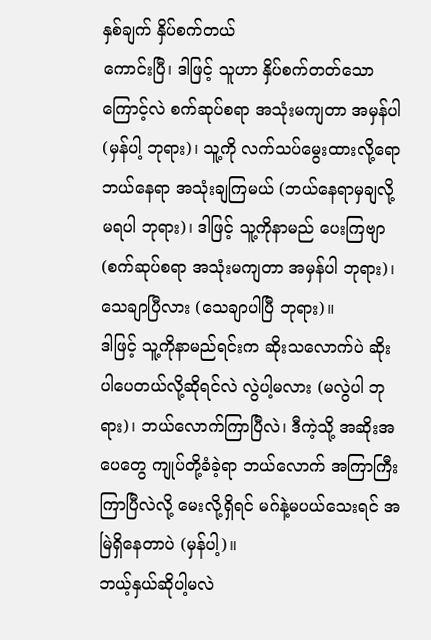နှစ်ချက် နှိပ်စက်တယ်
ကောင်းပြီ၊ ဒါဖြင့် သူဟာ နှိပ်စက်တတ်သောကြောင့်လဲ စက်ဆုပ်စရာ အသုံးမကျတာ အမှန်ပါ (မှန်ပါ့ ဘုရား)၊ သူ့ကို လက်သပ်မွေးထားလို့ရော ဘယ်နေရာ အသုံးချကြမယ် (ဘယ်နေရာမှချလို့ မရပါ ဘုရား)၊ ဒါဖြင့် သူ့ကိုနာမည် ပေးကြဗျာ (စက်ဆုပ်စရာ အသုံးမကျတာ အမှန်ပါ ဘုရား)၊ သေချာပြီလား (သေချာပါပြီ ဘုရား)။
ဒါဖြင့် သူ့ကိုနာမည်ရင်းက ဆိုးသလောက်ပဲ ဆိုးပါပေတယ်လို့ဆိုရင်လဲ လွဲပါ့မလား (မလွဲပါ ဘုရား)၊ ဘယ်လောက်ကြာပြီလဲ၊ ဒီကဲ့သို့ အဆိုးအပေတွေ ကျုပ်တို့ခံခဲ့ရာ ဘယ်လောက် အကြာကြီးကြာပြီလဲလို့ မေးလို့ရှိရင် မဂ်နဲ့မပယ်သေးရင် အမြဲရှိနေတာပဲ (မှန်ပါ့)။
ဘယ့်နှယ်ဆိုပါ့မလဲ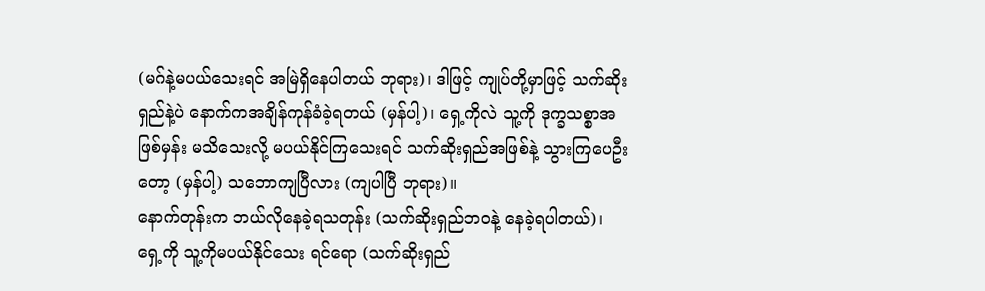(မဂ်နဲ့မပယ်သေးရင် အမြဲရှိနေပါတယ် ဘုရား)၊ ဒါဖြင့် ကျုပ်တို့မှာဖြင့် သက်ဆိုးရှည်နဲ့ပဲ နောက်ကအချိန်ကုန်ခံခဲ့ရတယ် (မှန်ပါ့)၊ ရှေ့ကိုလဲ သူ့ကို ဒုက္ခသစ္စာအဖြစ်မှန်း မသိသေးလို့ မပယ်နိုင်ကြသေးရင် သက်ဆိုးရှည်အဖြစ်နဲ့ သွားကြပေဦးတော့ (မှန်ပါ့) သဘောကျပြီလား (ကျပါပြီ ဘုရား)။
နောက်တုန်းက ဘယ်လိုနေခဲ့ရသတုန်း (သက်ဆိုးရှည်ဘဝနဲ့ နေခဲ့ရပါတယ်)၊ ရှေ့ကို သူ့ကိုမပယ်နိုင်သေး ရင်ရော (သက်ဆိုးရှည်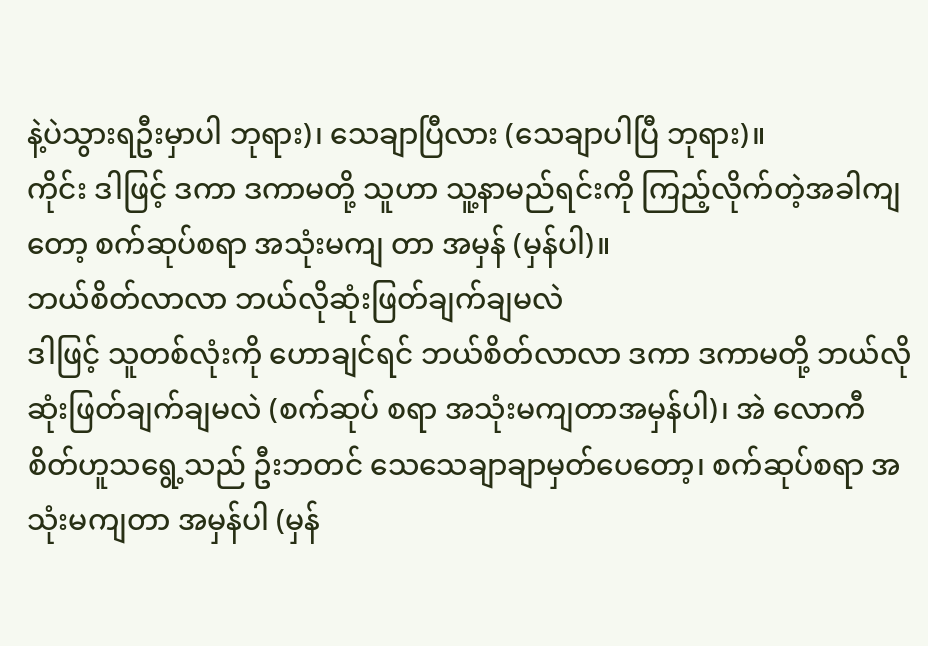နဲ့ပဲသွားရဦးမှာပါ ဘုရား)၊ သေချာပြီလား (သေချာပါပြီ ဘုရား)။
ကိုင်း ဒါဖြင့် ဒကာ ဒကာမတို့ သူဟာ သူ့နာမည်ရင်းကို ကြည့်လိုက်တဲ့အခါကျတော့ စက်ဆုပ်စရာ အသုံးမကျ တာ အမှန် (မှန်ပါ)။
ဘယ်စိတ်လာလာ ဘယ်လိုဆုံးဖြတ်ချက်ချမလဲ
ဒါဖြင့် သူတစ်လုံးကို ဟောချင်ရင် ဘယ်စိတ်လာလာ ဒကာ ဒကာမတို့ ဘယ်လိုဆုံးဖြတ်ချက်ချမလဲ (စက်ဆုပ် စရာ အသုံးမကျတာအမှန်ပါ)၊ အဲ လောကီစိတ်ဟူသရွေ့သည် ဦးဘတင် သေသေချာချာမှတ်ပေတော့၊ စက်ဆုပ်စရာ အသုံးမကျတာ အမှန်ပါ (မှန်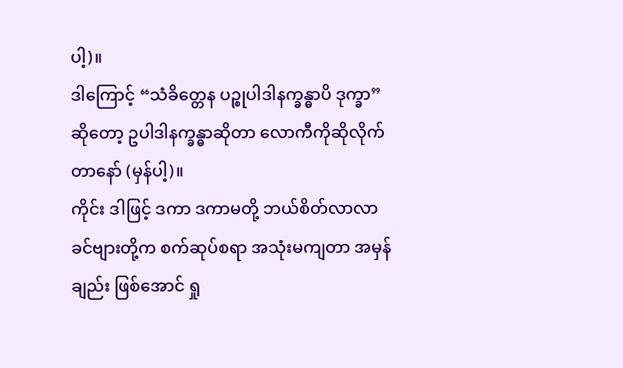ပါ့)။
ဒါကြောင့် “သံခိတ္တေန ပဉ္စုပါဒါနက္ခန္ဓာပိ ဒုက္ခာ” ဆိုတော့ ဥပါဒါနက္ခန္ဓာဆိုတာ လောကီကိုဆိုလိုက်တာနော် (မှန်ပါ့)။
ကိုင်း ဒါဖြင့် ဒကာ ဒကာမတို့ ဘယ်စိတ်လာလာ ခင်ဗျားတို့က စက်ဆုပ်စရာ အသုံးမကျတာ အမှန်ချည်း ဖြစ်အောင် ရှု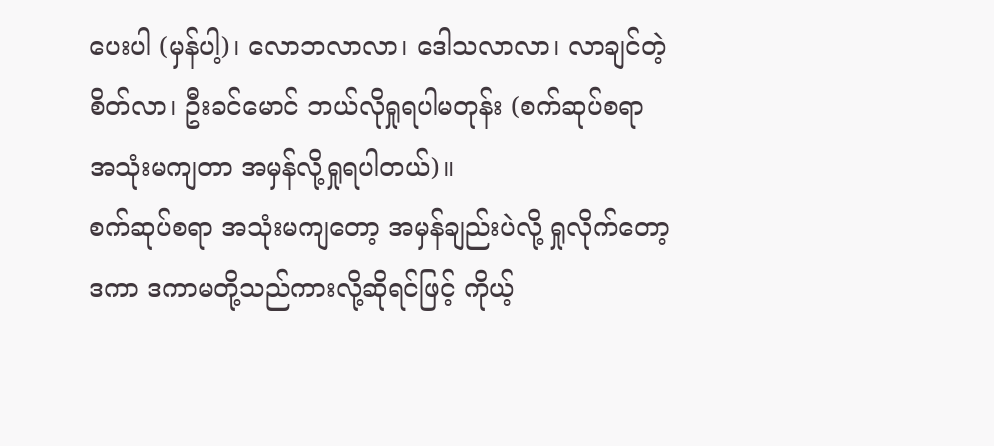ပေးပါ (မှန်ပါ့)၊ လောဘလာလာ၊ ဒေါသလာလာ၊ လာချင်တဲ့စိတ်လာ၊ ဦးခင်မောင် ဘယ်လိုရှုရပါမတုန်း (စက်ဆုပ်စရာ အသုံးမကျတာ အမှန်လို့ရှုရပါတယ်)။
စက်ဆုပ်စရာ အသုံးမကျတော့ အမှန်ချည်းပဲလို့ ရှုလိုက်တော့ ဒကာ ဒကာမတို့သည်ကားလို့ဆိုရင်ဖြင့် ကိုယ့်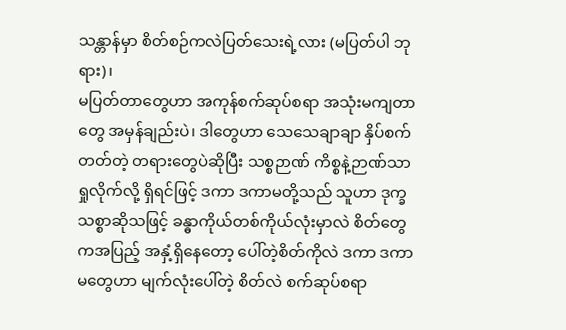သန္တာန်မှာ စိတ်စဉ်ကလဲပြတ်သေးရဲ့လား (မပြတ်ပါ ဘုရား)၊
မပြတ်တာတွေဟာ အကုန်စက်ဆုပ်စရာ အသုံးမကျတာ တွေ အမှန်ချည်းပဲ၊ ဒါတွေဟာ သေသေချာချာ နှိပ်စက်တတ်တဲ့ တရားတွေပဲဆိုပြီး သစ္စဉာဏ် ကိစ္စနဲ့ဉာဏ်သာ ရှုလိုက်လို့ ရှိရင်ဖြင့် ဒကာ ဒကာမတို့သည် သူဟာ ဒုက္ခသစ္စာဆိုသဖြင့် ခန္ဓာကိုယ်တစ်ကိုယ်လုံးမှာလဲ စိတ်တွေကအပြည့် အနှံ့ရှိနေတော့ ပေါ်တဲ့စိတ်ကိုလဲ ဒကာ ဒကာမတွေဟာ မျက်လုံးပေါ်တဲ့ စိတ်လဲ စက်ဆုပ်စရာ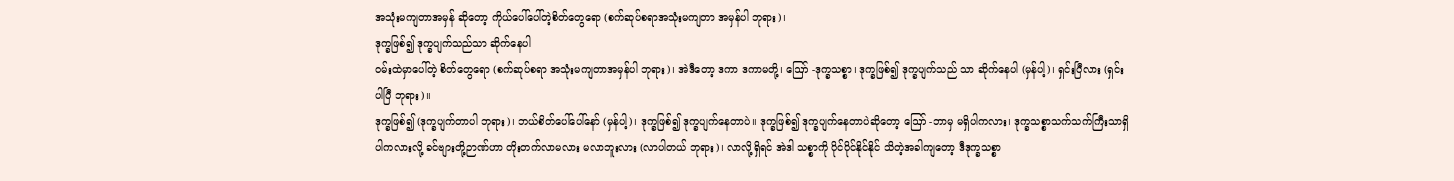အသုံးမကျတာအမှန် ဆိုတော့ ကိုယ်ပေါ်ပေါ်တဲ့စိတ်တွေရော (စက်ဆုပ်စရာအသုံးမကျတာ အမှန်ပါ ဘုရား)၊
ဒုက္ခဖြစ်၍ ဒုက္ခပျက်သည်သာ ဆိုက်နေပါ
ဝမ်းထဲမှာပေါ်တဲ့ စိတ်တွေရော (စက်ဆုပ်စရာ အသုံးမကျတာအမှန်ပါ ဘုရား)၊ အဲဒီတော့ ဒကာ ဒကာမတို့၊ ဪ -ဒုက္ခသစ္စာ၊ ဒုက္ခဖြစ်၍ ဒုက္ခပျက်သည် သာ ဆိုက်နေပါ (မှန်ပါ့)၊ ရှင်းပြီလား (ရှင်းပါပြီ ဘုရား)။
ဒုက္ခဖြစ်၍ (ဒုက္ခပျက်တာပါ ဘုရား)၊ ဘယ်စိတ်ပေါ်ပေါ်နော် (မှန်ပါ့)၊ ဒုက္ခဖြစ်၍ ဒုက္ခပျက်နေတာပဲ။ ဒုက္ခဖြစ်၍ ဒုက္ခပျက်နေတာပဲဆိုတော့ ဪ -ဘာမှ မရှိပါကလား၊ ဒုက္ခသစ္စာသက်သက်ကြီးသာရှိပါကလားလို့ ခင်ဗျားတို့ဉာဏ်ဟာ တိုးတက်လာမလား မလာဘူးလား (လာပါတယ် ဘုရား)၊ လာလို့ရှိရင် အဲဒါ သစ္စာကို ပိုင်ပိုင်နိုင်နိုင် သိတဲ့အခါကျတော့ ဒီဒုက္ခသစ္စာ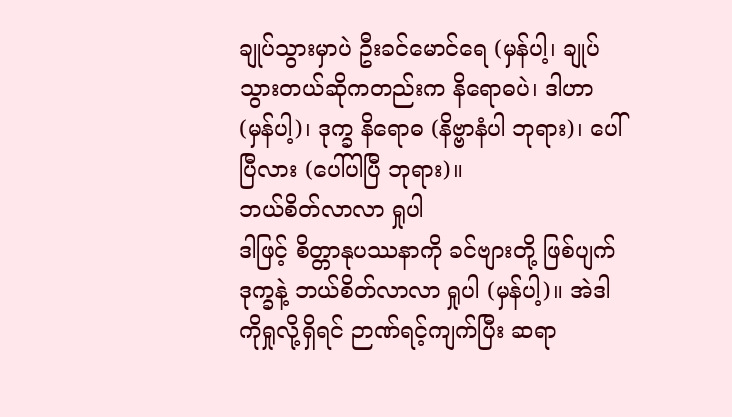ချုပ်သွားမှာပဲ ဦးခင်မောင်ရေ (မှန်ပါ့၊ ချုပ်သွားတယ်ဆိုကတည်းက နိရောဓပဲ၊ ဒါဟာ (မှန်ပါ့)၊ ဒုက္ခ နိရောဓ (နိဗ္ဗာနံပါ ဘုရား)၊ ပေါ်ပြီလား (ပေါ်ပါပြီ ဘုရား)။
ဘယ်စိတ်လာလာ ရှုပါ
ဒါဖြင့် စိတ္တာနုပဿနာကို ခင်ဗျားတို့ ဖြစ်ပျက်ဒုက္ခနဲ့ ဘယ်စိတ်လာလာ ရှုပါ (မှန်ပါ့)။ အဲဒါကိုရှုလို့ရှိရင် ဉာဏ်ရင့်ကျက်ပြီး ဆရာ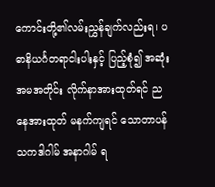ကောင်းတို့၏လမ်းညွှန်ချက်လည်းရ၊ ပဓာနိယင်္ဂတရာငါးပါးနှင့် ပြည့်စုံ၍ အဆုံးအမအတိုင်း လိုက်နာအားထုတ်ရင် ညနေအားထုတ် မနက်ကျရင် သောတာပန် သကဒါဂါမ် အနာဂါမ် ရ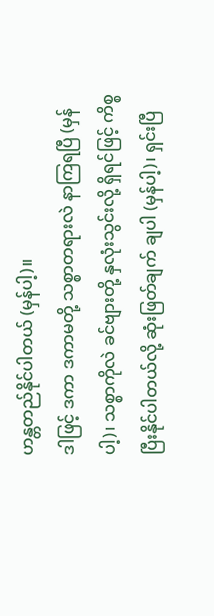ဟန္တတည်နိုင်ပါတယ် (မှန်ပါ့)။
ဒါဖြင့် ဒကာ ဒကာမတို့ သစ္စာတရားလဲ နာကြရပြီ (မှန်ပါ့)၊ သစ္စာကိုလဲ ခင်ဗျားတို့ နှလုံးသွင်းလို့ ရှိရင်ဖြင့် ကိစ္စပြီးနိုင်ပါတယ်လို့ ဆုံးဖြတ်ချက် ချပါ (မှန်ပါ့)၊ ရှင်းပြီ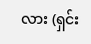လား (ရှင်း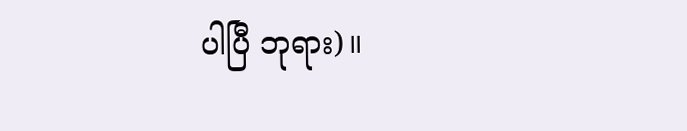ပါပြီ ဘုရား)။